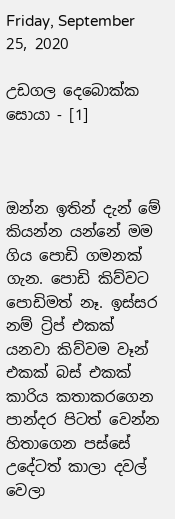Friday, September 25, 2020

උඩගල දෙබොක්ක සොයා - [1]



ඔන්න ඉතින් දැන් මේ කියන්න යන්නේ මම ගිය පොඩි ගමනක් ගැන. පොඩි කිව්වට පොඩිමත් නෑ. ඉස්සර නම් ට්‍රිප් එකක් යනවා කිව්වම වෑන් එකක් බස් එකක් කාරිය කතාකරගෙන පාන්දර පිටත් වෙන්න හිතාගෙන පස්සේ උදේටත් කාලා දවල් වෙලා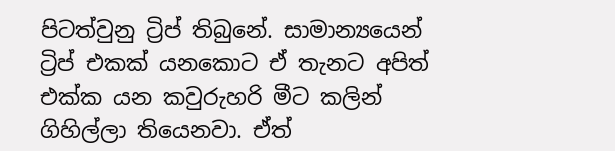පිටත්වුනු ට්‍රිප් තිබුනේ. සාමාන්‍යයෙන් ට්‍රිප් එකක් යනකොට ඒ තැනට අපිත් එක්ක යන කවුරුහරි මීට කලින් ගිහිල්ලා තියෙනවා. ඒත්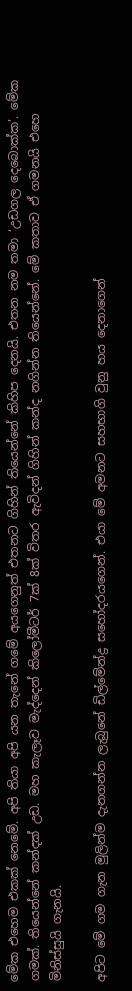මේක එහෙම එකක් නෙමේ. අපි තියා අපි යන තැනේ ගමේ අයගෙනුත් එතනට ගිහින් තියෙන්නේ කිහිප දෙනයි. එතන නම තමා ‘උඩගල දෙබොක්ක’. මේක ගමක්. තියෙන්නේ කන්දක් උඩ. මහ කැලෑව මැද්දෙන් කිලෝමීටර් 7ක් 8ක් විතර ඇවිදන් ගිහින් කන්ද නගින්න තියෙන්නේ. මේ කතාව ඒ ගමනයි එහෙ මිනිස්සුයි ගැනයි.

අපිට මේ ගම ගැන මුලින්ම දැනගන්න ලැබුනේ ඩිල්මේන්ද්‍ර සහෝදරයගෙන්. එයා මේ අමනට සහභාගි වුනු හය දෙනාගෙන්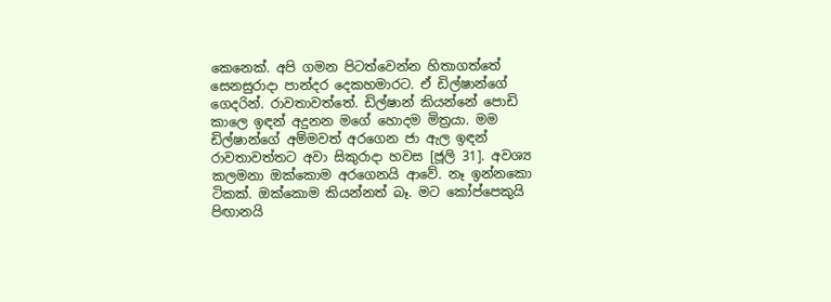කෙනෙක්. අපි ගමන පිටත්වෙන්න හිතාගත්තේ සෙනසුරාදා පාන්දර දෙකහමාරට. ඒ ඩිල්ෂාන්ගේ ගෙදරින්. රාවතාවත්තේ. ඩිල්ෂාන් කියන්නේ පොඩි කාලෙ ඉඳන් අදුනන මගේ හොදම මිත්‍රයා. මම ඩිල්ෂාන්ගේ අම්මවත් අරගෙන ජා ඇල ඉඳන් රාවතාවත්තට අවා සිකුරාදා හවස [ජූලි 31]. අවශ්‍ය කලමනා ඔක්කොම අරගෙනයි ආවේ. නෑ ඉන්නකො ටිකක්. ඔක්කොම කියන්නත් බෑ. මට කෝප්පෙකුයි පිඟානයි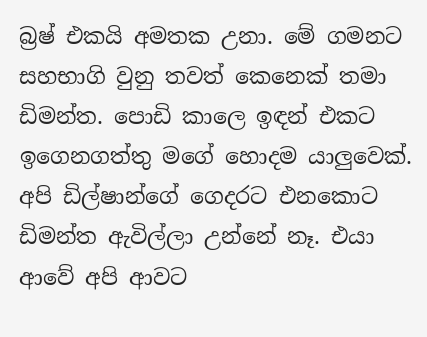බ්‍රෂ් එකයි අමතක උනා. මේ ගමනට සහභාගි වුනු තවත් කෙනෙක් තමා ඩිමන්ත. පොඩි කාලෙ ඉඳන් එකට ඉගෙනගත්තු මගේ හොදම යාලුවෙක්. අපි ඩිල්ෂාන්ගේ ගෙදරට එනකොට ඩිමන්ත ඇවිල්ලා උන්නේ නෑ. එයා ආවේ අපි ආවට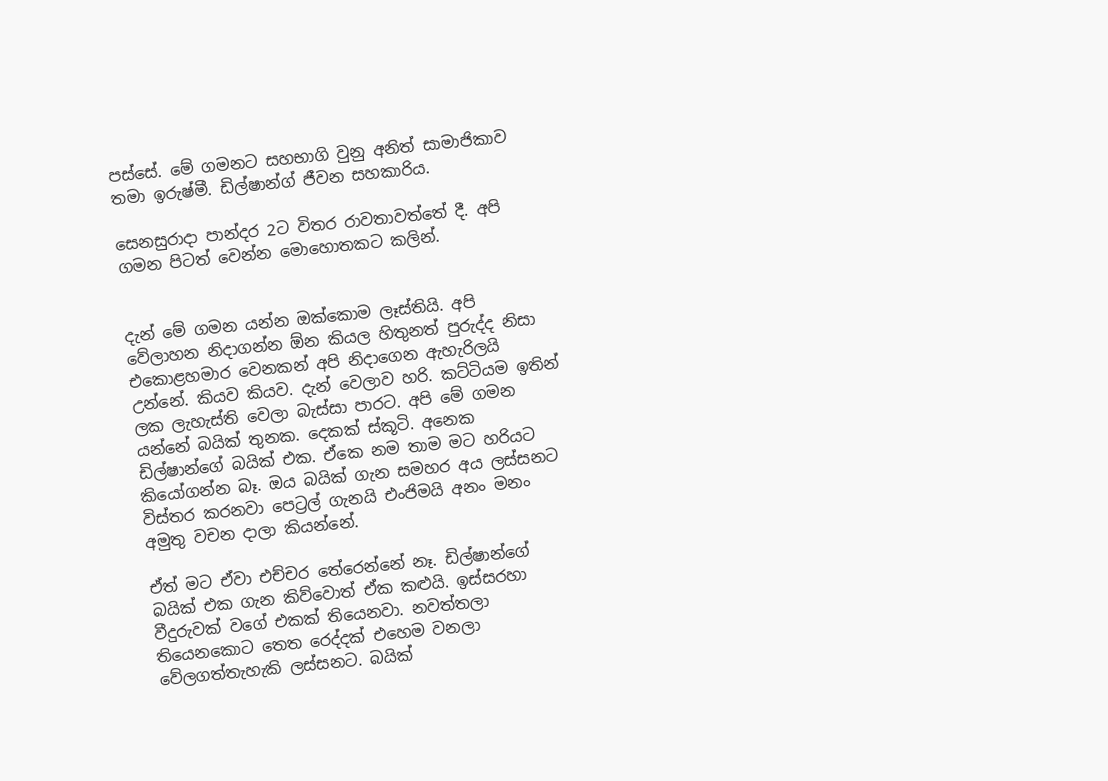පස්සේ. මේ ගමනට සහභාගි වුනු අනිත් සාමාජිකාව තමා ඉරුෂ්මී. ඩිල්ෂාන්ග් ජීවන සහකාරිය.

සෙනසුරාදා පාන්දර 2ට විතර රාවතාවත්තේ දී. අපි ගමන පිටත් වෙන්න මොහොතකට කලින්.


දැන් මේ ගමන යන්න ඔක්කොම ලෑස්තියි. අපි වේලාහන නිදාගන්න ඕන කියල හිතුනත් පුරුද්ද නිසා එකොළහමාර වෙනකන් අපි නිදාගෙන ඇහැරිලයි උන්නේ. කියව කියව. දැන් වෙලාව හරි. කට්ටියම ඉතින් ලක ලැහැස්ති වෙලා බැස්සා පාරට. අපි මේ ගමන යන්නේ බයික් තුනක. දෙකක් ස්කූටි. අනෙක ඩිල්ෂාන්ගේ බයික් එක. ඒකෙ නම තාම මට හරියට කියෝගන්න බෑ. ඔය බයික් ගැන සමහර අය ලස්සනට විස්තර කරනවා පෙට්‍රල් ගැනයි එංජිමයි අනං මනං අමුතු වචන දාලා කියන්නේ.

ඒත් මට ඒවා එච්චර තේරෙන්නේ නෑ. ඩිල්ෂාන්ගේ බයික් එක ගැන කිව්වොත් ඒක කළුයි. ඉස්සරහා වීදුරුවක් වගේ එකක් තියෙනවා. නවත්තලා තියෙනකොට තෙත රෙද්දක් එහෙම වනලා වේලගත්තැහැකි ලස්සනට. බයික්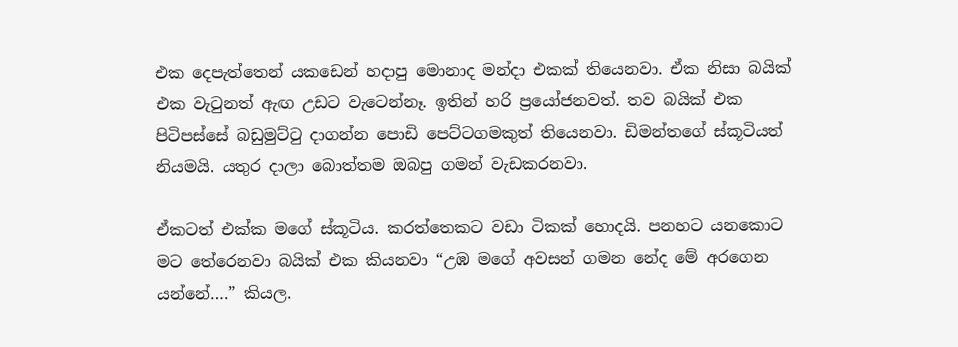එක දෙපැත්තෙන් යකඩෙන් හදාපු මොනාද මන්දා එකක් තියෙනවා. ඒක නිසා බයික් එක වැටුනත් ඇඟ උඩට වැටෙන්නෑ. ඉතින් හරි ප්‍රයෝජනවත්. තව බයික් එක පිටිපස්සේ බඩුමුට්ටු දාගන්න පොඩි පෙට්ටගමකුත් තියෙනවා. ඩිමන්තගේ ස්කූටියත් නියමයි. යතුර දාලා බොත්තම ඔබපු ගමන් වැඩකරනවා.

ඒකටත් එක්ක මගේ ස්කූටිය. කරත්තෙකට වඩා ටිකක් හොදයි. පනහට යනකොට මට තේරෙනවා බයික් එක කියනවා “උඹ මගේ අවසන් ගමන නේද මේ අරගෙන යන්නේ….” කියල.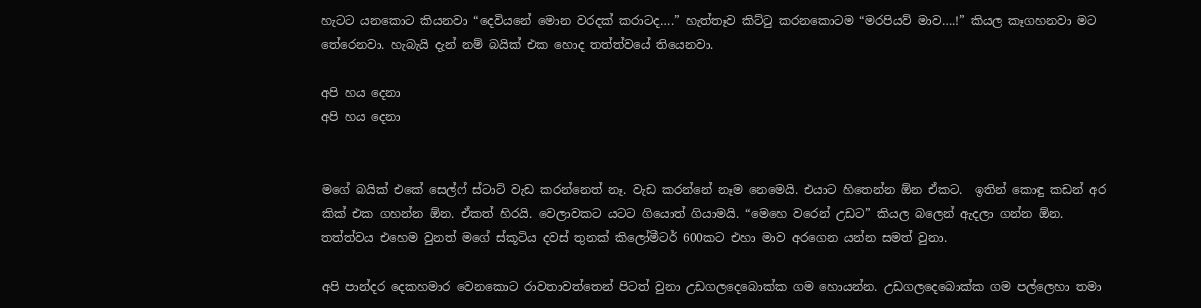හැටට යනකොට කියනවා “දෙවියනේ මොන වරදක් කරාටද….” හැත්තෑව කිට්ටු කරනකොටම “මරපියව් මාව….!” කියල කෑගහනවා මට තේරෙනවා. හැබැයි දැන් නම් බයික් එක හොද තත්ත්වයේ තියෙනවා.

අපි හය දෙනා
අපි හය දෙනා


මගේ බයික් එකේ සෙල්ෆ් ස්ටාට් වැඩ කරන්නෙත් නෑ. වැඩ කරන්නේ නෑම නෙමෙයි. එයාට හිතෙන්න ඕන ඒකට.  ඉතින් කොඳු කඩන් අර කික් එක ගහන්න ඕන. ඒකත් හිරයි. වෙලාවකට යටට ගියොත් ගියාමයි. “මෙහෙ වරෙන් උඩට” කියල බලෙන් ඇදලා ගන්න ඕන. තත්ත්වය එහෙම වුනත් මගේ ස්කූටිය දවස් තුනක් කිලෝමීටර් 600කට එහා මාව අරගෙන යන්න සමත් වුනා.

අපි පාන්දර දෙකහමාර වෙනකොට රාවතාවත්තෙන් පිටත් වුනා උඩගලදෙබොක්ක ගම හොයන්න. උඩගලදෙබොක්ක ගම පල්ලෙහා තමා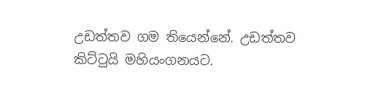උඩත්තව ගම තියෙන්නේ. උඩත්තව කිට්ටුයි මහියංගනයට.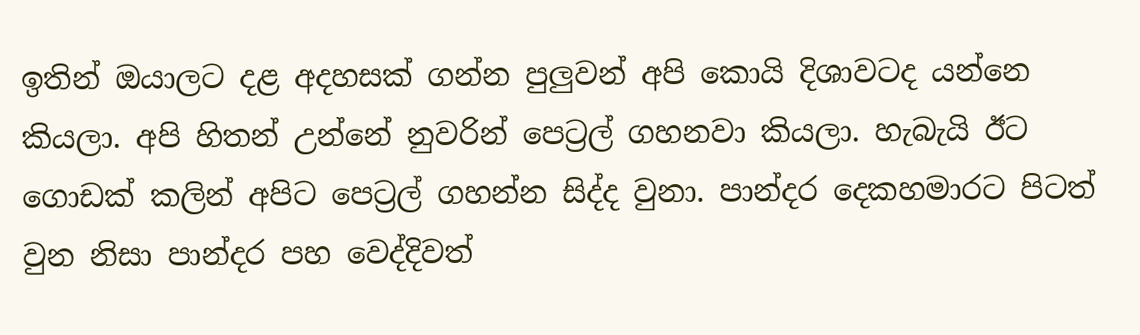ඉතින් ඔයාලට දළ අදහසක් ගන්න පුලුවන් අපි කොයි දිශාවටද යන්නෙ කියලා. අපි හිතන් උන්නේ නුවරින් පෙට්‍රල් ගහනවා කියලා. හැබැයි ඊට ගොඩක් කලින් අපිට පෙට්‍රල් ගහන්න සිද්ද වුනා. පාන්දර දෙකහමාරට පිටත් වුන නිසා පාන්දර පහ වෙද්දිවත්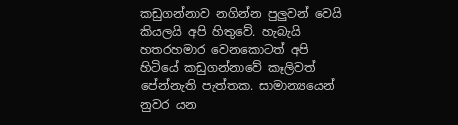කඩුගන්නාව නගින්න පුලුවන් වෙයි කියලයි අපි හිතුවේ. හැබැයි හතරහමාර වෙනකොටත් අපි හිටියේ කඩුගන්නාවේ කෑලිවත් පේන්නැති පැත්තක. සාමාන්‍යයෙන් නුවර යන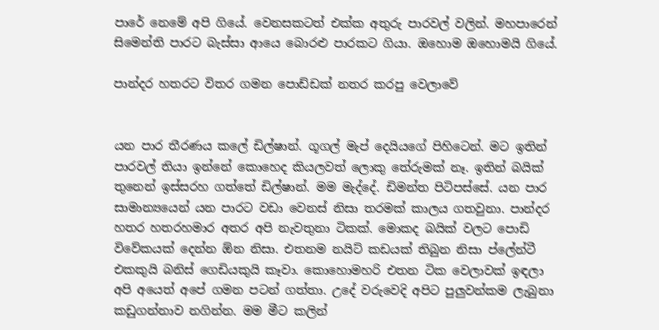පාරේ නෙමේ අපි ගියේ. වෙනසකටත් එක්ක අතුරු පාරවල් වලින්. මහපාරෙන් සිමෙන්ති පාරට බැස්සා ආයෙ බොරළු පාරකට ගියා. ඔහොම ඔහොමයි ගියේ.

පාන්දර හතරට විතර ගමන පොඩ්ඩක් නතර කරපු වෙලාවේ


යන පාර තීරණය කලේ ඩිල්ෂාන්. ගූගල් මැප් දෙයියගේ පිහිටෙන්. මට ඉතින් පාරවල් තියා ඉන්නේ කොහෙද කියලවත් ලොකු තේරුමක් නෑ. ඉතින් බයික් තුනෙන් ඉස්සරහ ගත්තේ ඩිල්ෂාන්. මම මැද්දේ. ඩිමන්ත පිටිපස්සේ. යන පාර සාමාන්‍යයෙන් යන පාරට වඩා වෙනස් නිසා තරමක් කාලය ගතවුනා. පාන්දර හතර හතරහමාර අතර අපි නැවතුනා ටිකක්. මොකද බයික් වලට පොඩි විවේකයක් දෙන්න ඕන නිසා. එතනම නයිට් කඩයක් තිබුන නිසා ප්ලේන්ටී එකකුයි බනිස් ගෙඩියකුයි කෑවා. කොහොමහරි එතන ටික වෙලාවක් ඉඳලා අපි අයෙත් අපේ ගමන පටන් ගත්තා. උදේ වරුවෙදි අපිට පුලුවන්කම ලැබුනා කඩුගන්නාව නගින්න. මම මීට කලින්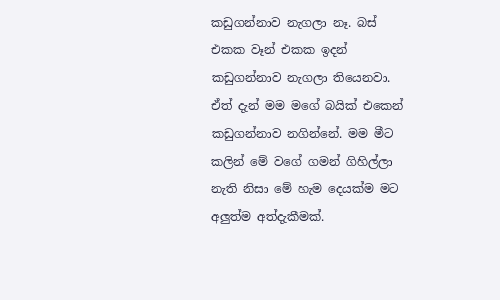කඩුගන්නාව නැගලා නෑ. බස් එකක වෑන් එකක ඉදන් කඩුගන්නාව නැගලා තියෙනවා. ඒත් දැන් මම මගේ බයික් එකෙන් කඩුගන්නාව නගින්නේ. මම මීට කලින් මේ වගේ ගමන් ගිහිල්ලා නැති නිසා මේ හැම දෙයක්ම මට අලුත්ම අත්දැකීමක්.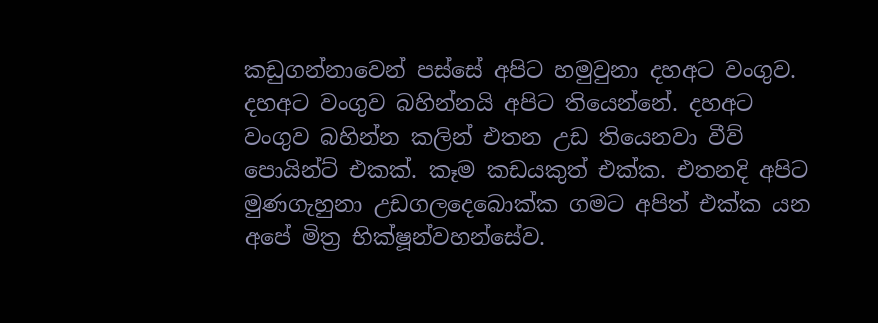කඩුගන්නාවෙන් පස්සේ අපිට හමුවුනා දහඅට වංගුව. දහඅට වංගුව බහින්නයි අපිට තියෙන්නේ. දහඅට වංගුව බහින්න කලින් එතන උඩ තියෙනවා වීව් පොයින්ට් එකක්. කෑම කඩයකුත් එක්ක. එතනදි අපිට මුණගැහුනා උඩගලදෙබොක්ක ගමට අපිත් එක්ක යන අපේ මිත්‍ර භික්ෂූන්වහන්සේව.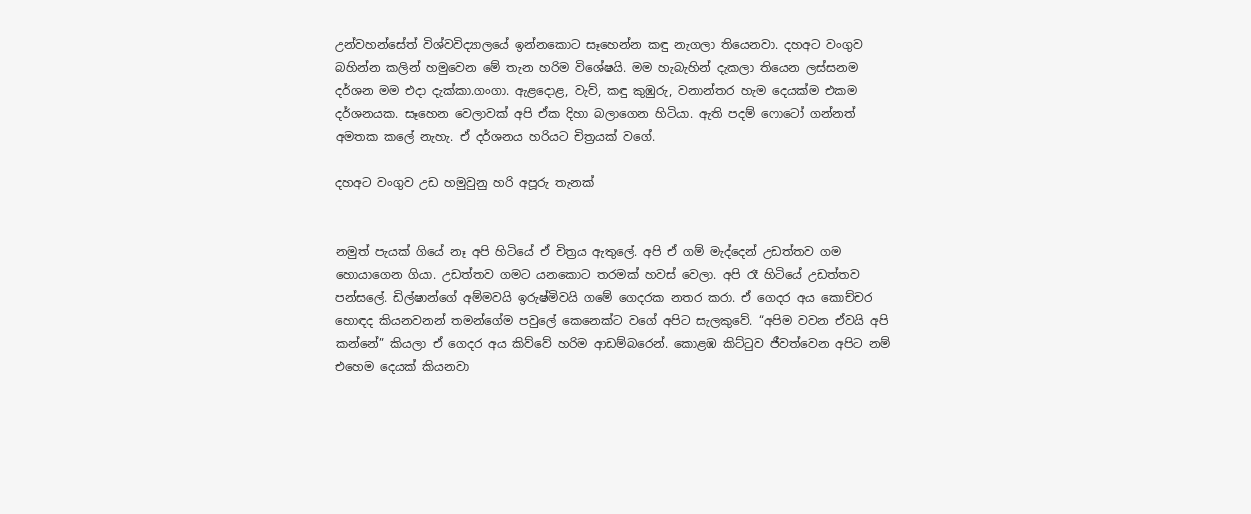උන්වහන්සේත් විශ්වවිද්‍යාලයේ ඉන්නකොට සෑහෙන්න කඳු නැගලා තියෙනවා. දහඅට වංගුව බහින්න කලින් හමුවෙන මේ තැන හරිම විශේෂයි. මම හැබැහින් දැකලා තියෙන ලස්සනම දර්ශන මම එදා දැක්කා.ගංගා. ඇළදොළ, වැව්, කඳු කුඹුරු, වනාන්තර හැම දෙයක්ම එකම දර්ශනයක. සෑහෙන වෙලාවක් අපි ඒක දිහා බලාගෙන හිටියා. ඇති පදම් ෆොටෝ ගන්නත් අමතක කලේ නැහැ. ඒ දර්ශනය හරියට චිත්‍රයක් වගේ.

දහඅට වංගුව උඩ හමුවුනු හරි අපූරු තැනක්


නමුත් පැයක් ගියේ නෑ අපි හිටියේ ඒ චිත්‍රය ඇතුලේ. අපි ඒ ගම් මැද්දෙන් උඩත්තව ගම හොයාගෙන ගියා. උඩත්තව ගමට යනකොට තරමක් හවස් වෙලා. අපි රෑ හිටියේ උඩත්තව පන්සලේ. ඩිල්ෂාන්ගේ අම්මවයි ඉරුෂ්මිවයි ගමේ ගෙදරක නතර කරා. ඒ ගෙදර අය කොච්චර හොඳද කියනවනන් තමන්ගේම පවුලේ කෙනෙක්ට වගේ අපිට සැලකුවේ. “අපිම වවන ඒවයි අපි කන්නේ” කියලා ඒ ගෙදර අය කිව්වේ හරිම ආඩම්බරෙන්. කොළඹ කිට්ටුව ජීවත්වෙන අපිට නම් එහෙම දෙයක් කියනවා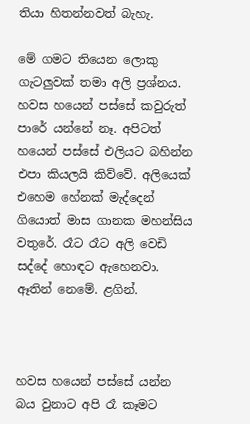තියා හිතන්නවත් බැහැ.

මේ ගමට තියෙන ලොකු ගැටලුවක් තමා අලි ප්‍රශ්නය. හවස හයෙන් පස්සේ කවුරුත් පාරේ යන්නේ නෑ. අපිටත් හයෙන් පස්සේ එලියට බහින්න එපා කියලයි කිව්වේ. අලියෙක් එහෙම හේනක් මැද්දෙන් ගියොත් මාස ගානක මහන්සිය වතුරේ. රෑට රෑට අලි වෙඩි සද්දේ හොඳට ඇහෙනවා. ඈතින් නෙමේ. ළගින්.



හවස හයෙන් පස්සේ යන්න බය වුනාට අපි රෑ කෑමට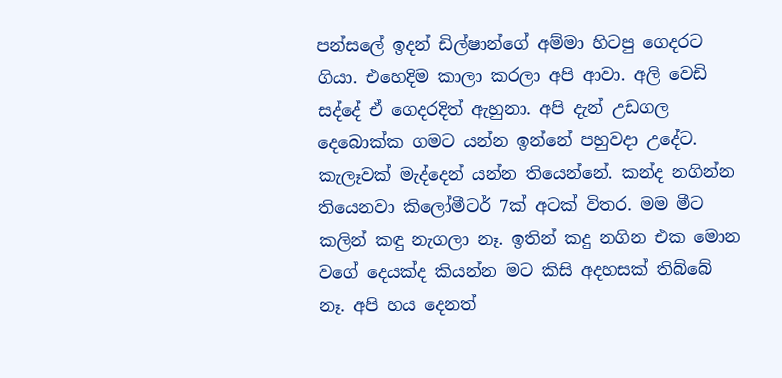පන්සලේ ඉදන් ඩිල්ෂාන්ගේ අම්මා හිටපු ගෙදරට ගියා. එහෙදිම කාලා කරලා අපි ආවා. අලි වෙඩි සද්දේ ඒ ගෙදරදිත් ඇහුනා. අපි දැන් උඩගල දෙබොක්ක ගමට යන්න ඉන්නේ පහුවදා උදේට. කැලෑවක් මැද්දෙන් යන්න තියෙන්නේ. කන්ද නගින්න තියෙනවා කිලෝමීටර් 7ක් අටක් විතර. මම මීට කලින් කඳු නැගලා නෑ. ඉතින් කදු නගින එක මොන වගේ දෙයක්ද කියන්න මට කිසි අදහසක් තිබ්බේ නෑ. අපි හය දෙනත්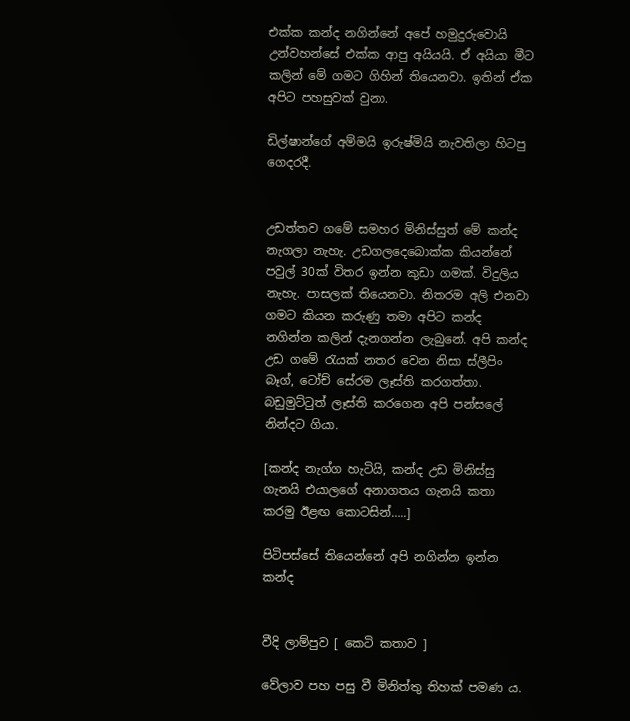එක්ක කන්ද නගින්නේ අපේ හමුදුරුවොයි උන්වහන්සේ එක්ක ආපු අයියයි. ඒ අයියා මීට කලින් මේ ගමට ගිහින් තියෙනවා. ඉතින් ඒක අපිට පහසුවක් වුනා.

ඩිල්ෂාන්ගේ අම්මයි ඉරුෂ්මියි නැවතිලා හිටපු ගෙදරදී.


උඩත්තව ගමේ සමහර මිනිස්සුත් මේ කන්ද නැගලා නැහැ. උඩගලදෙබොක්ක කියන්නේ පවුල් 30ක් විතර ඉන්න කුඩා ගමක්. විදුලිය නැහැ. පාසලක් තියෙනවා. නිතරම අලි එනවා ගමට කියන කරුණු තමා අපිට කන්ද නගින්න කලින් දැනගන්න ලැබුනේ. අපි කන්ද උඩ ගමේ රැයක් නතර වෙන නිසා ස්ලීපිං බෑග්, ටෝච් සේරම ලෑස්ති කරගත්තා. බඩුමුට්ටුත් ලෑස්ති කරගෙන අපි පන්සලේ නින්දට ගියා.

[කන්ද නැග්ග හැටියි, කන්ද උඩ මිනිස්සු ගැනයි එයාලගේ අනාගතය ගැනයි කතා කරමු ඊළඟ කොටසින්…..]

පිටිපස්සේ තියෙන්නේ අපි නගින්න ඉන්න කන්ද


වීදි ලාම්පුව [ කෙටි කතාව ]

වේලාව පහ පසු වී මිනිත්තු තිහක් පමණ ය.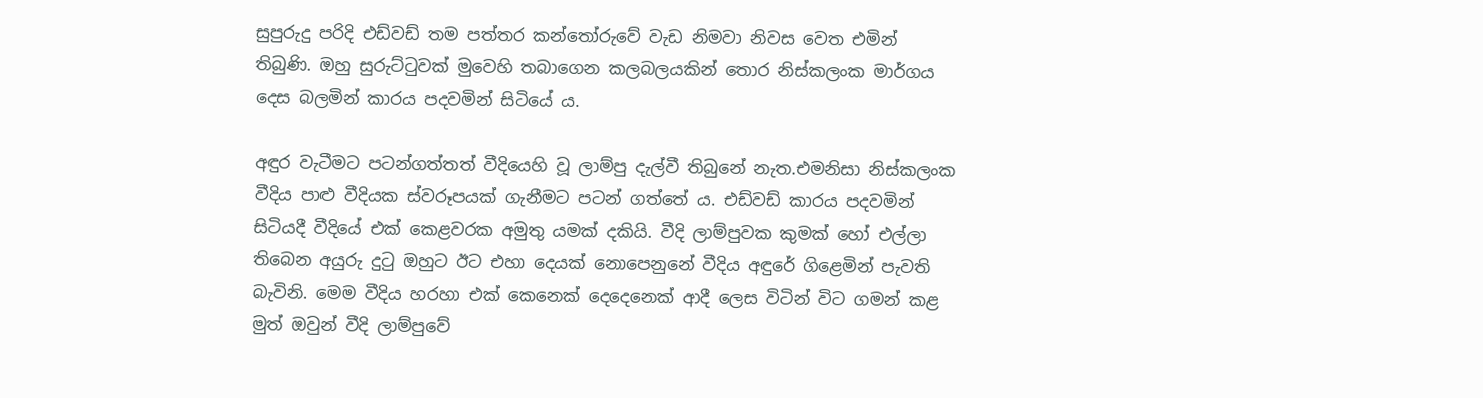සුපුරුදු පරිදි එඩ්වඩ් තම පත්තර කන්තෝරුවේ වැඩ නිමවා නිවස වෙත එමින් තිබුණි. ඔහු සුරුට්ටුවක් මුවෙහි තබාගෙන කලබලයකින් තොර නිස්කලංක මාර්ගය දෙස බලමින් කාරය පදවමින් සිටියේ ය.

අඳුර වැටීමට පටන්ගත්තත් වීදියෙහි වූ ලාම්පු දැල්වී තිබුනේ නැත.එමනිසා නිස්කලංක වීදිය පාළු වීදියක ස්වරූපයක් ගැනීමට පටන් ගත්තේ ය. එඩ්වඩ් කාරය පදවමින් සිටියදී වීදියේ එක් කෙළවරක අමුතු යමක් දකියි. වීදි ලාම්පුවක කුමක් හෝ එල්ලා තිබෙන අයුරු දුටු ඔහුට ඊට එහා දෙයක් නොපෙනුනේ වීදිය අඳුරේ ගිළෙමින් පැවති බැවිනි. මෙම වීදිය හරහා එක් කෙනෙක් දෙදෙනෙක් ආදී ලෙස විටින් විට ගමන් කළ මුත් ඔවුන් වීදි ලාම්පුවේ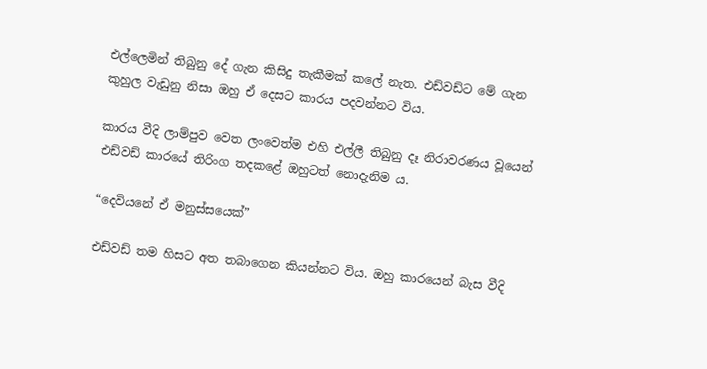එල්ලෙමින් තිබුනු දේ ගැන කිසිදු තැකීමක් කලේ නැත. එඩ්වඩ්ට මේ ගැන කුහුල වැඩුනු නිසා ඔහු ඒ දෙසට කාරය පදවන්නට විය.

කාරය වීදි ලාම්පුව වෙත ලංවෙත්ම එහි එල්ලී තිබුනු දෑ නිරාවරණය වූයෙන් එඩ්වඩ් කාරයේ තිරිංග තදකළේ ඔහුටත් නොදැනිම ය.

“දෙවියනේ ඒ මනුස්සයෙක්”

එඩ්වඩ් තම හිසට අත තබාගෙන කියන්නට විය. ඔහු කාරයෙන් බැස වීදි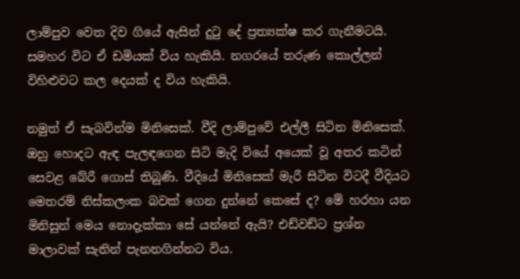ලාම්පුව වෙත දිව ගියේ ඇසින් දුටු දේ ප්‍රත්‍යක්ෂ කර ගැනීමටයි. සමහර විට ඒ ඩමියක් විය හැකියි. නගරයේ තරුණ කොල්ලන් විහිළුවට කල දෙයක් ද විය හැකියි.

නමුත් ඒ සැබවින්ම මිනිසෙක්. වීදි ලාම්පුවේ එල්ලී සිටින මිනිසෙක්. ඔහු හොදට ඇඳ පැලඳගෙන සිටි මැදි වියේ අයෙක් වූ අතර කටින් සෙවළ බේරී ගොස් තිබුණි. වීදියේ මිනිසෙක් මැරී සිටින විටදී වීදියට මෙතරම් නිස්කලංක බවක් ගෙන දුන්නේ කෙසේ ද? මේ හරහා යන මිනිසුන් මෙය නොදැක්කා සේ යන්නේ ඇයි? එඩ්වඩ්ට ප්‍රශ්න මාලාවක් සැනින් පැනනගින්නට විය.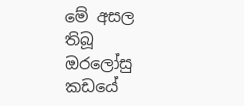මේ අසල තිබූ ඔරලෝසු කඩයේ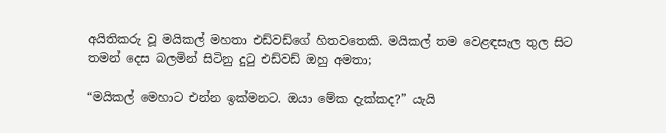අයිතිකරු වූ මයිකල් මහතා එඩ්වඩ්ගේ හිතවතෙකි. මයිකල් තම වෙළඳසැල තුල සිට තමන් දෙස බලමින් සිටිනු දුටු එඩ්වඩ් ඔහු අමතා;

“මයිකල් මෙහාට එන්න ඉක්මනට. ඔයා මේක දැක්කද?” යැයි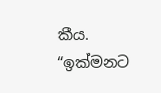කීය. “ඉක්මනට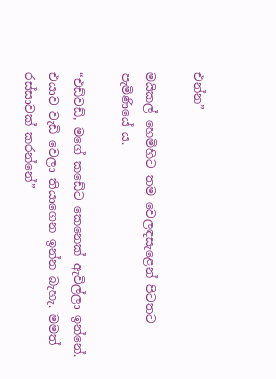එන්න”

මයිකල් හෙමිහිට තම වෙලඳසැළෙන් පිටතට පැමිණියේ ය.

“එඩ්වඩ්, මගේ කඩේට කෙනෙක් ඇවිල්ලා ඉන්නේ. එයාව වැඩි වෙලා තියාගෙන ඉන්න බැහැ. මමත් රස්සාවක් කරන්නේ”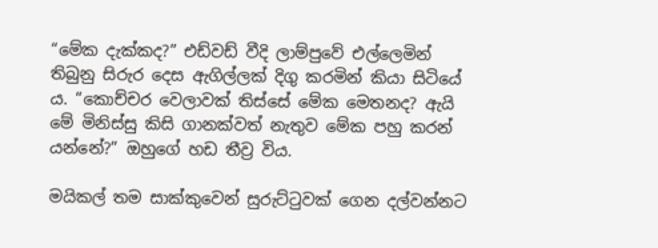“මේක දැක්කද?” එඩ්වඩ් වීදි ලාම්පුවේ එල්ලෙමින් තිබුනු සිරුර දෙස ඇගිල්ලක් දිගු කරමින් කියා සිටියේ ය. “කොච්චර වෙලාවක් තිස්සේ මේක මෙතනද? ඇයි මේ මිනිස්සු කිසි ගානක්වත් නැතුව මේක පහු කරන් යන්නේ?” ඔහුගේ හඩ තීව්‍ර විය.

මයිකල් තම සාක්කුවෙන් සුරුට්ටුවක් ගෙන දල්වන්නට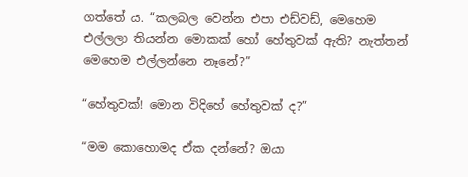ගත්තේ ය. “කලබල වෙන්න එපා එඩ්වඩ්, මෙහෙම එල්ලලා තියන්න මොකක් හෝ හේතුවක් ඇති? නැත්තන් මෙහෙම එල්ලන්නෙ නෑනේ?”

“හේතුවක්! මොන විදිහේ හේතුවක් ද?”

“මම කොහොමද ඒක දන්නේ? ඔයා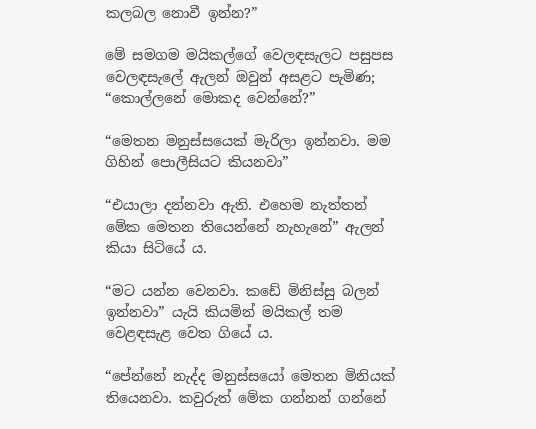කලබල නොවී ඉන්න?”

මේ සමගම මයිකල්ගේ වෙලඳසැලට පසුපස වෙලඳසැලේ ඇලන් ඔවුන් අසළට පැමිණ; “කොල්ලනේ මොකද වෙන්නේ?”

“මෙතන මනුස්සයෙක් මැරිලා ඉන්නවා. මම ගිහින් පොලීසියට කියනවා”

“එයාලා දන්නවා ඇති. එහෙම නැත්තන් මේක මෙතන තියෙන්නේ නැහැනේ” ඇලන් කියා සිටියේ ය.

“මට යන්න වෙනවා. කඩේ මිනිස්සු බලන් ඉන්නවා” යැයි කියමින් මයිකල් තම වෙළඳසැළ වෙත ගියේ ය.

“පේන්නේ නැද්ද මනුස්සයෝ මෙතන මිනියක් තියෙනවා. කවුරුත් මේක ගන්නන් ගන්නේ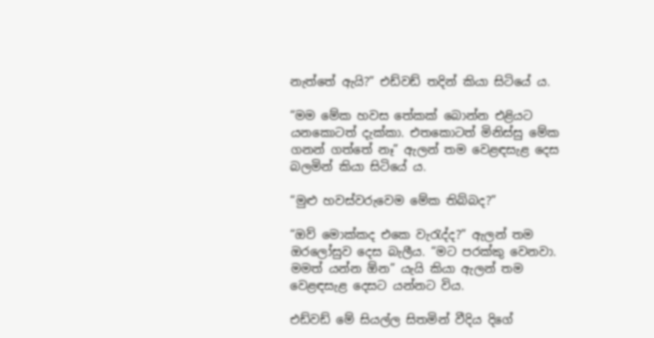නැත්තේ ඇයි?” එඩ්වඩ් තදින් කියා සිටියේ ය.

“මම මේක හවස තේකක් බොන්න එළියට යනකොටත් දැක්කා. එතකොටත් මිනිස්සු මේක ගනන් ගත්තේ නෑ” ඇලන් තම වෙළඳසැළ දෙස බලමින් කියා සිටියේ ය.

“මුළු හවස්වරුවෙම මේක තිබ්බද?”

“ඔව් මොක්කද එකෙ වැරැද්ද?” ඇලන් තම ඔරලෝසුව දෙස බැලීය. “මට පරක්කු වෙනවා. මමත් යන්න ඕන” යැයි කියා ඇලන් තම වෙළඳසැළ දෙසට යන්නට විය.

එඩ්වඩ් මේ සියල්ල සිතමින් වීදිය දිගේ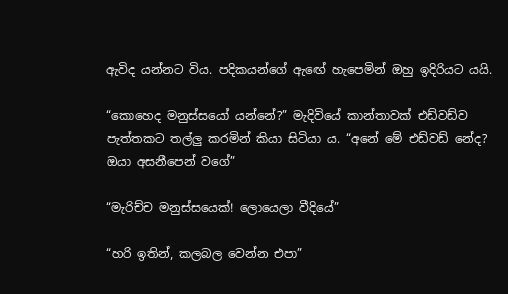ඇවිද යන්නට විය. පදිකයන්ගේ ඇඟේ හැපෙමින් ඔහු ඉදිරියට යයි.

“කොහෙද මනුස්සයෝ යන්නේ?” මැදිවියේ කාන්තාවක් එඩ්වඩ්ව පැත්තකට තල්ලු කරමින් කියා සිටියා ය. “අනේ මේ එඩ්වඩ් නේද? ඔයා අසනීපෙන් වගේ”

“මැරිච්ච මනුස්සයෙක්! ලොයෙලා වීදියේ”

“හරි ඉතින්, කලබල වෙන්න එපා”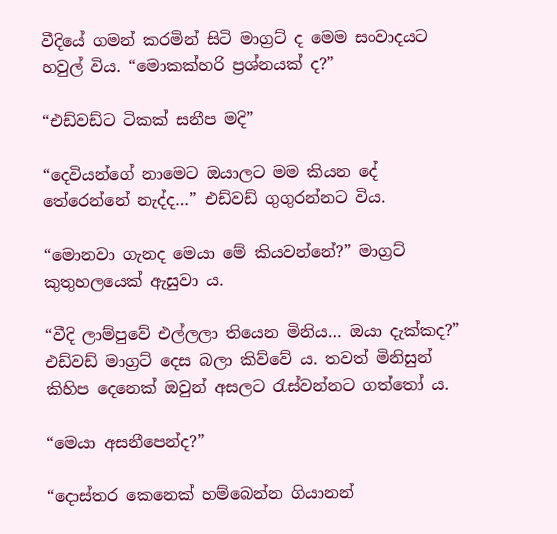වීදියේ ගමන් කරමින් සිටි මාග්‍රට් ද මෙම සංවාදයට හවුල් විය. “මොකක්හරි ප්‍රශ්නයක් ද?”

“එඩ්වඩ්ට ටිකක් සනීප මදි”

“දෙවියන්ගේ නාමෙට ඔයාලට මම කියන දේ තේරෙන්නේ නැද්ද…” එඩ්වඩ් ගුගුරන්නට විය.

“මොනවා ගැනද මෙයා මේ කියවන්නේ?” මාග්‍රට් කුතුහලයෙක් ඇසුවා ය.

“වීදි ලාම්පුවේ එල්ලලා තියෙන මිනිය… ඔයා දැක්කද?” එඩ්වඩ් මාග්‍රට් දෙස බලා කිව්වේ ය. තවත් මිනිසුන් කිහිප දෙනෙක් ඔවුන් අසලට රැස්වන්නට ගත්තෝ ය.

“මෙයා අසනීපෙන්ද?”

“දොස්තර කෙනෙක් හම්බෙන්න ගියානන්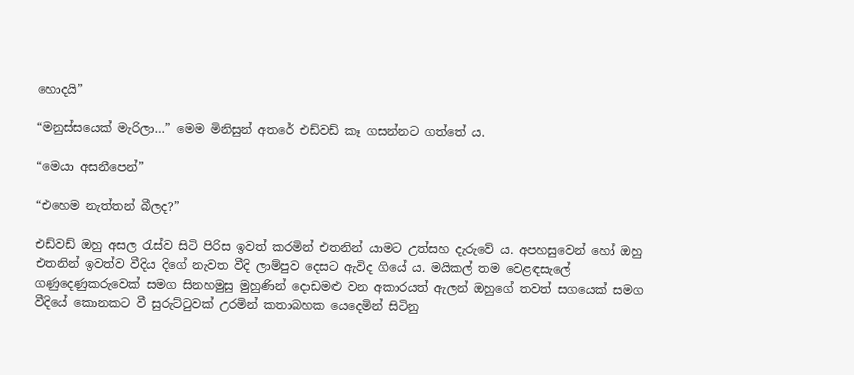හොදයි”

“මනුස්සයෙක් මැරිලා…” මෙම මිනිසුන් අතරේ එඩ්වඩ් කෑ ගසන්නට ගත්තේ ය.

“මෙයා අසනීපෙන්”

“එහෙම නැත්තන් බීලද?”

එඩ්වඩ් ඔහු අසල රැස්ව සිටි පිරිස ඉවත් කරමින් එතනින් යාමට උත්සහ දැරුවේ ය. අපහසුවෙන් හෝ ඔහු එතනින් ඉවත්ව වීදිය දිගේ නැවත වීදි ලාම්පුව දෙසට ඇවිද ගියේ ය. මයිකල් තම වෙළඳසැලේ ගණුදෙණුකරුවෙක් සමග සිනහමුසු මුහුණින් දොඩමළු වන අකාරයත් ඇලන් ඔහුගේ තවත් සගයෙක් සමග වීදියේ කොනකට වී සුරුට්ටුවක් උරමින් කතාබහක යෙදෙමින් සිටිනු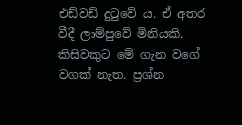එඩ්වඩ් දුටුවේ ය. ඒ අතර වීදී ලාම්පුවේ මිනියකි. කිසිවකුට මේ ගැන වගේ වගක් නැත. ප්‍රශ්න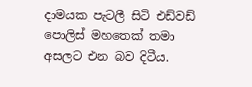දාමයක පැටලී සිටි එඩ්වඩ් පොලිස් මහතෙක් තමා අසලට එන බව දිටීය.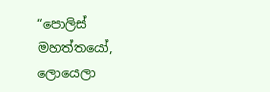“පොලිස් මහත්තයෝ, ලොයෙලා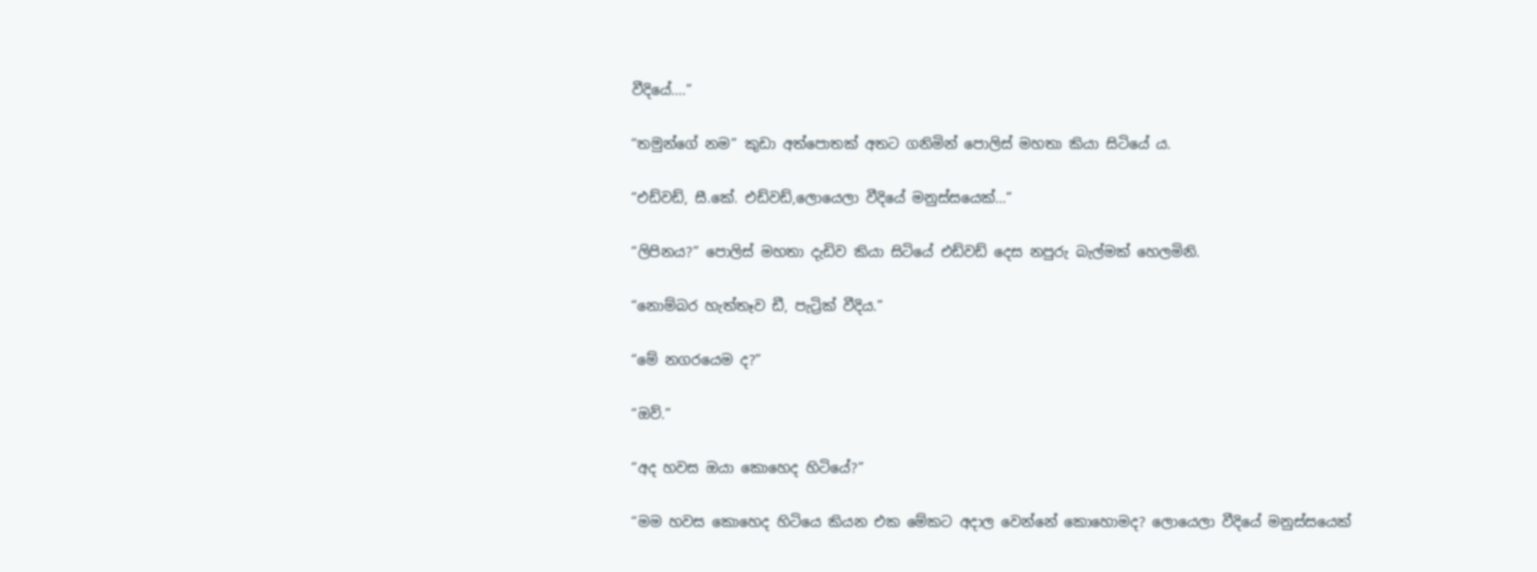වීදියේ….”

“තමුන්ගේ නම” කුඩා අත්පොතක් අතට ගනිමින් පොලිස් මහතා කියා සිටියේ ය.

“එඩ්වඩ්, සී.කේ. එඩ්වඩ්,ලොයෙලා වීදියේ මනුස්සයෙක්…”

“ලිපිනය?” පොලිස් මහතා දැඩිව කියා සිටියේ එඩ්වඩ් දෙස නපුරු බැල්මක් හෙලමිනි.

“නොම්බර හැත්තෑව ඩී, පැට්‍රික් වීදිය.”

“මේ නගරයෙම ද?”

“ඔව්.”

“අද හවස ඔයා කොහෙද හිටියේ?”

“මම හවස කොහෙද හිටියෙ කියන එක මේකට අදාල වෙන්නේ කොහොමද? ලොයෙලා වීදියේ මනුස්සයෙක්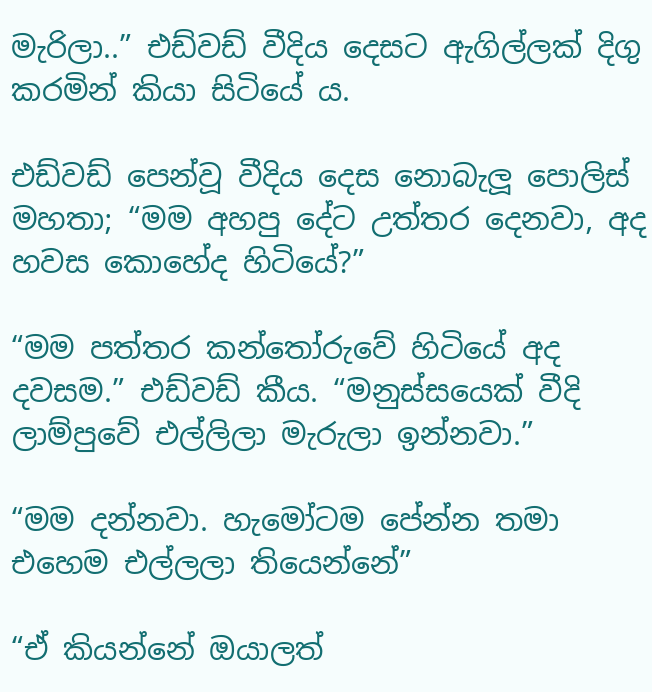මැරිලා..” එඩ්වඩ් වීදිය දෙසට ඇගිල්ලක් දිගු කරමින් කියා සිටියේ ය.

එඩ්වඩ් පෙන්වූ වීදිය දෙස නොබැලූ පොලිස් මහතා; “මම අහපු දේට උත්තර දෙනවා, අද හවස කොහේද හිටියේ?”

“මම පත්තර කන්තෝරුවේ හිටියේ අද දවසම.” එඩ්වඩ් කීය. “මනුස්සයෙක් වීදි ලාම්පුවේ එල්ලිලා මැරුලා ඉන්නවා.”

“මම දන්නවා. හැමෝටම පේන්න තමා එහෙම එල්ලලා තියෙන්නේ”

“ඒ කියන්නේ ඔයාලත්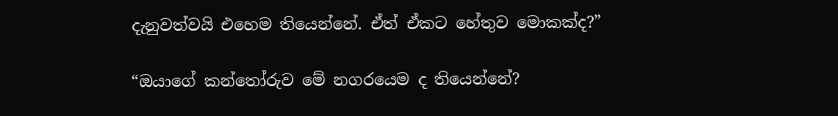දැනුවත්වයි එහෙම තියෙන්නේ. ඒත් ඒකට හේතුව මොකක්ද?”

“ඔයාගේ කන්තෝරුව මේ නගරයෙම ද තියෙන්නේ?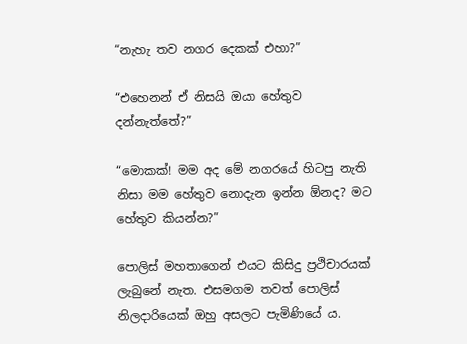“නැහැ තව නගර දෙකක් එහා?”

“එහෙනන් ඒ නිසයි ඔයා හේතුව දන්නැත්තේ?”

“මොකක්! මම අද මේ නගරයේ හිටපු නැති නිසා මම හේතුව නොදැන ඉන්න ඕනද? මට හේතුව කියන්න?”

පොලිස් මහතාගෙන් එයට කිසිදු ප්‍රථිචාරයක් ලැබුනේ නැත. එසමගම තවත් පොලිස් නිලදාරියෙක් ඔහු අසලට පැමිණියේ ය.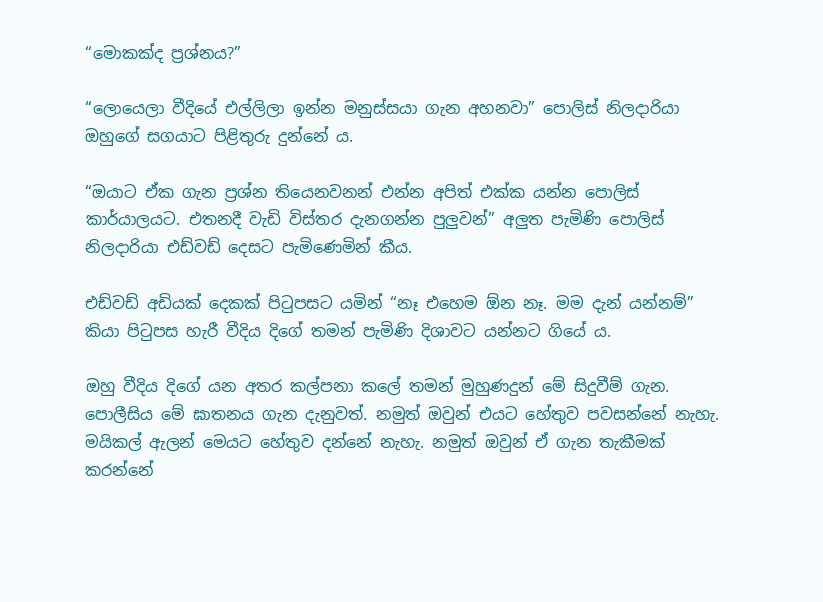“මොකක්ද ප්‍රශ්නය?”

“ලොයෙලා වීදියේ එල්ලිලා ඉන්න මනුස්සයා ගැන අහනවා” පොලිස් නිලදාරියා ඔහුගේ සගයාට පිළිතුරු දුන්නේ ය.

“ඔයාට ඒක ගැන ප්‍රශ්න තියෙනවනන් එන්න අපිත් එක්ක යන්න පොලිස් කාර්යාලයට. එතනදී වැඩි විස්තර දැනගන්න පුලුවන්” අලුත පැමිණි පොලිස් නිලදාරියා එඩ්වඩ් දෙසට පැමිණෙමින් කීය.

එඩ්වඩ් අඩියක් දෙකක් පිටුපසට යමින් “නෑ එහෙම ඕන නෑ. මම දැන් යන්නම්” කියා පිටුපස හැරී වීදිය දිගේ තමන් පැමිණි දිශාවට යන්නට ගියේ ය.

ඔහු වීදිය දිගේ යන අතර කල්පනා කලේ තමන් මුහුණදුන් මේ සිදුවීම් ගැන. පොලීසිය මේ ඝාතනය ගැන දැනුවත්. නමුත් ඔවුන් එයට හේතුව පවසන්නේ නැහැ. මයිකල් ඇලන් මෙයට හේතුව දන්නේ නැහැ. නමුත් ඔවුන් ඒ ගැන තැකීමක් කරන්නේ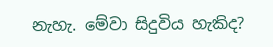නැහැ. මේවා සිදුවිය හැකිද?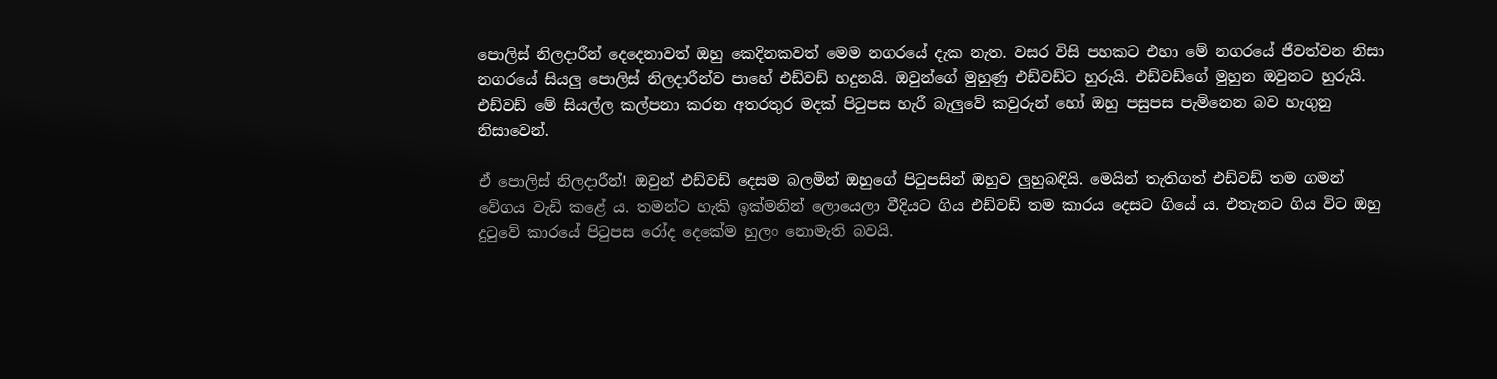පොලිස් නිලදාරීන් දෙදෙනාවත් ඔහු කෙදිනකවත් මෙම නගරයේ දැක නැත. වසර විසි පහකට එහා මේ නගරයේ ජීවත්වන නිසා නගරයේ සියලු පොලිස් නිලදාරීන්ව පාහේ එඩ්වඩ් හදුනයි. ඔවුන්ගේ මුහුණු එඩ්වඩ්ට හුරුයි. එඩ්වඩ්ගේ මුහුන ඔවුනට හුරුයි. එඩ්වඩ් මේ සියල්ල කල්පනා කරන අතරතුර මදක් පිටුපස හැරී බැලුවේ කවුරුන් හෝ ඔහු පසුපස පැමිනෙන බව හැගුනු නිසාවෙන්.

ඒ පොලිස් නිලදාරීන්! ඔවුන් එඩ්වඩ් දෙසම බලමින් ඔහුගේ පිටුපසින් ඔහුව ලුහුබඳියි. මෙයින් තැතිගත් එඩ්වඩ් තම ගමන් වේගය වැඩි කළේ ය. තමන්ට හැකි ඉක්මනින් ලොයෙලා වීදියට ගිය එඩ්වඩ් තම කාරය දෙසට ගියේ ය. එතැනට ගිය විට ඔහු දුටුවේ කාරයේ පිටුපස රෝද දෙකේම හුලං නොමැති බවයි.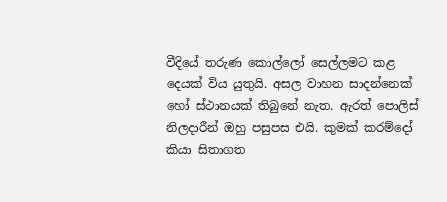වීදියේ තරුණ කොල්ලෝ සෙල්ලමට කළ දෙයක් විය යුතුයි. අසල වාහන සාදන්නෙක් හෝ ස්ථානයක් තිබුනේ නැත. ඇරත් පොලිස් නිලදාරීන් ඔහු පසුපස එයි. කුමක් කරම්දෝ කියා සිතාගත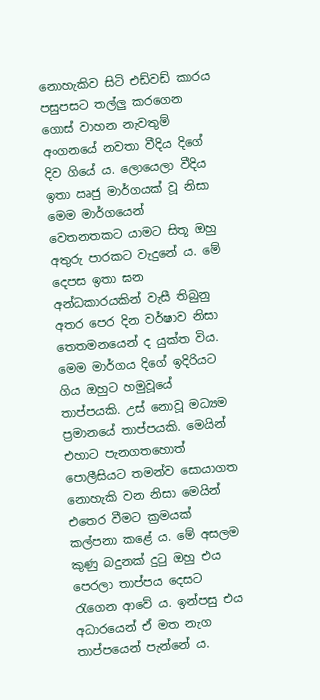නොහැකිව සිටි එඩ්වඩ් කාරය පසුපසට තල්ලු කරගෙන ගොස් වාහන නැවතුම් අංගනයේ නවතා වීදිය දිගේ දිව ගියේ ය. ලොයෙලා වීදිය ඉතා ඍජු මාර්ගයක් වූ නිසා මෙම මාර්ගයෙන් වෙතනතකට යාමට සිතූ ඔහු අතුරු පාරකට වැදුනේ ය. මේ දෙපස ඉතා ඝන අන්ධකාරයකින් වැසී තිබුනු අතර පෙර දින වර්ෂාව නිසා තෙතමනයෙන් ද යුක්ත විය. මෙම මාර්ගය දිගේ ඉදිරියට ගිය ඔහුට හමුවූයේ තාප්පයකි. උස් නොවූ මධ්‍යම ප්‍රමානයේ තාප්පයකි. මෙයින් එහාට පැනගතහොත් පොලීසියට තමන්ව සොයාගත නොහැකි වන නිසා මෙයින් එතෙර වීමට ක්‍රමයක් කල්පනා කළේ ය. මේ අසලම කුණු බදුනක් දුටු ඔහු එය පෙරලා තාප්පය දෙසට රැගෙන ආවේ ය. ඉන්පසු එය අධාරයෙන් ඒ මත නැග තාප්පයෙන් පැන්නේ ය.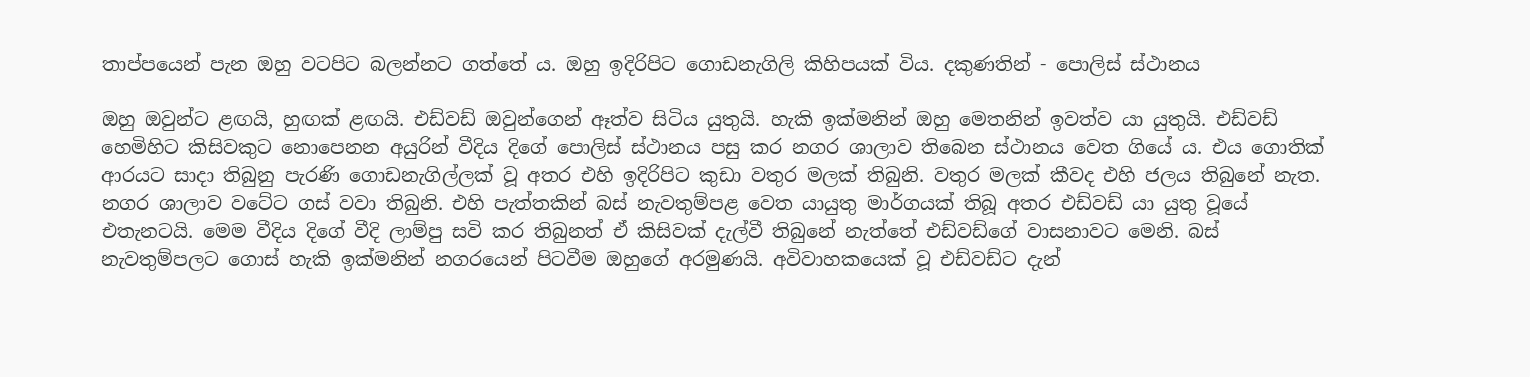තාප්පයෙන් පැන ඔහු වටපිට බලන්නට ගත්තේ ය. ඔහු ඉදිරිපිට ගොඩනැගිලි කිහිපයක් විය. දකුණතින් - පොලිස් ස්ථානය

ඔහු ඔවුන්ට ළඟයි, හුඟක් ළඟයි. එඩ්වඩ් ඔවුන්ගෙන් ඈත්ව සිටිය යුතුයි. හැකි ඉක්මනින් ඔහු මෙතනින් ඉවත්ව යා යුතුයි. එඩ්වඩ් හෙමිහිට කිසිවකුට නොපෙනන අයුරින් වීදිය දිගේ පොලිස් ස්ථානය පසු කර නගර ශාලාව තිබෙන ස්ථානය වෙත ගියේ ය. එය ගොතික් ආරයට සාදා තිබුනු පැරණි ගොඩනැගිල්ලක් වූ අතර එහි ඉදිරිපිට කුඩා වතුර මලක් තිබුනි. වතුර මලක් කීවද එහි ජලය තිබුනේ නැත. නගර ශාලාව වටේට ගස් වවා තිබුනි. එහි පැත්තකින් බස් නැවතුම්පළ වෙත යායුතු මාර්ගයක් තිබූ අතර එඩ්වඩ් යා යුතු වූයේ එතැනටයි. මෙම වීදිය දිගේ වීදි ලාම්පු සවි කර තිබුනත් ඒ කිසිවක් දැල්වී තිබුනේ නැත්තේ එඩ්වඩ්ගේ වාසනාවට මෙනි. බස් නැවතුම්පලට ගොස් හැකි ඉක්මනින් නගරයෙන් පිටවීම ඔහුගේ අරමුණයි. අවිවාහකයෙක් වූ එඩ්වඩ්ට දැන්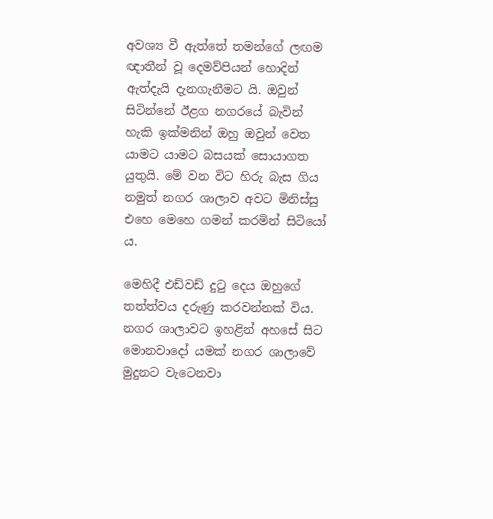අවශ්‍ය වී ඇත්තේ තමන්ගේ ලඟම ඥාතීන් වූ දෙමව්පියන් හොදින් ඇත්දැයි දැනගැනීමට යි. ඔවුන් සිටින්නේ ඊළග නගරයේ බැවින් හැකි ඉක්මනින් ඔහු ඔවුන් වෙත යාමට යාමට බසයක් සොයාගත යුතුයි. මේ වන විට හිරු බැස ගිය නමුත් නගර ශාලාව අවට මිනිස්සු එහෙ මෙහෙ ගමන් කරමින් සිටියෝ ය.

මෙහිදී එඩ්වඩ් දුටු දෙය ඔහුගේ තත්ත්වය දරුණු කරවන්නක් විය. නගර ශාලාවට ඉහළින් අහසේ සිට මොනවාදෝ යමක් නගර ශාලාවේ මුදුනට වැටෙනවා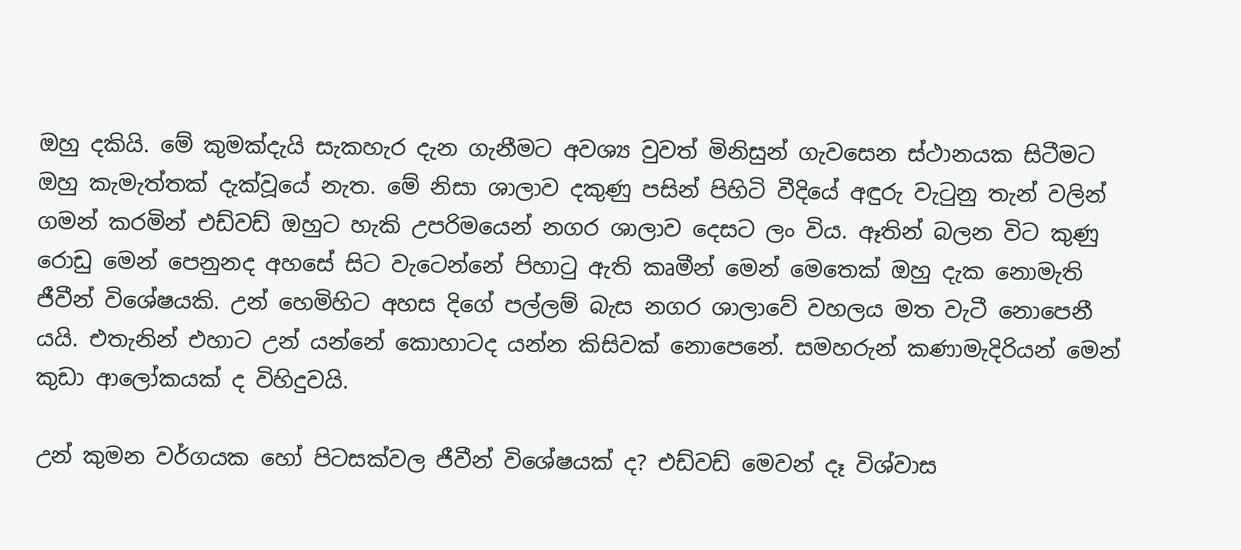ඔහු දකියි. මේ කුමක්දැයි සැකහැර දැන ගැනීමට අවශ්‍ය වුවත් මිනිසුන් ගැවසෙන ස්ථානයක සිටීමට ඔහු කැමැත්තක් දැක්වූයේ නැත. මේ නිසා ශාලාව දකුණු පසින් පිහිටි වීදියේ අඳුරු වැටුනු තැන් වලින් ගමන් කරමින් එඩ්වඩ් ඔහුට හැකි උපරිමයෙන් නගර ශාලාව දෙසට ලං විය. ඈතින් බලන විට කුණු රොඩු මෙන් පෙනුනද අහසේ සිට වැටෙන්නේ පිහාටු ඇති කෘමීන් මෙන් මෙතෙක් ඔහු දැක නොමැති ජීවීන් විශේෂයකි. උන් හෙමිහිට අහස දිගේ පල්ලම් බැස නගර ශාලාවේ වහලය මත වැටී නොපෙනී යයි. එතැනින් එහාට උන් යන්නේ කොහාටද යන්න කිසිවක් නොපෙනේ. සමහරුන් කණාමැදිරියන් මෙන් කුඩා ආලෝකයක් ද විහිදුවයි.

උන් කුමන වර්ගයක හෝ පිටසක්වල ජීවීන් විශේෂයක් ද? එඩ්වඩ් මෙවන් දෑ විශ්වාස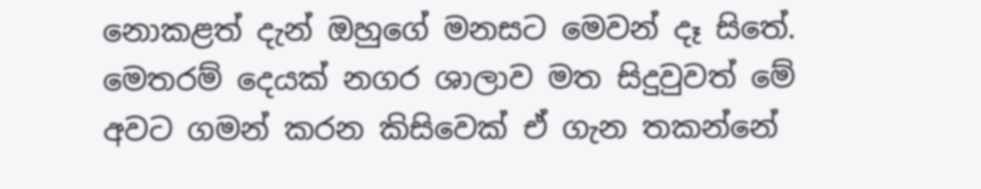නොකළත් දැන් ඔහුගේ මනසට මෙවන් දෑ සිතේ. මෙතරම් දෙයක් නගර ශාලාව මත සිදුවුවත් මේ අවට ගමන් කරන කිසිවෙක් ඒ ගැන තකන්නේ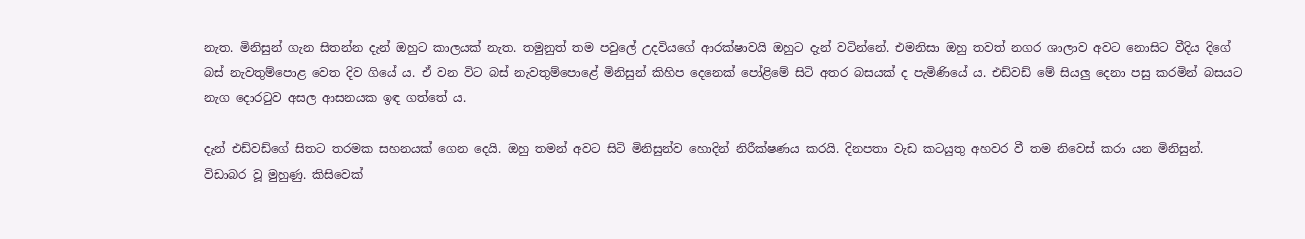නැත. මිනිසුන් ගැන සිතන්න දැන් ඔහුට කාලයක් නැත. තමුනුත් තම පවුලේ උදවියගේ ආරක්ෂාවයි ඔහුට දැන් වටින්නේ. එමනිසා ඔහු තවත් නගර ශාලාව අවට නොසිට වීදිය දිගේ බස් නැවතුම්පොළ වෙත දිව ගියේ ය. ඒ වන විට බස් නැවතුම්පොළේ මිනිසුන් කිහිප දෙනෙක් පෝළිමේ සිටි අතර බසයක් ද පැමිණියේ ය. එඩ්වඩ් මේ සියලු දෙනා පසු කරමින් බසයට නැග දොරටුව අසල ආසනයක ඉඳ ගත්තේ ය.

දැන් එඩ්වඩ්ගේ සිතට තරමක සහනයක් ගෙන දෙයි. ඔහු තමන් අවට සිටි මිනිසුන්ව හොදින් නිරීක්ෂණය කරයි. දිනපතා වැඩ කටයුතු අහවර වී තම නිවෙස් කරා යන මිනිසුන්. විඩාබර වූ මුහුණු. කිසිවෙක්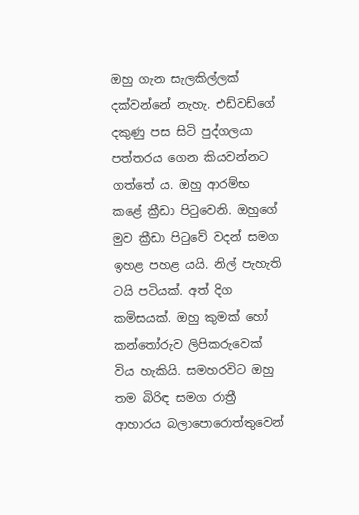ඔහු ගැන සැලකිල්ලක් දක්වන්නේ නැහැ. එඩ්වඩ්ගේ දකුණු පස සිටි පුද්ගලයා පත්තරය ගෙන කියවන්නට ගත්තේ ය. ඔහු ආරම්භ කළේ ක්‍රීඩා පිටුවෙනි. ඔහුගේ මුව ක්‍රීඩා පිටුවේ වදන් සමග ඉහළ පහළ යයි. නිල් පැහැති ටයි පටියක්. අත් දිග කමිසයක්. ඔහු කුමක් හෝ කන්තෝරුව ලිපිකරුවෙක් විය හැකියි. සමහරවිට ඔහු තම බිරිඳ සමග රාත්‍රී ආහාරය බලාපොරොත්තුවෙන්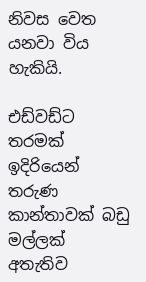නිවස වෙත යනවා විය හැකියි.

එඩ්වඩ්ට තරමක් ඉදිරියෙන් තරුණ කාන්තාවක් බඩු මල්ලක් අතැතිව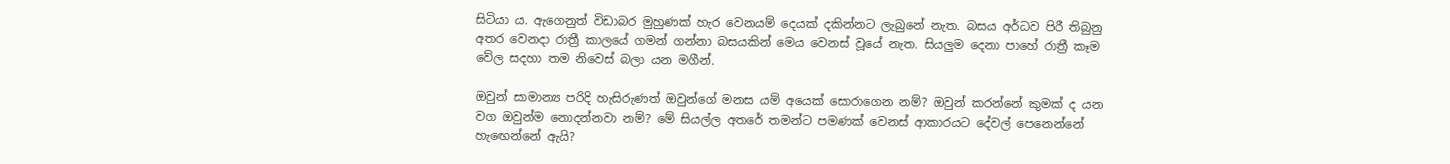සිටියා ය. ඇගෙනුත් විඩාබර මුහුණක් හැර වෙනයම් දෙයක් දකින්නට ලැබුනේ නැත. බසය අර්ධව පිරී තිබුනු අතර වෙනදා රාත්‍රී කාලයේ ගමන් ගන්නා බසයකින් මෙය වෙනස් වූයේ නැත. සියලුම දෙනා පාහේ රාත්‍රී කෑම වේල සදහා තම නිවෙස් බලා යන මගීන්.

ඔවුන් සාමාන්‍ය පරිදි හැසිරුණත් ඔවුන්ගේ මනස යම් අයෙක් සොරාගෙන නම්? ඔවුන් කරන්නේ කුමක් ද යන වග ඔවුන්ම නොදන්නවා නම්? මේ සියල්ල අතරේ තමන්ට පමණක් වෙනස් ආකාරයට දේවල් පෙනෙන්නේ හැඟෙන්නේ ඇයි?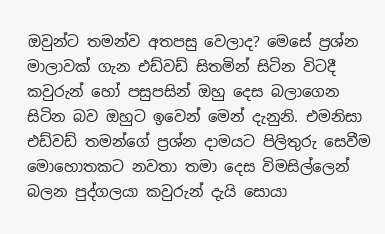ඔවුන්ට තමන්ව අතපසු වෙලාද? මෙසේ ප්‍රශ්න මාලාවක් ගැන එඩ්වඩ් සිතමින් සිටින විටදී කවුරුන් හෝ පසුපසින් ඔහු දෙස බලාගෙන සිටින බව ඔහුට ඉවෙන් මෙන් දැනුනි. එමනිසා එඩ්වඩ් තමන්ගේ ප්‍රශ්න දාමයට පිලිතුරු සෙවීම මොහොතකට නවතා තමා දෙස විමසිල්ලෙන් බලන පුද්ගලයා කවුරුන් දැයි සොයා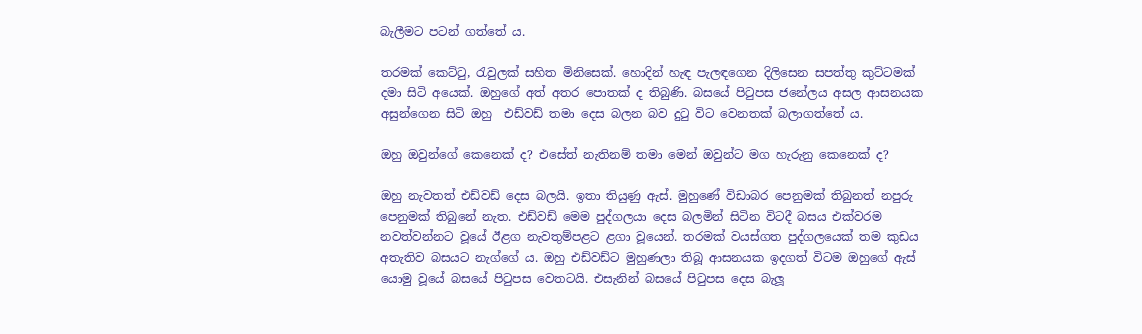බැලීමට පටන් ගත්තේ ය.

තරමක් කෙට්ටු, රැවුලක් සහිත මිනිසෙක්. හොදින් හැඳ පැලඳගෙන දිලිසෙන සපත්තු කුට්ටමක් දමා සිටි අයෙක්. ඔහුගේ අත් අතර පොතක් ද තිබුණි. බසයේ පිටුපස ජනේලය අසල ආසනයක අසුන්ගෙන සිටි ඔහු  එඩ්වඩ් තමා දෙස බලන බව දුටු විට වෙනතක් බලාගත්තේ ය.

ඔහු ඔවුන්ගේ කෙනෙක් ද? එසේත් නැතිනම් තමා මෙන් ඔවුන්ට මග හැරුනු කෙනෙක් ද?

ඔහු නැවතත් එඩ්වඩ් දෙස බලයි. ඉතා තියුණු ඇස්. මුහුණේ විඩාබර පෙනුමක් තිබුනත් නපුරු පෙනුමක් තිබුනේ නැත. එඩ්වඩ් මෙම පුද්ගලයා දෙස බලමින් සිටින විටදී බසය එක්වරම නවත්වන්නට වූයේ ඊළග නැවතුම්පළට ළගා වූයෙන්. තරමක් වයස්ගත පුද්ගලයෙක් තම කුඩය අතැතිව බසයට නැග්ගේ ය. ඔහු එඩ්වඩ්ට මුහුණලා තිබූ ආසනයක ඉදගත් විටම ඔහුගේ ඇස් යොමු වූයේ බසයේ පිටුපස වෙතටයි. එසැනින් බසයේ පිටුපස දෙස බැලූ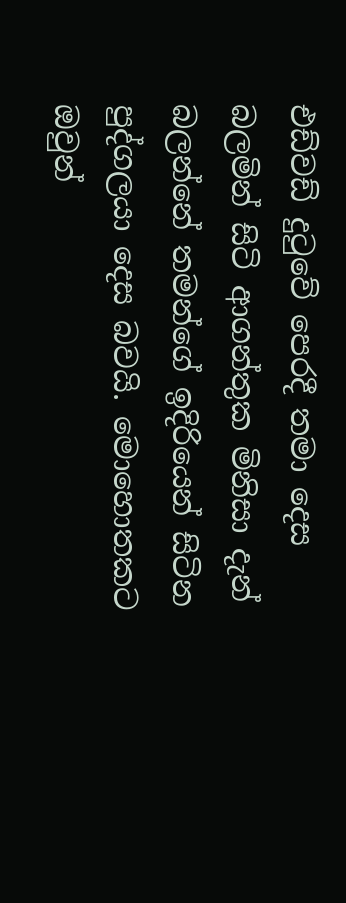එඩ්වඩ් දුටුවේ පෙරදී තමා දෙස බලමින් සිටි ආගන්තුක මිනිසා දැන් බලන්නේ තමන්ගේ ඉදිරියෙන් සිටින පුද්ගලයා දෙස බවයි. මොහොතකට ඔවුන්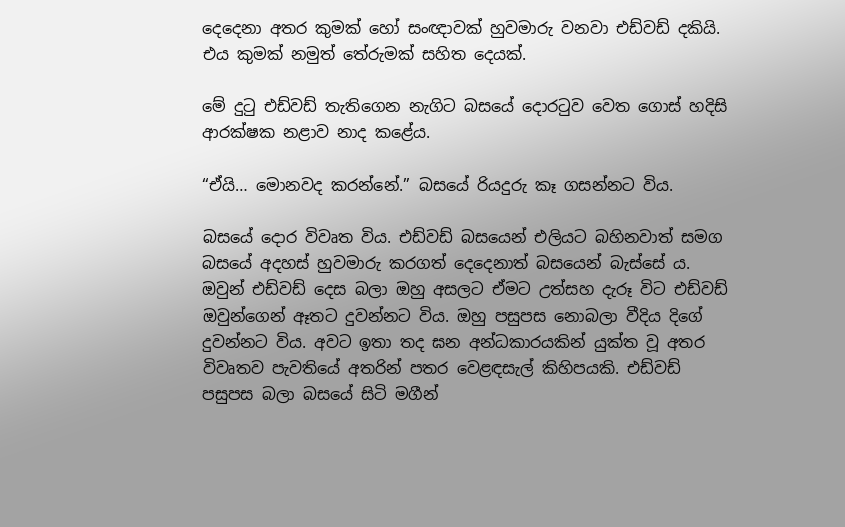දෙදෙනා අතර කුමක් හෝ සංඥාවක් හුවමාරු වනවා එඩ්වඩ් දකියි. එය කුමක් නමුත් තේරුමක් සහිත දෙයක්.

මේ දුටු එඩ්වඩ් තැතිගෙන නැගිට බසයේ දොරටුව වෙත ගොස් හදිසි ආරක්ෂක නළාව නාද කළේය.

“ඒයි… මොනවද කරන්නේ.” බසයේ රියදුරු කෑ ගසන්නට විය.

බසයේ දොර විවෘත විය. එඩ්වඩ් බසයෙන් එලියට බහිනවාත් සමග බසයේ අදහස් හුවමාරු කරගත් දෙදෙනාත් බසයෙන් බැස්සේ ය. ඔවුන් එඩ්වඩ් දෙස බලා ඔහු අසලට ඒමට උත්සහ දැරූ විට එඩ්වඩ් ඔවුන්ගෙන් ඈතට දුවන්නට විය. ඔහු පසුපස නොබලා වීදිය දිගේ දුවන්නට විය. අවට ඉතා තද ඝන අන්ධකාරයකින් යුක්ත වූ අතර විවෘතව පැවතියේ අතරින් පතර වෙළඳසැල් කිහිපයකි. එඩ්වඩ් පසුපස බලා බසයේ සිටි මගීන්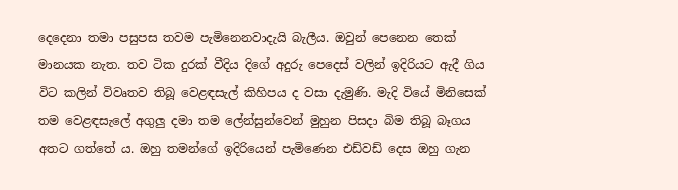දෙදෙනා තමා පසුපස තවම පැමිනෙනවාදැයි බැලීය. ඔවුන් පෙනෙන තෙක් මානයක නැත. තව ටික දුරක් වීදිය දිගේ අදුරු පෙදෙස් වලින් ඉදිරියට ඇදී ගිය විට කලින් විවෘතව තිබූ වෙළඳසැල් කිහිපය ද වසා දැමුණි. මැදි වියේ මිනිසෙක් තම වෙළඳසැලේ අගුලු දමා තම ලේන්සුන්වෙන් මුහුන පිසදා බිම තිබූ බෑගය අතට ගත්තේ ය. ඔහු තමන්ගේ ඉදිරියෙන් පැමිණෙන එඩ්වඩ් දෙස ඔහු ගැන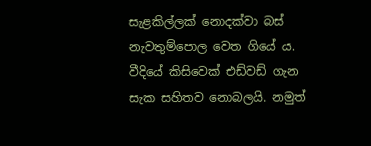සැළකිල්ලක් නොදක්වා බස් නැවතුම්පොල වෙත ගියේ ය. වීදියේ කිසිවෙක් එඩ්වඩ් ගැන සැක සහිතව නොබලයි. නමුත්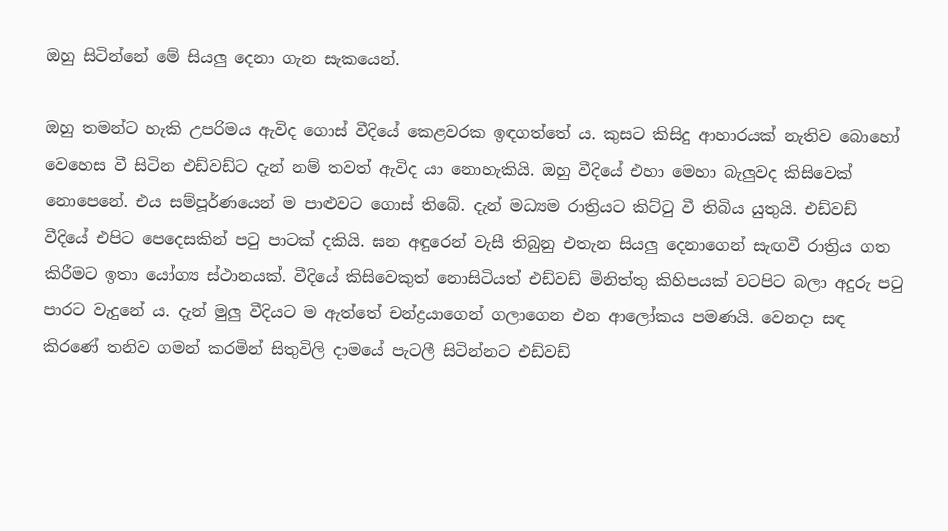ඔහු සිටින්නේ මේ සියලු දෙනා ගැන සැකයෙන්.

ඔහු තමන්ට හැකි උපරිමය ඇවිද ගොස් වීදියේ කෙළවරක ඉඳගත්තේ ය. කුසට කිසිදු ආහාරයක් නැතිව බොහෝ වෙහෙස වී සිටින එඩ්වඩ්ට දැන් නම් තවත් ඇවිද යා නොහැකියි. ඔහු වීදියේ එහා මෙහා බැලුවද කිසිවෙක් නොපෙනේ. එය සම්පූර්ණයෙන් ම පාළුවට ගොස් තිබේ. දැන් මධ්‍යම රාත්‍රියට කිට්ටු වී තිබිය යුතුයි. එඩ්වඩ් වීදියේ එපිට පෙදෙසකින් පටු පාටක් දකියි. ඝන අඳුරෙන් වැසී තිබුනු එතැන සියලු දෙනාගෙන් සැඟවී රාත්‍රිය ගත කිරීමට ඉතා යෝග්‍ය ස්ථානයක්. වීදියේ කිසිවෙකුත් නොසිටියත් එඩ්වඩ් මිනිත්තු කිහිපයක් වටපිට බලා අදුරු පටු පාරට වැදුනේ ය. දැන් මුලු වීදියට ම ඇත්තේ චන්ද්‍රයාගෙන් ගලාගෙන එන ආලෝකය පමණයි. වෙනදා සඳ කිරණේ තනිව ගමන් කරමින් සිතුවිලි දාමයේ පැටලී සිටින්නට එඩ්වඩ්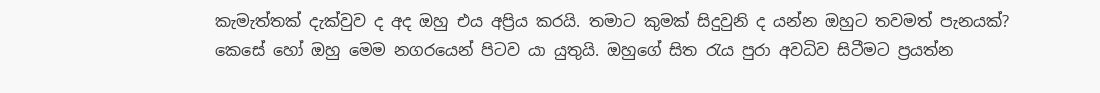කැමැත්තක් දැක්වුව ද අද ඔහු එය අප්‍රිය කරයි. තමාට කුමක් සිදුවුනි ද යන්න ඔහුට තවමත් පැනයක්? කෙසේ හෝ ඔහු මෙම නගරයෙන් පිටව යා යුතුයි. ඔහුගේ සිත රැය පුරා අවධිව සිටීමට ප්‍රයත්න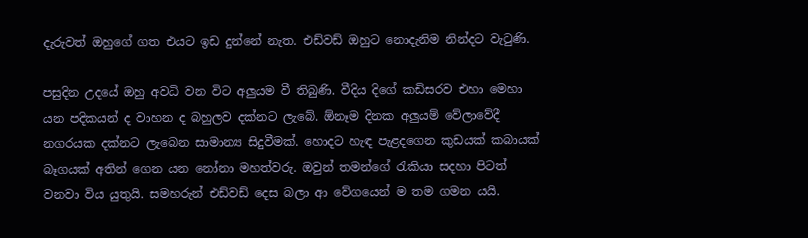දැරුවත් ඔහුගේ ගත එයට ඉඩ දුන්නේ නැත. එඩ්වඩ් ඔහුට නොදැනිම නින්දට වැටුණි.

පසුදින උදයේ ඔහු අවධි වන විට අලුයම වී තිබුණි. වීදිය දිගේ කඩිසරව එහා මෙහා යන පදිකයන් ද වාහන ද බහුලව දක්නට ලැබේ. ඕනෑම දිනක අලුයම් වේලාවේදී නගරයක දක්නට ලැබෙන සාමාන්‍ය සිදුවීමක්. හොදට හැඳ පැළදගෙන කුඩයක් කබායක් බෑගයක් අතින් ගෙන යන නෝනා මහත්වරු. ඔවුන් තමන්ගේ රැකියා සදහා පිටත් වනවා විය යුතුයි. සමහරුන් එඩ්වඩ් දෙස බලා ආ වේගයෙන් ම තම ගමන යයි.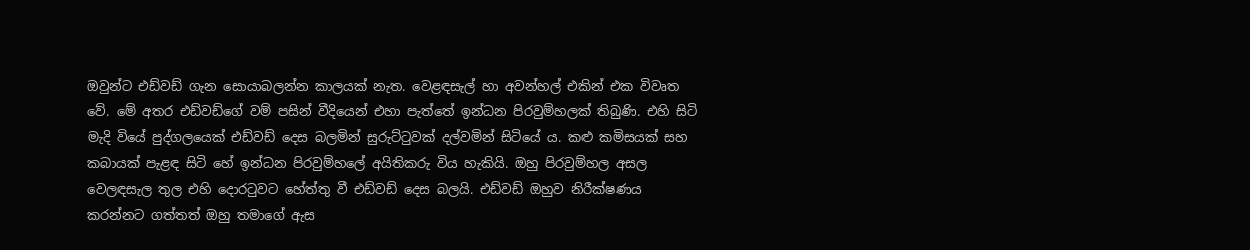ඔවුන්ට එඩ්වඩ් ගැන සොයාබලන්න කාලයක් නැත. වෙළඳසැල් හා අවන්හල් එකින් එක විවෘත වේ. මේ අතර එඩ්වඩ්ගේ වම් පසින් වීදියෙන් එහා පැත්තේ ඉන්ධන පිරවුම්හලක් තිබුණි. එහි සිටි මැදි වියේ පුද්ගලයෙක් එඩ්වඩ් දෙස බලමින් සුරුට්ටුවක් දල්වමින් සිටියේ ය. කළු කමිසයක් සහ කබායක් පැළඳ සිටි හේ ඉන්ධන පිරවුම්හලේ අයිතිකරු විය හැකියි. ඔහු පිරවුම්හල අසල වෙලඳසැල තුල එහි දොරටුවට හේත්තු වී එඩ්වඩ් දෙස බලයි. එඩ්වඩ් ඔහුව නිරීක්ෂණය කරන්නට ගත්තත් ඔහු තමාගේ ඇස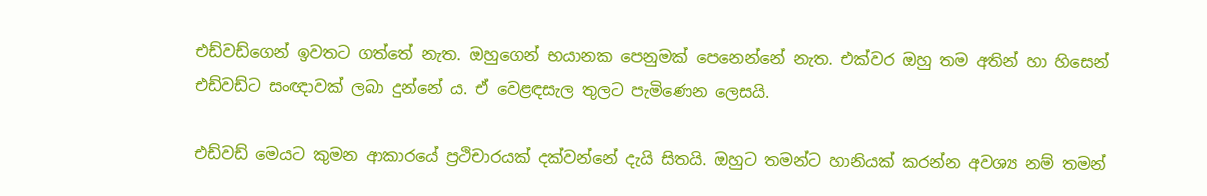එඩ්වඩ්ගෙන් ඉවතට ගත්තේ නැත. ඔහුගෙන් භයානක පෙනුමක් පෙනෙන්නේ නැත. එක්වර ඔහු තම අතින් හා හිසෙන් එඩ්වඩ්ට සංඥාවක් ලබා දුන්නේ ය. ඒ වෙළඳසැල තුලට පැමිණෙන ලෙසයි.

එඩ්වඩ් මෙයට කුමන ආකාරයේ ප්‍රථිචාරයක් දක්වන්නේ දැයි සිතයි. ඔහුට තමන්ට හානියක් කරන්න අවශ්‍ය නම් තමන්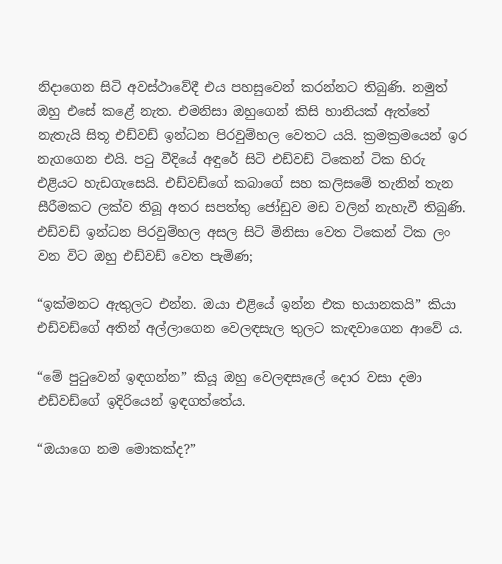නිදාගෙන සිටි අවස්ථාවේදී එය පහසුවෙන් කරන්නට තිබුණි. නමුත් ඔහු එසේ කළේ නැත. එමනිසා ඔහුගෙන් කිසි හානියක් ඇත්තේ නැතැයි සිතූ එඩ්වඩ් ඉන්ධන පිරවුම්හල වෙතට යයි. ක්‍රමක්‍රමයෙන් ඉර නැගගෙන එයි. පටු වීදියේ අඳුරේ සිටි එඩ්වඩ් ටිකෙන් ටික හිරු එළියට හැඩගැසෙයි. එඩ්වඩ්ගේ කබාගේ සහ කලිසමේ තැනින් තැන සීරීමකට ලක්ව තිබූ අතර සපත්තු ජෝඩුව මඩ වලින් නැහැවී තිබුණි. එඩ්වඩ් ඉන්ධන පිරවුම්හල අසල සිටි මිනිසා වෙත ටිකෙන් ටික ලං වන විට ඔහු එඩ්වඩ් වෙත පැමිණ;

“ඉක්මනට ඇතුලට එන්න. ඔයා එළියේ ඉන්න එක භයානකයි” කියා එඩ්වඩ්ගේ අතින් අල්ලාගෙන වෙලඳසැල තුලට කැඳවාගෙන ආවේ ය.

“මේ පුටුවෙන් ඉඳගන්න” කියූ ඔහු වෙලඳසැලේ දොර වසා දමා එඩ්වඩ්ගේ ඉදිරියෙන් ඉඳගත්තේය.

“ඔයාගෙ නම මොකක්ද?”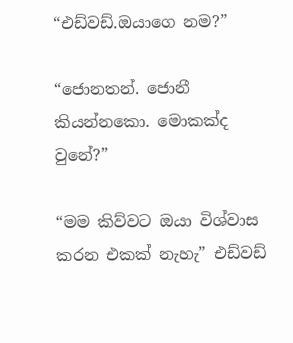“එඩ්වඩ්.ඔයාගෙ නම?”

“ජොනතන්. ජොනී කියන්නකො. මොකක්ද වුනේ?”

“මම කිව්වට ඔයා විශ්වාස කරන එකක් නැහැ” එඩ්වඩ්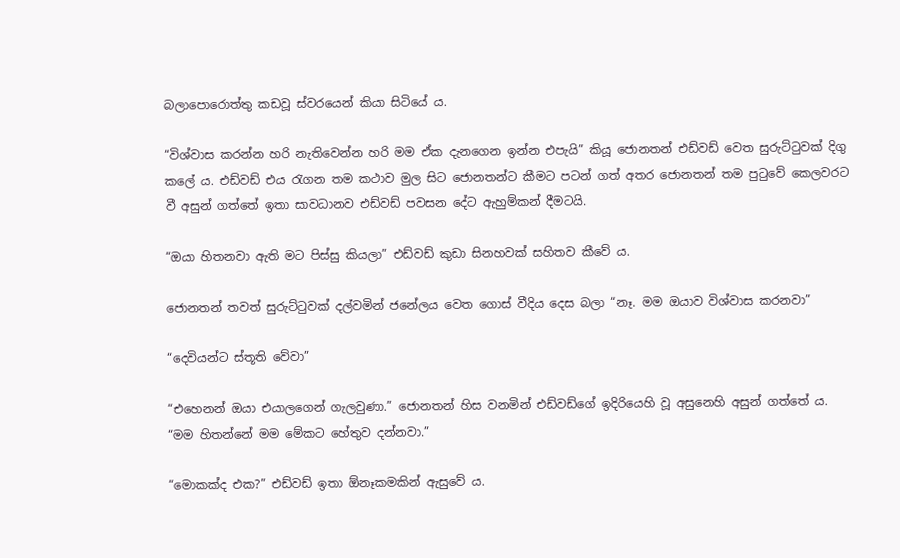බලාපොරොත්තු කඩවූ ස්වරයෙන් කියා සිටියේ ය.

“විශ්වාස කරන්න හරි නැතිවෙන්න හරි මම ඒක දැනගෙන ඉන්න එපැයි” කියූ ජොනතන් එඩ්වඩ් වෙත සුරුට්ටුවක් දිගු කලේ ය. එඩ්වඩ් එය රැගන තම කථාව මුල සිට ජොනතන්ට කීමට පටන් ගත් අතර ජොනතන් තම පුටුවේ කෙලවරට වී අසුන් ගත්තේ ඉතා සාවධානව එඩ්වඩ් පවසන දේට ඇහුම්කන් දීමටයි.

“ඔයා හිතනවා ඇති මට පිස්සු කියලා” එඩ්වඩ් කුඩා සිනහවක් සහිතව කීවේ ය.

ජොනතන් තවත් සුරුට්ටුවක් දල්වමින් ජනේලය වෙත ගොස් වීදිය දෙස බලා “නෑ. මම ඔයාව විශ්වාස කරනවා”

“දෙවියන්ට ස්තූති වේවා”

“එහෙනන් ඔයා එයාලගෙන් ගැලවුණා.” ජොනතන් හිස වනමින් එඩ්වඩ්ගේ ඉදිරියෙහි වූ අසුනෙහි අසුන් ගත්තේ ය. “මම හිතන්නේ මම මේකට හේතුව දන්නවා.”

“මොකක්ද එක?” එඩ්වඩ් ඉතා ඕනෑකමකින් ඇසුවේ ය.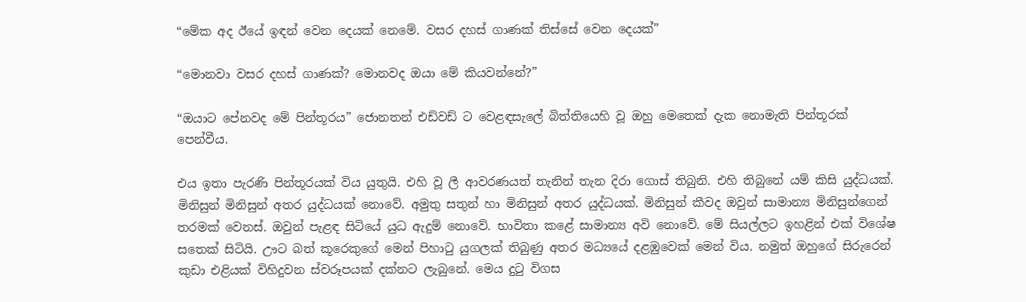“මේක අද ඊයේ ඉඳන් වෙන දෙයක් නෙමේ. වසර දහස් ගාණක් තිස්සේ වෙන දෙයක්”

“මොනවා වසර දහස් ගාණක්? මොනවද ඔයා මේ කියවන්නේ?”

“ඔයාට පේනවද මේ පින්තූරය” ජොනතන් එඩ්වඩ් ට වෙළඳසැලේ බිත්තියෙහි වූ ඔහු මෙතෙක් දැක නොමැති පින්තූරක් පෙන්වීය.

එය ඉතා පැරණි පින්තූරයක් විය යුතුයි. එහි වූ ලී ආවරණයත් තැනින් තැන දිරා ගොස් තිබුනි. එහි තිබුනේ යම් කිසි යුද්ධයක්. මිනිසුන් මිනිසුන් අතර යුද්ධයක් නොවේ. අමුතු සතුන් හා මිනිසුන් අතර යුද්ධයක්. මිනිසුන් කීවද ඔවුන් සාමාන්‍ය මිනිසුන්ගෙන් තරමක් වෙනස්. ඔවුන් පැළඳ සිටියේ යුධ ඇදුම් නොවේ. භාවිතා කළේ සාමාන්‍ය අවි නොවේ. මේ සියල්ලට ඉහළින් එක් විශේෂ සතෙක් සිටියි. ඌට බත් කූරෙකුගේ මෙන් පිහාටු යුගලක් තිබුණු අතර මධ්‍යයේ දළඹුවෙක් මෙන් විය. නමුත් ඔහුගේ සිරුරෙන් කුඩා එළියක් විහිදුවන ස්වරූපයක් දක්නට ලැබුනේ. මෙය දුටු විගස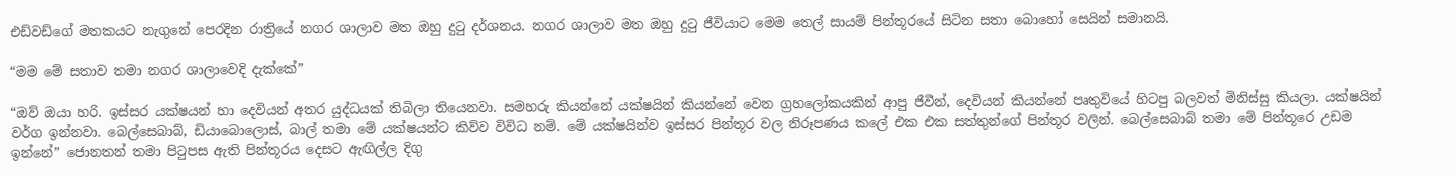එඩ්වඩ්ගේ මතකයට නැගුනේ පෙරදින රාත්‍රියේ නගර ශාලාව මත ඔහු දුටු දර්ශනය. නගර ශාලාව මත ඔහු දුටු ජීවියාට මෙම තෙල් සායම් පින්තූරයේ සිටින සතා බොහෝ සෙයින් සමානයි.

“මම මේ සතාව තමා නගර ශාලාවෙදි දැක්කේ”

“ඔව් ඔයා හරි. ඉස්සර යක්ෂයන් හා දෙවියන් අතර යුද්ධයක් තිබිලා තියෙනවා. සමහරු කියන්නේ යක්ෂයින් කියන්නේ වෙන ග්‍රහලෝකයකින් ආපු ජීවීන්, දෙවියන් කියන්නේ පෘතුවියේ හිටපු බලවත් මිනිස්සු කියලා. යක්ෂයින් වර්ග ඉන්නවා. බෙල්සෙබාබ්, ඩියාබොලොස්, බාල් තමා මේ යක්ෂයන්ට කිව්ව විවිධ නම්. මේ යක්ෂයින්ව ඉස්සර පින්තූර වල නිරූපණය කලේ එක එක සත්තුන්ගේ පින්තූර වලින්. බෙල්සෙබාබ් තමා මේ පින්තූරෙ උඩම ඉන්නේ” ජොනතන් තමා පිටුපස ඇති පින්තූරය දෙසට ඇඟිල්ල දිගු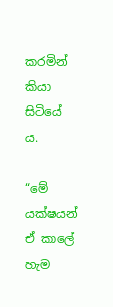කරමින් කියා සිටියේ ය.

“මේ යක්ෂයන් ඒ කාලේ හැම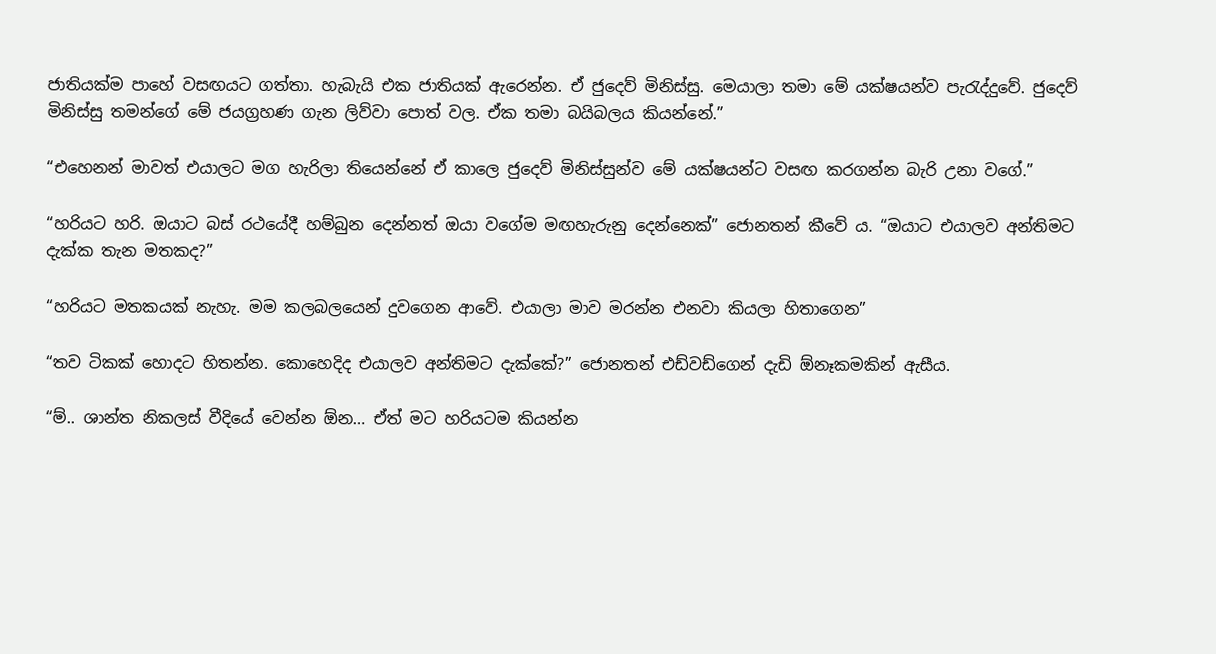ජාතියක්ම පාහේ වසඟයට ගත්තා. හැබැයි එක ජාතියක් ඇරෙන්න. ඒ ජුදෙව් මිනිස්සු. මෙයාලා තමා මේ යක්ෂයන්ව පැරැද්දුවේ. ජුදෙව් මිනිස්සු තමන්ගේ මේ ජයග්‍රහණ ගැන ලිව්වා පොත් වල. ඒක තමා බයිබලය කියන්නේ.”

“එහෙනන් මාවත් එයාලට මග හැරිලා තියෙන්නේ ඒ කාලෙ ජුදෙව් මිනිස්සුන්ව මේ යක්ෂයන්ට වසඟ කරගන්න බැරි උනා වගේ.”

“හරියට හරි. ඔයාට බස් රථයේදී හම්බුන දෙන්නත් ඔයා වගේම මඟහැරුනු දෙන්නෙක්” ජොනතන් කීවේ ය. “ඔයාට එයාලව අන්තිමට දැක්ක තැන මතකද?”

“හරියට මතකයක් නැහැ. මම කලබලයෙන් දුවගෙන ආවේ. එයාලා මාව මරන්න එනවා කියලා හිතාගෙන”

“තව ටිකක් හොදට හිතන්න. කොහෙදිද එයාලව අන්තිමට දැක්කේ?” ජොනතන් එඩ්වඩ්ගෙන් දැඩි ඕනෑකමකින් ඇසීය.

“ම්.. ශාන්ත නිකලස් වීදියේ වෙන්න ඕන… ඒත් මට හරියටම කියන්න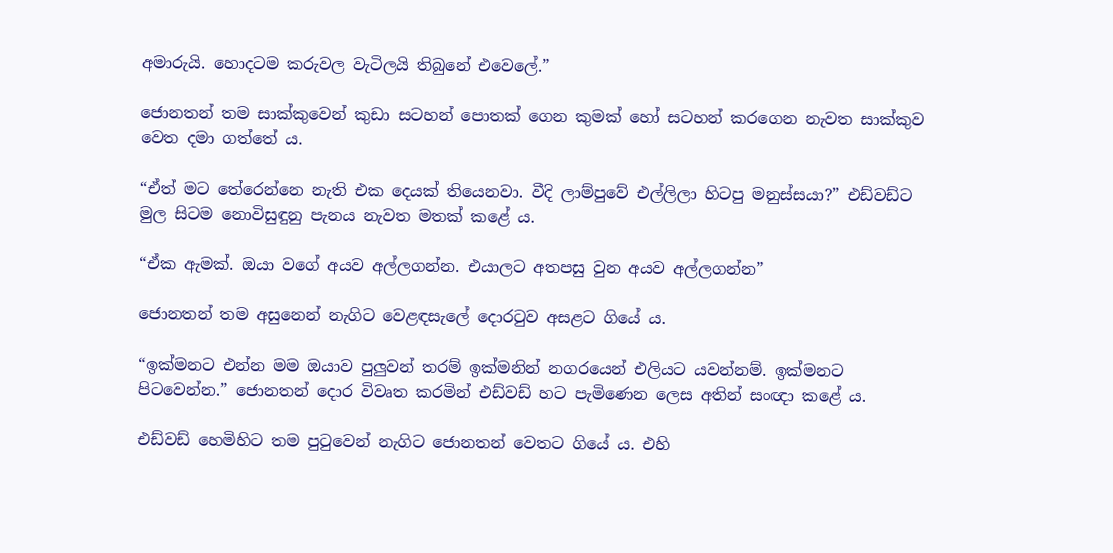අමාරුයි. හොදටම කරුවල වැටිලයි තිබුනේ එවෙලේ.”

ජොනතන් තම සාක්කුවෙන් කුඩා සටහන් පොතක් ගෙන කුමක් හෝ සටහන් කරගෙන නැවත සාක්කුව වෙත දමා ගත්තේ ය.

“ඒත් මට තේරෙන්නෙ නැති එක දෙයක් තියෙනවා. වීදි ලාම්පුවේ එල්ලිලා හිටපු මනුස්සයා?” එඩ්වඩ්ට මුල සිටම නොවිසුඳුනු පැනය නැවත මතක් කළේ ය.

“ඒක ඇමක්. ඔයා වගේ අයව අල්ලගන්න. එයාලට අතපසු වුන අයව අල්ලගන්න”

ජොනතන් තම අසුනෙන් නැගිට වෙළඳසැලේ දොරටුව අසළට ගියේ ය.

“ඉක්මනට එන්න මම ඔයාව පුලුවන් තරම් ඉක්මනින් නගරයෙන් එලියට යවන්නම්. ඉක්මනට පිටවෙන්න.” ජොනතන් දොර විවෘත කරමින් එඩ්වඩ් හට පැමිණෙන ලෙස අතින් සංඥා කළේ ය.

එඩ්වඩ් හෙමිහිට තම පුටුවෙන් නැගිට ජොනතන් වෙතට ගියේ ය. එහි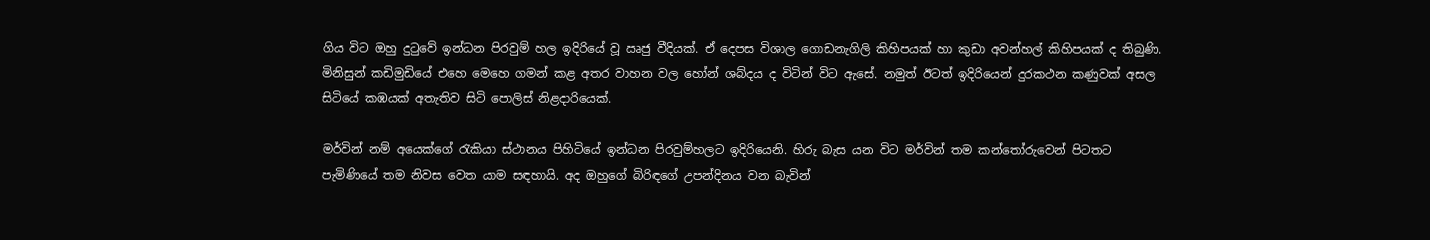ගිය විට ඔහු දුටුවේ ඉන්ධන පිරවුම් හල ඉදිරියේ වූ ඍජු වීදියක්. ඒ දෙපස විශාල ගොඩනැගිලි කිහිපයක් හා කුඩා අවන්හල් කිහිපයක් ද තිබුණි. මිනිසුන් කඩිමුඩියේ එහෙ මෙහෙ ගමන් කළ අතර වාහන වල හෝන් ශබ්දය ද විටින් විට ඇසේ. නමුත් ඊටත් ඉදිරියෙන් දුරකථන කණුවක් අසල සිටියේ කඹයක් අතැතිව සිටි පොලිස් නිළදාරියෙක්.

මර්වින් නම් අයෙක්ගේ රැකියා ස්ථානය පිහිටියේ ඉන්ධන පිරවුම්හලට ඉදිරියෙනි. හිරු බැස යන විට මර්වින් තම කන්තෝරුවෙන් පිටතට පැමිණියේ තම නිවස වෙත යාම සඳහායි. අද ඔහුගේ බිරිඳගේ උපන්දිනය වන බැවින්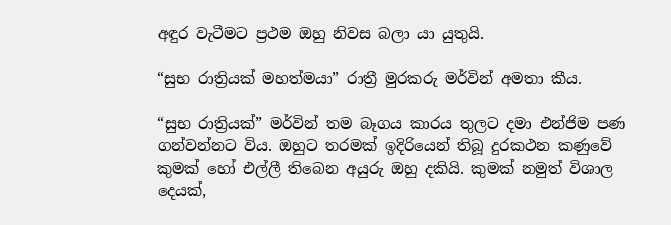අඳුර වැටීමට ප්‍රථම ඔහු නිවස බලා යා යුතුයි.

“සුභ රාත්‍රියක් මහත්මයා” රාත්‍රී මුරකරු මර්වින් අමතා කීය.

“සුභ රාත්‍රියක්” මර්වින් තම බෑගය කාරය තුලට දමා එන්ජිම පණ ගන්වන්නට විය. ඔහුට තරමක් ඉදිරියෙන් තිබූ දුරකථන කණුවේ කුමක් හෝ එල්ලී තිබෙන අයුරු ඔහු දකියි. කුමක් නමුත් විශාල දෙයක්,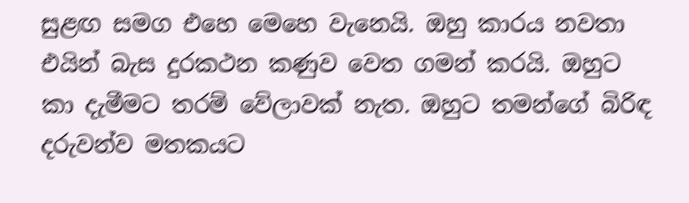සුළඟ සමග එහෙ මෙහෙ වැනෙයි. ඔහු කාරය නවතා එයින් බැස දුරකථන කණුව වෙත ගමන් කරයි. ඔහුට කා දැමීමට තරම් වේලාවක් නැත. ඔහුට තමන්ගේ බිරිඳ දරුවන්ව මතකයට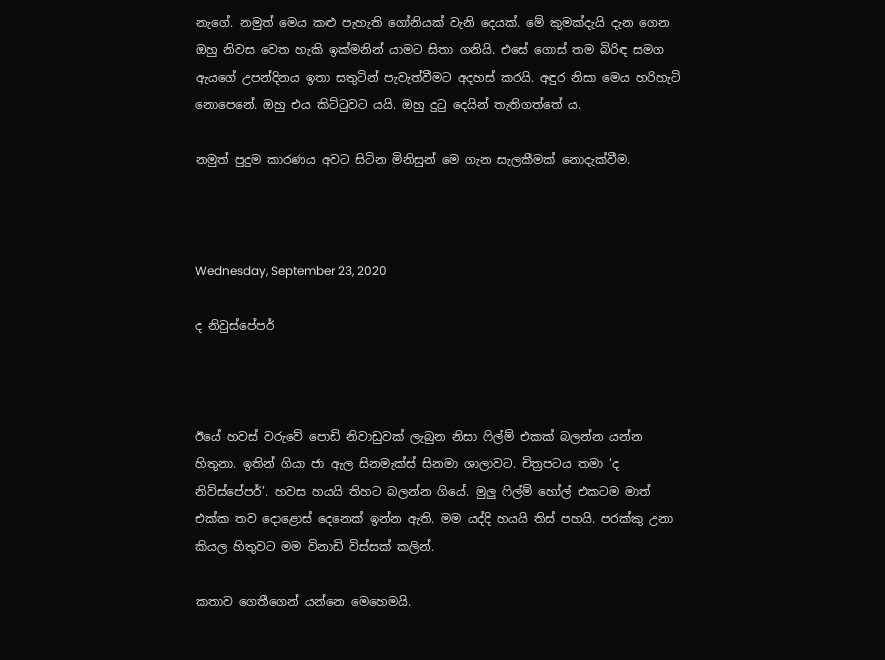නැගේ. නමුත් මෙය කළු පැහැති ගෝනියක් වැනි දෙයක්. මේ කුමක්දැයි දැන ගෙන ඔහු නිවස වෙත හැකි ඉක්මනින් යාමට සිතා ගනියි. එසේ ගොස් තම බිරිඳ සමග ඇයගේ උපන්දිනය ඉතා සතුටින් පැවැත්වීමට අදහස් කරයි. අඳුර නිසා මෙය හරිහැටි නොපෙනේ. ඔහු එය කිට්ටුවට යයි. ඔහු දුටු දෙයින් තැතිගත්තේ ය.

නමුත් පුදුම කාරණය අවට සිටින මිනිසුන් මෙ ගැන සැලකීමක් නොදැක්වීම.



Wednesday, September 23, 2020

ද නිවුස්පේපර්



ඊයේ හවස් වරුවේ පොඩි නිවාඩුවක් ලැබුන නිසා ෆිල්ම් එකක් බලන්න යන්න හිතුනා. ඉතින් ගියා ජා ඇල සිනමැක්ස් සිනමා ශාලාවට. චිත්‍රපටය තමා ‘ද නිව්ස්පේපර්’. හවස හයයි තිහට බලන්න ගියේ. මුලු ෆිල්ම් හෝල් එකටම මාත් එක්ක තව දොළොස් දෙනෙක් ඉන්න ඇති. මම යද්දි හයයි තිස් පහයි. පරක්කු උනා කියල හිතුවට මම විනාඩි විස්සක් කලින්.

කතාව ගෙතීගෙන් යන්නෙ මෙහෙමයි.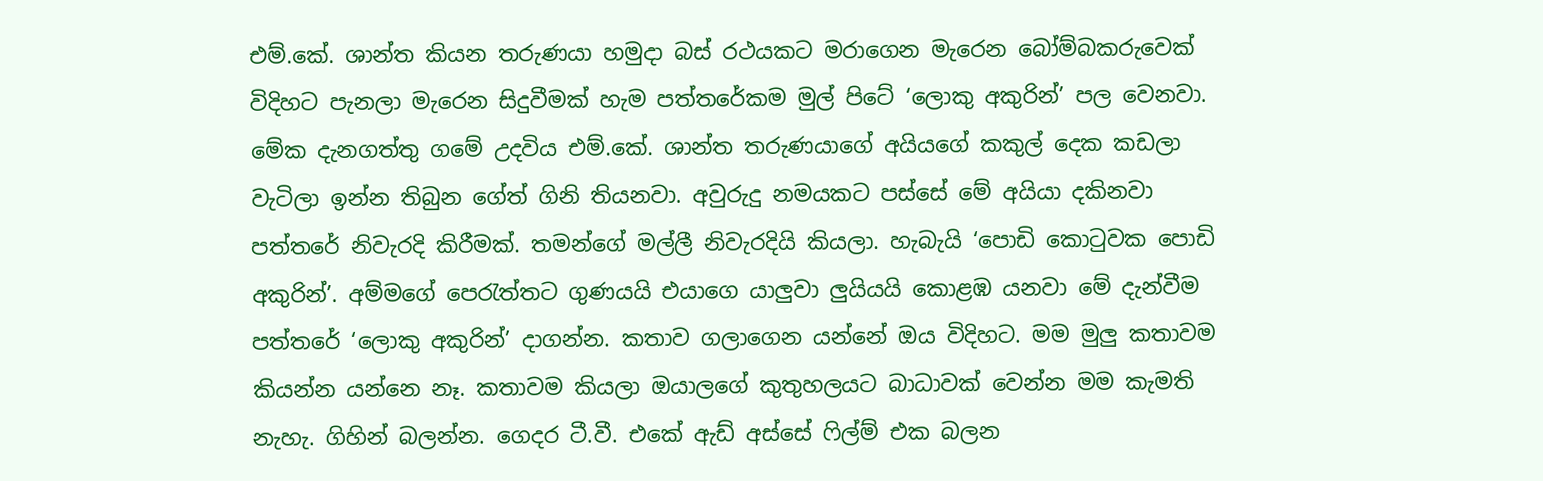එම්.කේ. ශාන්ත කියන තරුණයා හමුදා බස් රථයකට මරාගෙන මැරෙන බෝම්බකරුවෙක් විදිහට පැනලා මැරෙන සිදුවීමක් හැම පත්තරේකම මුල් පිටේ ‘ලොකු අකුරින්’ පල වෙනවා. මේක දැනගත්තු ගමේ උදවිය එම්.කේ. ශාන්ත තරුණයාගේ අයියගේ කකුල් දෙක කඩලා වැටිලා ඉන්න තිබුන ගේත් ගිනි තියනවා. අවුරුදු නමයකට පස්සේ මේ අයියා දකිනවා පත්තරේ නිවැරදි කිරීමක්. තමන්ගේ මල්ලී නිවැරදියි කියලා. හැබැයි ‘පොඩි කොටුවක පොඩි අකුරින්’. අම්මගේ පෙරැත්තට ගුණයයි එයාගෙ යාලුවා ලුයියයි කොළඹ යනවා මේ දැන්වීම පත්තරේ ‘ලොකු අකුරින්’ දාගන්න. කතාව ගලාගෙන යන්නේ ඔය විදිහට. මම මුලු කතාවම කියන්න යන්නෙ නෑ. කතාවම කියලා ඔයාලගේ කුතුහලයට බාධාවක් වෙන්න මම කැමති නැහැ. ගිහින් බලන්න. ගෙදර ටී.වී. එකේ ඇඩ් අස්සේ ෆිල්ම් එක බලන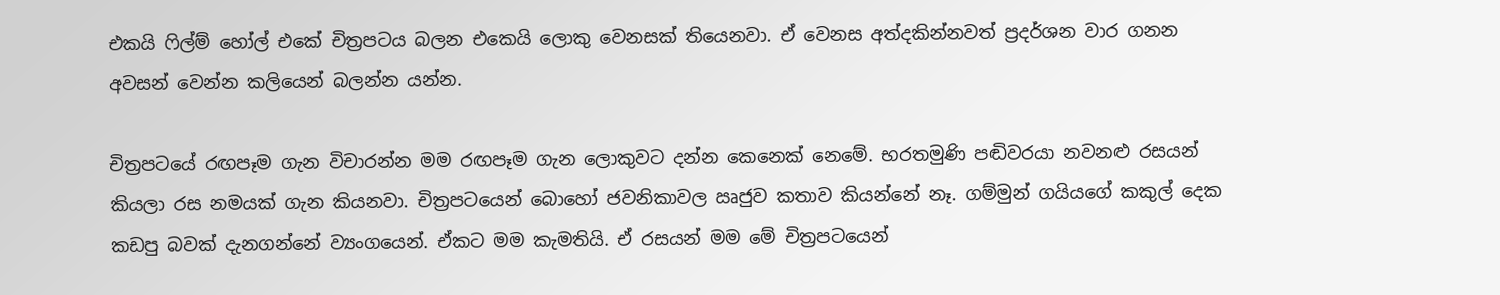එකයි ෆිල්ම් හෝල් එකේ චිත්‍රපටය බලන එකෙයි ලොකු වෙනසක් තියෙනවා. ඒ වෙනස අත්දකින්නවත් ප්‍රදර්ශන වාර ගනන අවසන් වෙන්න කලියෙන් බලන්න යන්න.

චිත්‍රපටයේ රඟපෑම ගැන විචාරන්න මම රඟපෑම ගැන ලොකුවට දන්න කෙනෙක් නෙමේ. භරතමුණි පඬිවරයා නවනළු රසයන් කියලා රස නමයක් ගැන කියනවා. චිත්‍රපටයෙන් බොහෝ ජවනිකාවල ඍජුව කතාව කියන්නේ නෑ. ගම්මුන් ගයියගේ කකුල් දෙක කඩපු බවක් දැනගන්නේ ව්‍යංගයෙන්. ඒකට මම කැමතියි. ඒ රසයන් මම මේ චිත්‍රපටයෙන්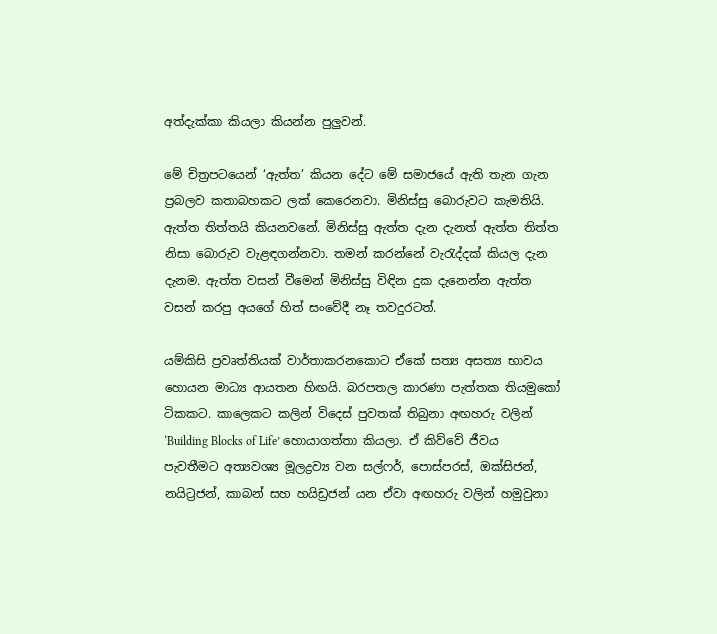අත්දැක්කා කියලා කියන්න පුලුවන්.

මේ චිත්‍රපටයෙන් ‘ඇත්ත’ කියන දේට මේ සමාජයේ ඇති තැන ගැන ප්‍රබලව කතාබහකට ලක් කෙරෙනවා. මිනිස්සු බොරුවට කැමතියි. ඇත්ත තිත්තයි කියනවනේ. මිනිස්සු ඇත්ත දැන දැනත් ඇත්ත තිත්ත නිසා බොරුව වැළඳගන්නවා. තමන් කරන්නේ වැරැද්දක් කියල දැන දැනම. ඇත්ත වසන් වීමෙන් මිනිස්සු විඳින දුක දැනෙන්න ඇත්ත වසන් කරපු අයගේ හිත් සංවේදී නෑ තවදුරටත්.

යම්කිසි ප්‍රවෘත්තියක් වාර්තාකරනකොට ඒකේ සත්‍ය අසත්‍ය භාවය හොයන මාධ්‍ය ආයතන හිඟයි. බරපතල කාරණා පැත්තක තියමුකෝ ටිකකට. කාලෙකට කලින් විදෙස් පුවතක් තිබුනා අඟහරු වලින් ‘Building Blocks of Life’ හොයාගත්තා කියලා. ඒ කිව්වේ ජීවය පැවතීමට අත්‍යවශ්‍ය මූලද්‍රව්‍ය වන සල්ෆර්, පොස්පරස්, ඔක්සිජන්, නයිට්‍රජන්, කාබන් සහ හයිඩ්‍රජන් යන ඒවා අඟහරු වලින් හමුවුනා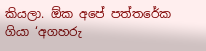කියලා. ඕක අපේ පත්තරේක ගියා ‘අගහරු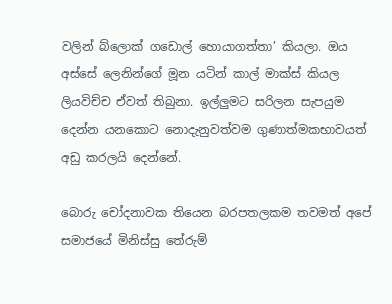වලින් බ්ලොක් ගඩොල් හොයාගත්තා’ කියලා. ඔය අස්සේ ලෙනින්ගේ මූන යටින් කාල් මාක්ස් කියල ලියවිච්ච ඒවත් තිබුනා. ඉල්ලුමට සරිලන සැපයුම දෙන්න යනකොට නොදැනුවත්වම ගුණාත්මකභාවයත් අඩු කරලයි දෙන්නේ.

බොරු චෝදනාවක තියෙන බරපතලකම තවමත් අපේ සමාජයේ මිනිස්සු තේරුම්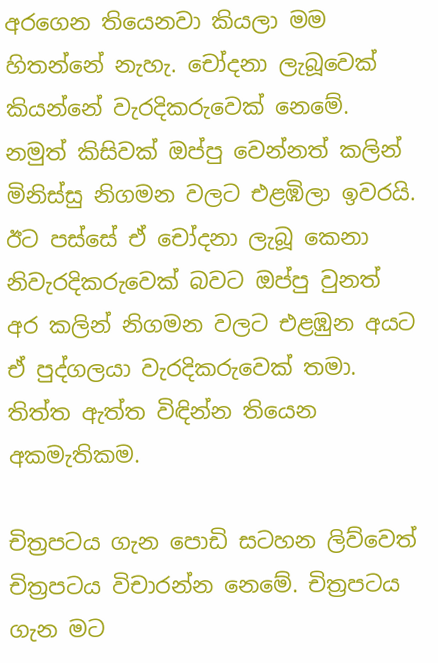අරගෙන තියෙනවා කියලා මම හිතන්නේ නැහැ. චෝදනා ලැබූවෙක් කියන්නේ වැරදිකරුවෙක් නෙමේ. නමුත් කිසිවක් ඔප්පු වෙන්නත් කලින් මිනිස්සු නිගමන වලට එළඹිලා ඉවරයි. ඊට පස්සේ ඒ චෝදනා ලැබූ කෙනා නිවැරදිකරුවෙක් බවට ඔප්පු වුනත් අර කලින් නිගමන වලට එළඹුන අයට ඒ පුද්ගලයා වැරදිකරුවෙක් තමා. තිත්ත ඇත්ත විඳින්න තියෙන අකමැතිකම.

චිත්‍රපටය ගැන පොඩි සටහන ලිව්වෙත් චිත්‍රපටය විචාරන්න නෙමේ. චිත්‍රපටය ගැන මට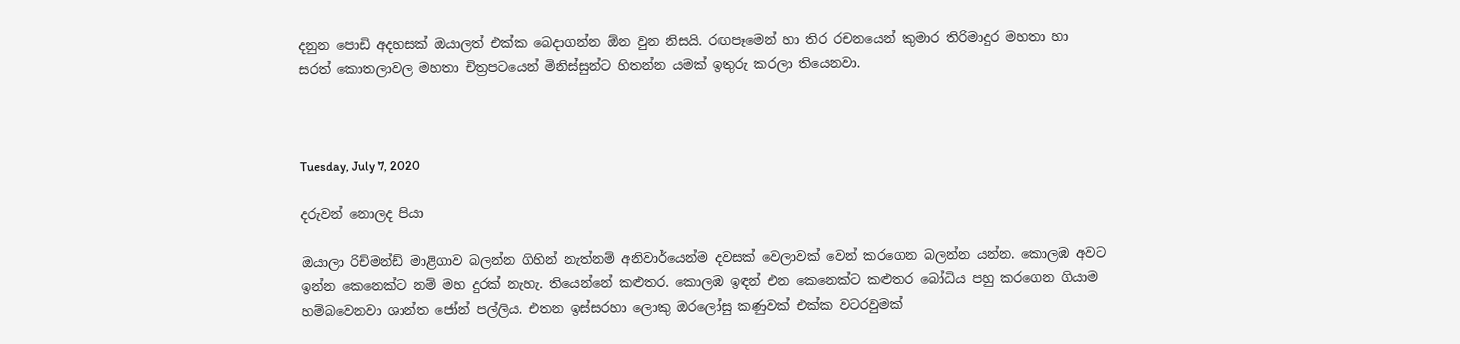දනුන පොඩි අදහසක් ඔයාලත් එක්ක බෙදාගන්න ඕන වුන නිසයි. රඟපෑමෙන් හා තිර රචනයෙන් කුමාර තිරිමාදුර මහතා හා සරත් කොතලාවල මහතා චිත්‍රපටයෙන් මිනිස්සුන්ට හිතන්න යමක් ඉතුරු කරලා තියෙනවා.



Tuesday, July 7, 2020

දරුවන් නොලද පියා

ඔයාලා රිච්මන්ඩ් මාළිගාව බලන්න ගිහින් නැත්නම් අනිවාර්යෙන්ම දවසක් වෙලාවක් වෙන් කරගෙන බලන්න යන්න. කොලඹ අවට ඉන්න කෙනෙක්ට නම් මහ දුරක් නැහැ. තියෙන්නේ කළුතර. කොලඹ ඉඳන් එන කෙනෙක්ට කළුතර බෝධිය පහු කරගෙන ගියාම හම්බවෙනවා ශාන්ත ජෝන් පල්ලිය. එතන ඉස්සරහා ලොකු ඔරලෝසු කණුවක් එක්ක වටරවුමක්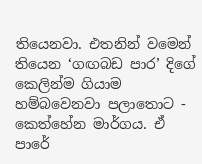තියෙනවා. එතනින් වමෙන් තියෙන ‘ගඟබඩ පාර’ දිගේ කෙලින්ම ගියාම හම්බවෙනවා පලාතොට - කෙත්හේන මාර්ගය. ඒ පාරේ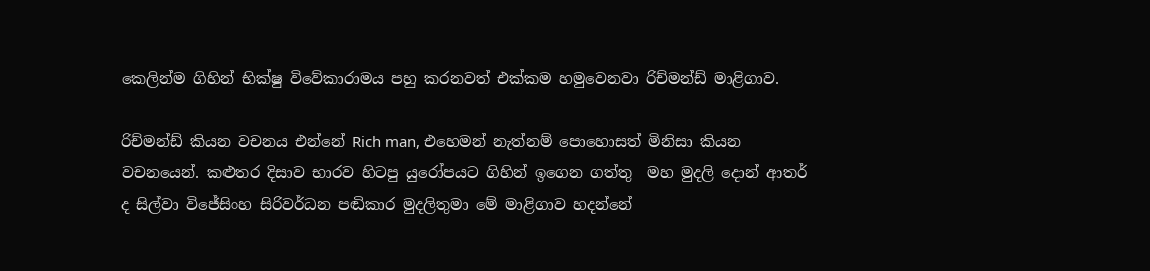කෙලින්ම ගිහින් භික්ෂු විවේකාරාමය පහු කරනවත් එක්කම හමුවෙනවා රිච්මන්ඩ් මාළිගාව.

රිච්මන්ඩ් කියන වචනය එන්නේ Rich man, එහෙමන් නැත්නම් පොහොසත් මිනිසා කියන වචනයෙන්. කළුතර දිසාව භාරව හිටපු යුරෝපයට ගිහින් ඉගෙන ගත්තු  මහ මුදලි දොන් ආතර් ද සිල්වා විජේසිංහ සිරිවර්ධන පඬිකාර මුදලිතුමා මේ මාළිගාව හදන්නේ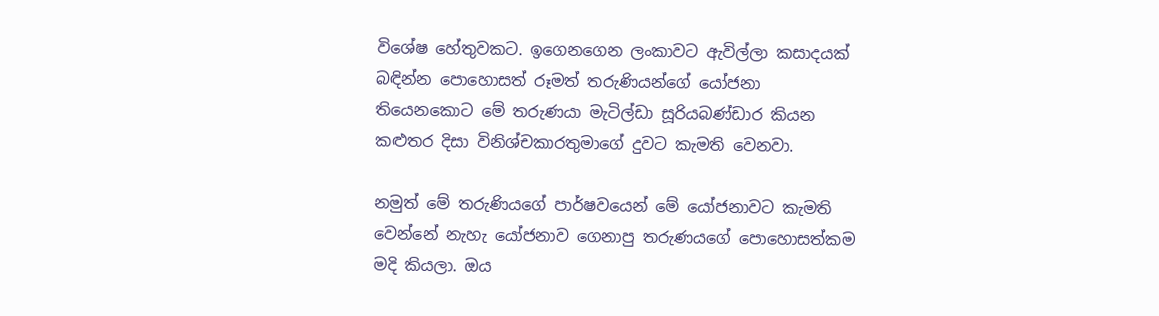විශේෂ හේතුවකට. ඉගෙනගෙන ලංකාවට ඇවිල්ලා කසාදයක් බඳින්න පොහොසත් රූමත් තරුණියන්ගේ යෝජනා තියෙනකොට මේ තරුණයා මැටිල්ඩා සූරියබණ්ඩාර කියන කළුතර දිසා විනිශ්චකාරතුමාගේ දුවට කැමති වෙනවා.

නමුත් මේ තරුණියගේ පාර්ෂවයෙන් මේ යෝජනාවට කැමති වෙන්නේ නැහැ යෝජනාව ගෙනාපු තරුණයගේ පොහොසත්කම මදි කියලා. ඔය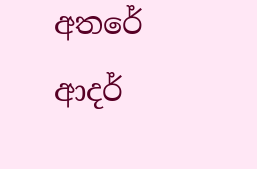අතරේ ආදර්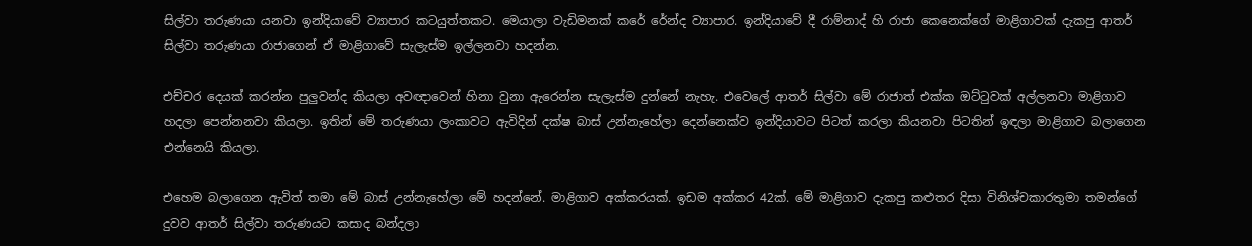සිල්වා තරුණයා යනවා ඉන්දියාවේ ව්‍යාපාර කටයුත්තකට. මෙයාලා වැඩිමනක් කරේ රේන්ද ව්‍යාපාර. ඉන්දියාවේ දී රාම්නාද් හි රාජා කෙනෙක්ගේ මාළිගාවක් දැකපු ආතර් සිල්වා තරුණයා රාජාගෙන් ඒ මාළිගාවේ සැලැස්ම ඉල්ලනවා හදන්න.

එච්චර දෙයක් කරන්න පුලුවන්ද කියලා අවඥාවෙන් හිනා වුනා ඇරෙන්න සැලැස්ම දුන්නේ නැහැ. එවෙලේ ආතර් සිල්වා මේ රාජාත් එක්ක ඔට්ටුවක් අල්ලනවා මාළිගාව හදලා පෙන්නනවා කියලා. ඉතින් මේ තරුණයා ලංකාවට ඇවිදින් දක්ෂ බාස් උන්නැහේලා දෙන්නෙක්ව ඉන්දියාවට පිටත් කරලා කියනවා පිටතින් ඉඳලා මාළිගාව බලාගෙන එන්නෙයි කියලා.

එහෙම බලාගෙන ඇවිත් තමා මේ බාස් උන්නැහේලා මේ හදන්නේ. මාළිගාව අක්කරයක්. ඉඩම අක්කර 42ක්. මේ මාළිගාව දැකපු කළුතර දිසා විනිශ්චකාරතුමා තමන්ගේ දුවව ආතර් සිල්වා තරුණයට කසාද බන්දලා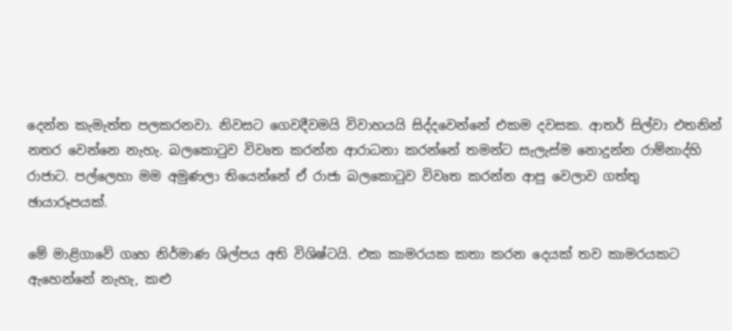දෙන්න කැමැත්ත පලකරනවා. නිවසට ගෙවදීවමයි විවාහයයි සිද්දවෙන්නේ එකම දවසක. ආතර් සිල්වා එතනින් නතර වෙන්නෙ නැහැ. බලකොටුව විවෘත කරන්න ආරාධනා කරන්නේ තමන්ට සැලැස්ම නොදුන්න රාම්නාද්හි රාජාට. පල්ලෙහා මම අමුණලා තියෙන්නේ ඒ රාජා බලකොටුව විවෘත කරන්න ආපු වෙලාව ගත්තු ඡායාරූපයක්.

මේ මාළිගාවේ ගෘහ නිර්මාණ ශිල්පය අති විශිෂ්ටයි. එක කාමරයක කතා කරන දෙයක් තව කාමරයකට ඇහෙන්නේ නැහැ, කළු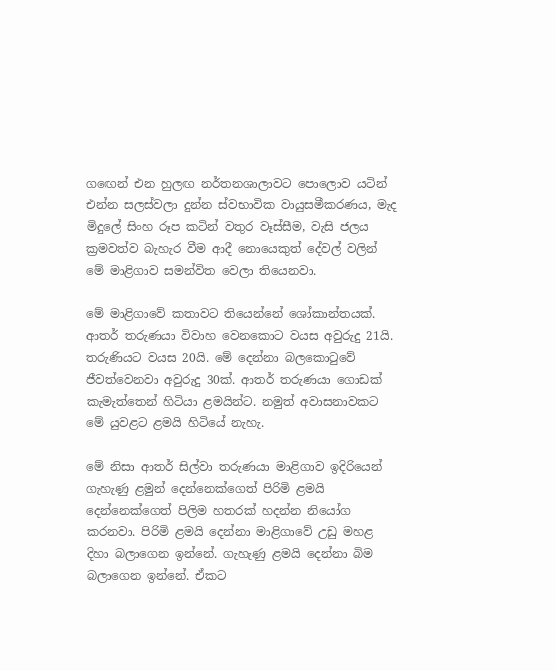ගඟෙන් එන හුලඟ නර්තනශාලාවට පොලොව යටින් එන්න සලස්වලා දුන්න ස්වභාවික වායුසමීකරණය, මැද මිදුලේ සිංහ රූප කටින් වතුර වෑස්සීම, වැසි ජලය ක්‍රමවත්ව බැහැර වීම ආදී නොයෙකුත් දේවල් වලින් මේ මාළිගාව සමන්විත වෙලා තියෙනවා.

මේ මාළිගාවේ කතාවට තියෙන්නේ ශෝකාන්තයක්. ආතර් තරුණයා විවාහ වෙනකොට වයස අවුරුදු 21යි. තරුණියට වයස 20යි. මේ දෙන්නා බලකොටුවේ ජීවත්වෙනවා අවුරුදු 30ක්. ආතර් තරුණයා ගොඩක් කැමැත්තෙන් හිටියා ළමයින්ට. නමුත් අවාසනාවකට මේ යුවළට ළමයි හිටියේ නැහැ.

මේ නිසා ආතර් සිල්වා තරුණයා මාළිගාව ඉදිරියෙන් ගැහැණු ළමුන් දෙන්නෙක්ගෙත් පිරිමි ළමයි දෙන්නෙක්ගෙත් පිලිම හතරක් හදන්න නියෝග කරනවා. පිරිමි ළමයි දෙන්නා මාළිගාවේ උඩු මහළ දිහා බලාගෙන ඉන්නේ. ගැහැණු ළමයි දෙන්නා බිම බලාගෙන ඉන්නේ. ඒකට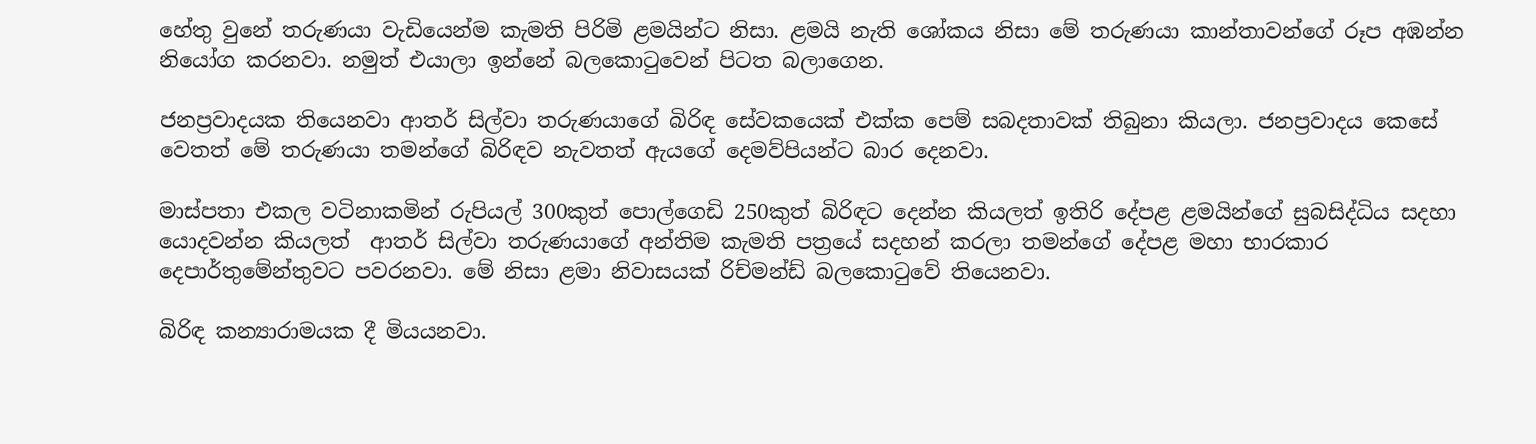හේතු වුනේ තරුණයා වැඩියෙන්ම කැමති පිරිමි ළමයින්ට නිසා. ළමයි නැති ශෝකය නිසා මේ තරුණයා කාන්තාවන්ගේ රූප අඹන්න නියෝග කරනවා. නමුත් එයාලා ඉන්නේ බලකොටුවෙන් පිටත බලාගෙන.

ජනප්‍රවාදයක තියෙනවා ආතර් සිල්වා තරුණයාගේ බිරිඳ සේවකයෙක් එක්ක පෙම් සබදතාවක් තිබුනා කියලා. ජනප්‍රවාදය කෙසේ වෙතත් මේ තරුණයා තමන්ගේ බිරිඳව නැවතත් ඇයගේ දෙමව්පියන්ට බාර දෙනවා.

මාස්පතා එකල වටිනාකමින් රුපියල් 300කුත් පොල්ගෙඩි 250කුත් බිරිඳට දෙන්න කියලත් ඉතිරි දේපළ ළමයින්ගේ සුබසිද්ධිය සදහා යොදවන්න කියලත්  ආතර් සිල්වා තරුණයාගේ අන්තිම කැමති පත්‍රයේ සදහන් කරලා තමන්ගේ දේපළ මහා භාරකාර දෙපාර්තුමේන්තුවට පවරනවා. මේ නිසා ළමා නිවාසයක් රිච්මන්ඩ් බලකොටුවේ තියෙනවා.

බිරිඳ කන්‍යාරාමයක දී මියයනවා.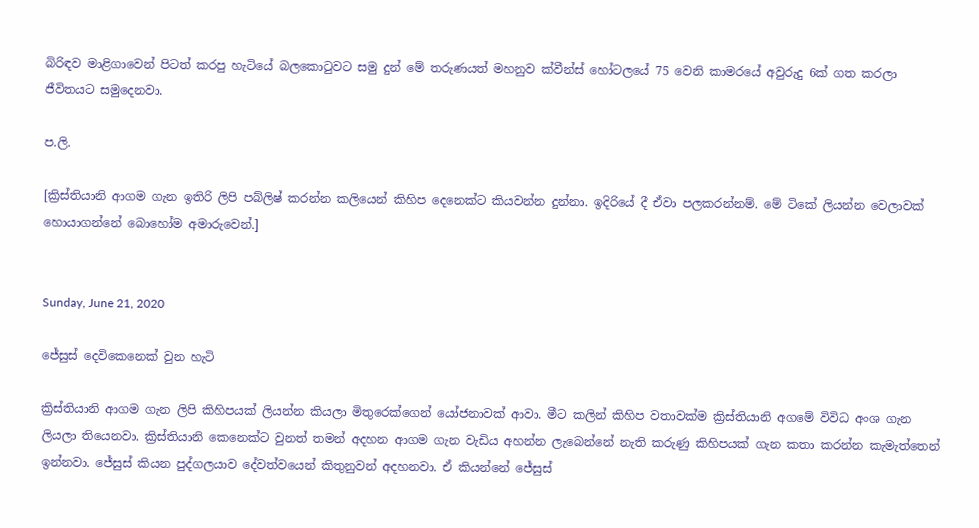බිරිඳව මාළිගාවෙන් පිටත් කරපු හැටියේ බලකොටුවට සමු දුන් මේ තරුණයත් මහනුව ක්වීන්ස් හෝටලයේ 75 වෙනි කාමරයේ අවුරුදු 6ක් ගත කරලා ජීවිතයට සමුදෙනවා.

ප.ලි.

[ක්‍රිස්තියානි ආගම ගැන ඉතිරි ලිපි පබ්ලිෂ් කරන්න කලියෙන් කිහිප දෙනෙක්ට කියවන්න දුන්නා. ඉදිරියේ දී ඒවා පලකරන්නම්. මේ ටිකේ ලියන්න වෙලාවක් හොයාගන්නේ බොහෝම අමාරුවෙන්.]


Sunday, June 21, 2020

ජේසුස් දෙවිකෙනෙක් වුන හැටි

ක්‍රිස්තියානි ආගම ගැන ලිපි කිහිපයක් ලියන්න කියලා මිතුරෙක්ගෙන් යෝජනාවක් ආවා. මීට කලින් කිහිප වතාවක්ම ක්‍රිස්තියානි අගමේ විවිධ අංශ ගැන ලියලා තියෙනවා. ක්‍රිස්තියානි කෙනෙක්ට වුනත් තමන් අදහන ආගම ගැන වැඩිය අහන්න ලැබෙන්නේ නැති කරුණු කිහිපයක් ගැන කතා කරන්න කැමැත්තෙන් ඉන්නවා. ජේසුස් කියන පුද්ගලයාව දේවත්වයෙන් කිතුනුවන් අදහනවා. ඒ කියන්නේ ජේසුස්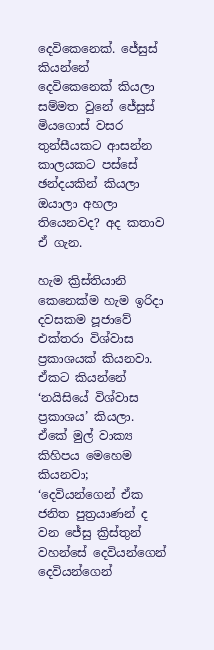දෙවිකෙනෙක්. ජේසුස් කියන්නේ දෙවිකෙනෙක් කියලා සම්මත වුනේ ජේසුස් මියගොස් වසර තුන්සීයකට ආසන්න කාලයකට පස්සේ ඡන්දයකින් කියලා ඔයාලා අහලා තියෙනවද? අද කතාව ඒ ගැන.

හැම ක්‍රිස්තියානි කෙනෙක්ම හැම ඉරිදා දවසකම පූජාවේ එක්තරා විශ්වාස ප්‍රකාශයක් කියනවා. ඒකට කියන්නේ ‘නයිසියේ විශ්වාස ප්‍රකාශය’ කියලා. ඒකේ මුල් වාක්‍ය කිහිපය මෙහෙම කියනවා; ‘දෙවියන්ගෙන් ඒක ජනිත පුත්‍රයාණන් ද වන ජේසු ක්‍රිස්තුන් වහන්සේ දෙවියන්ගෙන් දෙවියන්ගෙන්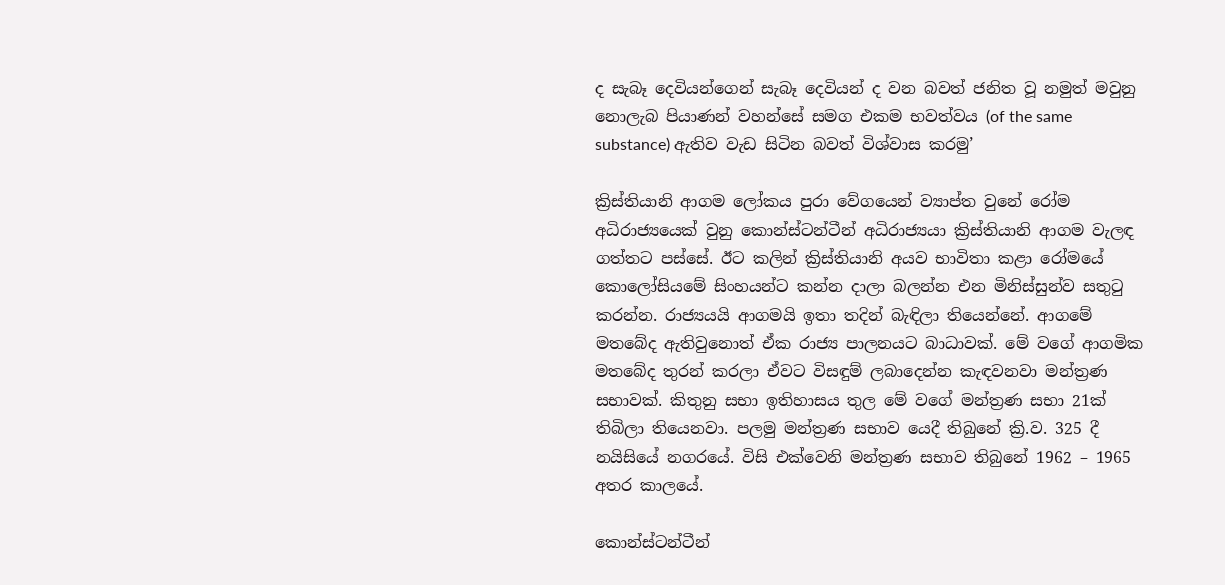ද සැබෑ දෙවියන්ගෙන් සැබෑ දෙවියන් ද වන බවත් ජනිත වූ නමුත් මවුනු නොලැබ පියාණන් වහන්සේ සමග එකම භවත්වය (of the same substance) ඇතිව වැඩ සිටින බවත් විශ්වාස කරමු’

ක්‍රිස්තියානි ආගම ලෝකය පුරා වේගයෙන් ව්‍යාප්ත වුනේ රෝම අධිරාජ්‍යයෙක් වුනු කොන්ස්ටන්ටීන් අධිරාජ්‍යයා ක්‍රිස්තියානි ආගම වැලඳ ගත්තට පස්සේ. ඊට කලින් ක්‍රිස්තියානි අයව භාවිතා කළා රෝමයේ කොලෝසියමේ සිංහයන්ට කන්න දාලා බලන්න එන මිනිස්සුන්ව සතුටු කරන්න. රාජ්‍යයයි ආගමයි ඉතා තදින් බැඳිලා තියෙන්නේ. ආගමේ මතබේද ඇතිවුනොත් ඒක රාජ්‍ය පාලනයට බාධාවක්. මේ වගේ ආගමික මතබේද තුරන් කරලා ඒවට විසඳුම් ලබාදෙන්න කැඳවනවා මන්ත්‍රණ සභාවක්. කිතුනු සභා ඉතිහාසය තුල මේ වගේ මන්ත්‍රණ සභා 21ක් තිබිලා තියෙනවා. පලමු මන්ත්‍රණ සභාව යෙදී තිබුනේ ක්‍රි.ව. 325 දී නයිසියේ නගරයේ. විසි එක්වෙනි මන්ත්‍රණ සභාව තිබුනේ 1962 – 1965 අතර කාලයේ.

කොන්ස්ටන්ටීන්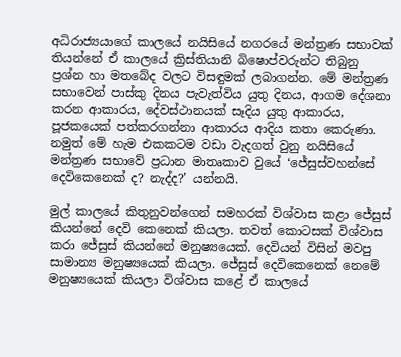අධිරාජ්‍යයාගේ කාලයේ නයිසියේ නගරයේ මන්ත්‍රණ සභාවක් තියන්නේ ඒ කාලයේ ක්‍රිස්තියානි බිෂොප්වරුන්ට තිබුනු ප්‍රශ්න හා මතබේද වලට විසඳුමක් ලබාගන්න. මේ මන්ත්‍රණ සභාවෙන් පාස්කු දිනය පැවැත්විය යුතු දිනය, ආගම දේශනා කරන ආකාරය, දේවස්ථානයක් සෑදිය යුතු ආකාරය, පූජකයෙක් පත්කරගන්නා ආකාරය ආදිය කතා කෙරුණා. නමුත් මේ හැම එකකටම වඩා වැදගත් වුනු නයිසියේ මන්ත්‍රණ සභාවේ ප්‍රධාන මාතෘකාව වුයේ ‘ජේසුස්වහන්සේ දෙවිකෙනෙක් ද? නැද්ද?’ යන්නයි.

මුල් කාලයේ කිතුනුවන්ගෙන් සමහරක් විශ්වාස කළා ජේසුස් කියන්නේ දෙවි කෙනෙක් කියලා. තවත් කොටසක් විශ්වාස කරා ජේසුස් කියන්නේ මනුෂ්‍යයෙක්. දෙවියන් විසින් මවපු සාමාන්‍ය මනුෂ්‍යයෙක් කියලා. ජේසුස් දෙවිකෙනෙක් නෙමේ මනුෂ්‍යයෙක් කියලා විශ්වාස කළේ ඒ කාලයේ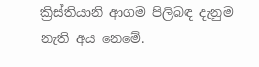ක්‍රිස්තියානි ආගම පිලිබඳ දැනුම නැති අය නෙමේ.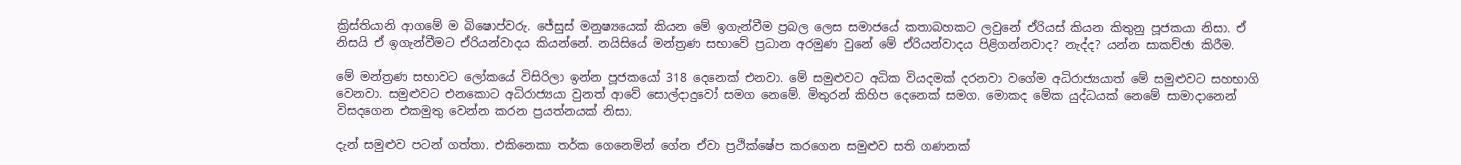ක්‍රිස්තියානි ආගමේ ම බිෂොප්වරු. ජේසුස් මනුෂ්‍යයෙක් කියන මේ ඉගැන්වීම ප්‍රබල ලෙස සමාජයේ කතාබහකට ලවුනේ ඒරියස් කියන කිතුනු පූජකයා නිසා. ඒ නිසයි ඒ ඉගැන්වීමට ඒරියන්වාදය කියන්නේ. නයිසියේ මන්ත්‍රණ සභාවේ ප්‍රධාන අරමුණ වුනේ මේ ඒරියන්වාදය පිළිගන්නවාද? නැද්ද? යන්න සාකච්ඡා කිරීම.

මේ මන්ත්‍රණ සභාවට ලෝකයේ විසිරිලා ඉන්න පූජකයෝ 318 දෙනෙක් එනවා. මේ සමුළුවට අධික වියදමක් දරනවා වගේම අධිරාජ්‍යයාත් මේ සමුළුවට සහභාගි වෙනවා. සමුළුවට එනකොට අධිරාජ්‍යයා වුනත් ආවේ සොල්දාදුවෝ සමග නෙමේ. මිතුරන් කිහිප දෙනෙක් සමග. මොකද මේක යුද්ධයක් නෙමේ සාමාදානෙන් විසදගෙන එකමුතු වෙන්න කරන ප්‍රයත්නයක් නිසා.

දැන් සමුළුව පටන් ගත්තා. එකිනෙකා තර්ක ගෙනෙමින් ගේන ඒවා ප්‍රථික්ෂේප කරගෙන සමුළුව සති ගණනක්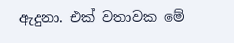ඇදුනා. එක් වතාවක මේ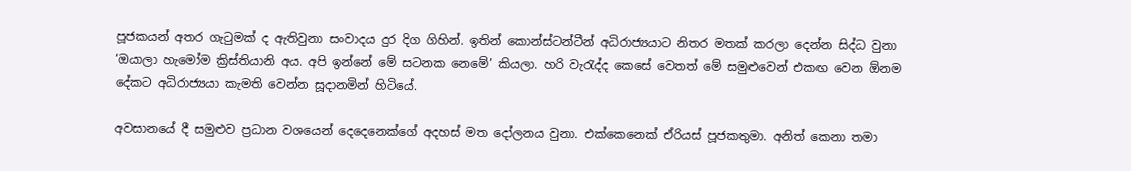පූජකයන් අතර ගැටුමක් ද ඇතිවුනා සංවාදය දුර දිග ගිහින්. ඉතින් කොන්ස්ටන්ටීන් අධිරාජ්‍යයාට නිතර මතක් කරලා දෙන්න සිද්ධ වුනා ‘ඔයාලා හැමෝම ක්‍රිස්තියානි අය. අපි ඉන්නේ මේ සටනක නෙමේ’ කියලා. හරි වැරැද්ද කෙසේ වෙතත් මේ සමුළුවෙන් එකඟ වෙන ඕනම දේකට අධිරාජ්‍යයා කැමති වෙන්න සූදානමින් හිටියේ.

අවසානයේ දී සමුළුව ප්‍රධාන වශයෙන් දෙදෙනෙක්ගේ අදහස් මත දෝලනය වුනා. එක්කෙනෙක් ඒරියස් පූජකතුමා. අනිත් කෙනා තමා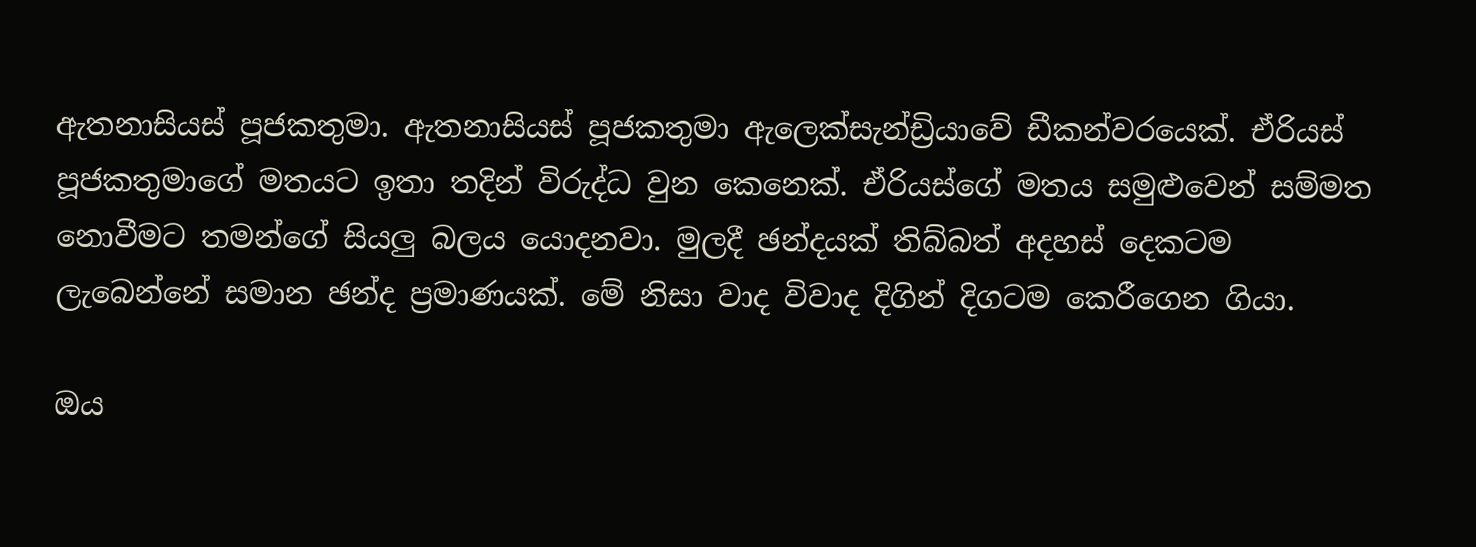ඇතනාසියස් පූජකතුමා. ඇතනාසියස් පූජකතුමා ඇලෙක්සැන්ඩ්‍රියාවේ ඩීකන්වරයෙක්. ඒරියස් පූජකතුමාගේ මතයට ඉතා තදින් විරුද්ධ වුන කෙනෙක්. ඒරියස්ගේ මතය සමුළුවෙන් සම්මත නොවීමට තමන්ගේ සියලු බලය යොදනවා. මුලදී ඡන්දයක් තිබ්බත් අදහස් දෙකටම ලැබෙන්නේ සමාන ඡන්ද ප්‍රමාණයක්. මේ නිසා වාද විවාද දිගින් දිගටම කෙරීගෙන ගියා.

ඔය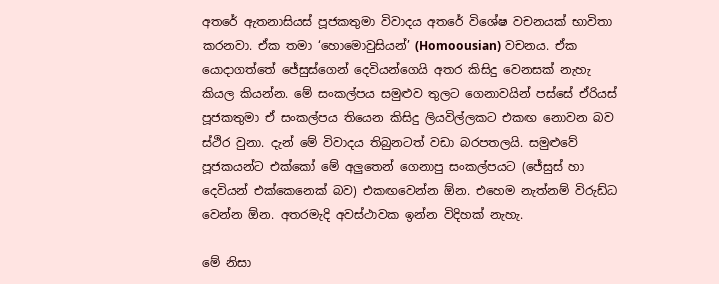අතරේ ඇතනාසියස් පූජකතුමා විවාදය අතරේ විශේෂ වචනයක් භාවිතා කරනවා. ඒක තමා ‘හොමොවුසියන්’ (Homoousian) වචනය. ඒක යොදාගත්තේ ජේසුස්ගෙන් දෙවියන්ගෙයි අතර කිසිදු වෙනසක් නැහැ කියල කියන්න. මේ සංකල්පය සමුළුව තුලට ගෙනාවයින් පස්සේ ඒරියස් පූජකතුමා ඒ සංකල්පය තියෙන කිසිදු ලියවිල්ලකට එකඟ නොවන බව ස්ථිර වුනා. දැන් මේ විවාදය තිබුනටත් වඩා බරපතලයි. සමුළුවේ පූජකයන්ට එක්කෝ මේ අලුතෙන් ගෙනාපු සංකල්පයට (ජේසුස් හා දෙවියන් එක්කෙනෙක් බව) එකඟවෙන්න ඕන. එහෙම නැත්නම් විරුඩ්ධ වෙන්න ඕන. අතරමැදි අවස්ථාවක ඉන්න විදිහක් නැහැ.

මේ නිසා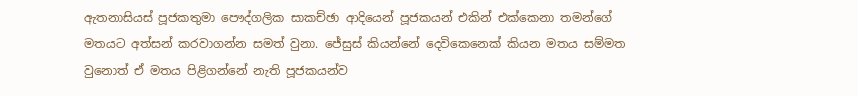ඇතනාසියස් පූජකතුමා පෞද්ගලික සාකච්ඡා ආදියෙන් පූජකයන් එකින් එක්කෙනා තමන්ගේ මතයට අත්සන් කරවාගන්න සමත් වුනා. ජේසුස් කියන්නේ දෙවිකෙනෙක් කියන මතය සම්මත වුනොත් ඒ මතය පිළිගන්නේ නැති පූජකයන්ව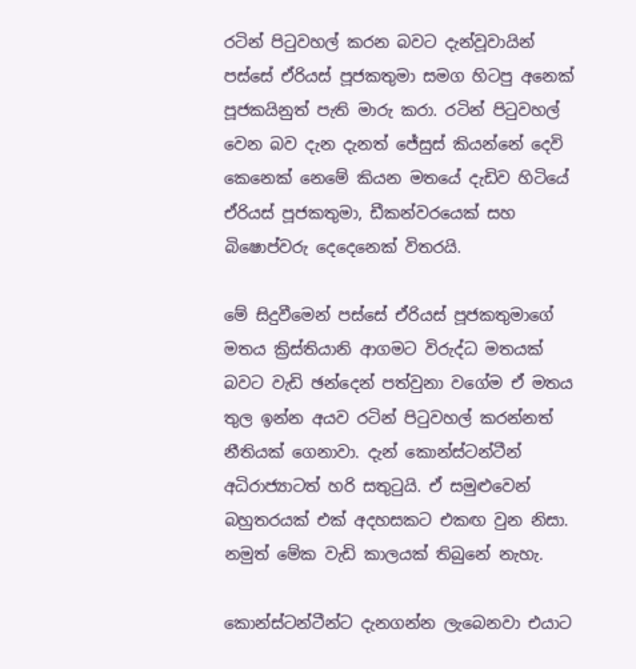රටින් පිටුවහල් කරන බවට දැන්වූවායින් පස්සේ ඒරියස් පූජකතුමා සමග හිටපු අනෙක් පූජකයිනුත් පැති මාරු කරා. රටින් පිටුවහල් වෙන බව දැන දැනත් ජේසුස් කියන්නේ දෙවි කෙනෙක් නෙමේ කියන මතයේ දැඩිව හිටියේ ඒරියස් පූජකතුමා, ඩීකන්වරයෙක් සහ බිෂොප්වරු දෙදෙනෙක් විතරයි.

මේ සිදුවීමෙන් පස්සේ ඒරියස් පූජකතුමාගේ මතය ක්‍රිස්තියානි ආගමට විරුද්ධ මතයක් බවට වැඩි ඡන්දෙන් පත්වුනා වගේම ඒ මතය තුල ඉන්න අයව රටින් පිටුවහල් කරන්නත් නීතියක් ගෙනාවා. දැන් කොන්ස්ටන්ටීන් අධිරාජ්‍යාටත් හරි සතුටුයි. ඒ සමුළුවෙන් බහුතරයක් එක් අදහසකට එකඟ වුන නිසා. නමුත් මේක වැඩි කාලයක් තිබුනේ නැහැ.

කොන්ස්ටන්ටීන්ට දැනගන්න ලැබෙනවා එයාට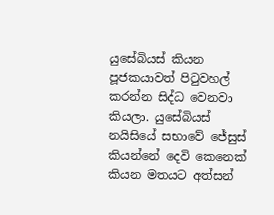යුසේබියස් කියන පූජකයාවත් පිටුවහල් කරන්න සිද්ධ වෙනවා කියලා. යුසේබියස් නයිසියේ සභාවේ ජේසුස් කියන්නේ දෙවි කෙනෙක් කියන මතයට අත්සන්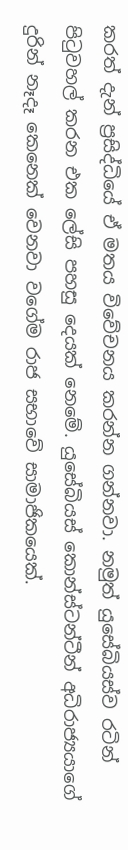කරත් දැන් ප්‍රසිද්ධියේ ඒ මතය විවේචනය කරන්න ගන්නවා. නමුත් යුසේබියස්ව රටින් පිටුවහල් කරන එක ලේසි පහසු දෙයක් නෙමේ. යුසේබියස් කොන්ස්ටන්ටීන් අධිරාජ්‍යයාගේ දුරින් නෑදෑ කෙනෙක් වෙනවා වගේම රාජ සභාවේ සාමාජිකයෙක්.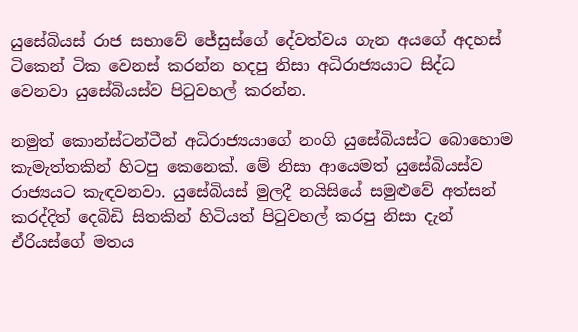යුසේබියස් රාජ සභාවේ ජේසුස්ගේ දේවත්වය ගැන අයගේ අදහස් ටිකෙන් ටික වෙනස් කරන්න හදපු නිසා අධිරාජ්‍යයාට සිද්ධ වෙනවා යුසේබියස්ව පිටුවහල් කරන්න.

නමුත් කොන්ස්ටන්ටීන් අධිරාජ්‍යයාගේ නංගි යුසේබියස්ට බොහොම කැමැත්තකින් හිටපු කෙනෙක්. මේ නිසා ආයෙමත් යුසේබියස්ව රාජ්‍යයට කැඳවනවා. යුසේබියස් මුලදී නයිසියේ සමුළුවේ අත්සන් කරද්දිත් දෙබිඩි සිතකින් හිටියත් පිටුවහල් කරපු නිසා දැන් ඒරියස්ගේ මතය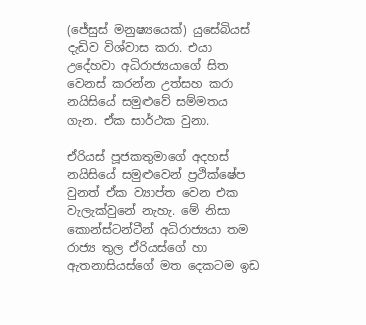(ජේසුස් මනුෂ්‍යයෙක්) යුසේබියස් දැඩිව විශ්වාස කරා. එයා උදේහවා අධිරාජ්‍යයාගේ සිත වෙනස් කරන්න උත්සහ කරා නයිසියේ සමුළුවේ සම්මතය ගැන. ඒක සාර්ථක වුනා.

ඒරියස් පූජකතුමාගේ අදහස් නයිසියේ සමුළුවෙන් ප්‍රථික්ෂේප වුනත් ඒක ව්‍යාප්ත වෙන එක වැලැක්වුනේ නැහැ. මේ නිසා කොන්ස්ටන්ටීන් අධිරාජ්‍යයා තම රාජ්‍ය තුල ඒරියස්ගේ හා ඇතනාසියස්ගේ මත දෙකටම ඉඩ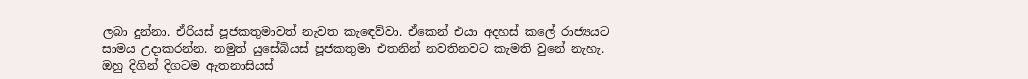ලබා දුන්නා. ඒරියස් පූජකතුමාවත් නැවත කැඳෙව්වා. ඒකෙන් එයා අදහස් කලේ රාජ්‍යයට සාමය උදාකරන්න. නමුත් යුසේබියස් පූජකතුමා එතනින් නවතිනවට කැමති වුනේ නැහැ. ඔහු දිගින් දිගටම ඇතනාසියස්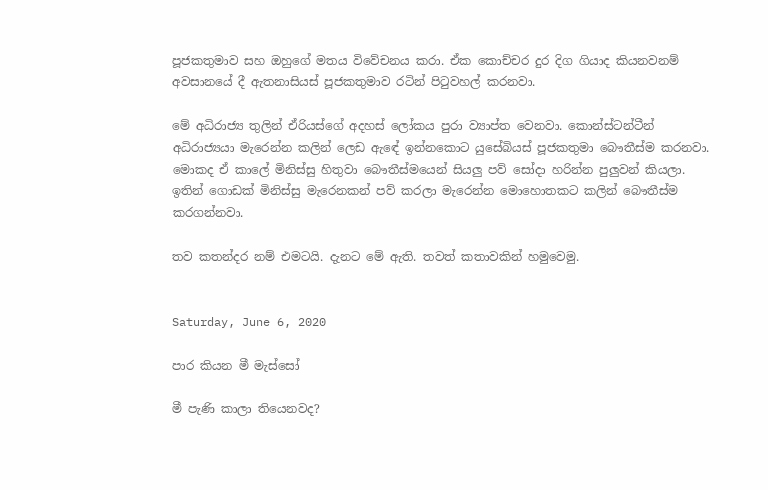පූජකතුමාව සහ ඔහුගේ මතය විවේචනය කරා. ඒක කොච්චර දුර දිග ගියාද කියනවනම් අවසානයේ දී ඇතනාසියස් පූජකතුමාව රටින් පිටුවහල් කරනවා.

මේ අධිරාජ්‍ය තුලින් ඒරියස්ගේ අදහස් ලෝකය පුරා ව්‍යාප්ත වෙනවා. කොන්ස්ටන්ටීන් අධිරාජ්‍යයා මැරෙන්න කලින් ලෙඩ ඇඳේ ඉන්නකොට යුසේබියස් පූජකතුමා බෞතීස්ම කරනවා. මොකද ඒ කාලේ මිනිස්සු හිතුවා බෞතීස්මයෙන් සියලු පව් සෝදා හරින්න පුලුවන් කියලා. ඉතින් ගොඩක් මිනිස්සු මැරෙනකන් පව් කරලා මැරෙන්න මොහොතකට කලින් බෞතීස්ම කරගන්නවා.

තව කතන්දර නම් එමටයි. දැනට මේ ඇති. තවත් කතාවකින් හමුවෙමු.


Saturday, June 6, 2020

පාර කියන මී මැස්සෝ

මී පැණි කාලා තියෙනවද?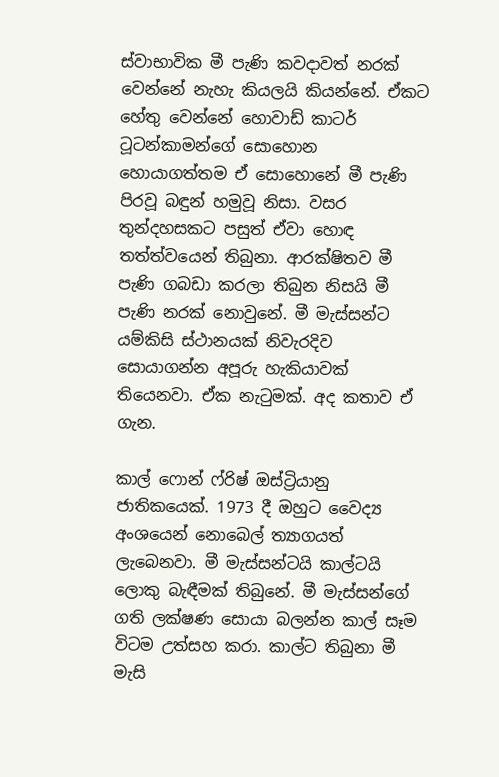ස්වාභාවික මී පැණි කවදාවත් නරක් වෙන්නේ නැහැ කියලයි කියන්නේ. ඒකට හේතු වෙන්නේ හොවාඩ් කාටර් ටූටන්කාමන්ගේ සොහොන හොයාගත්තම ඒ සොහොනේ මී පැණි පිරවූ බඳුන් හමුවූ නිසා. වසර තුන්දහසකට පසුත් ඒවා හොඳ තත්ත්වයෙන් තිබුනා. ආරක්ෂිතව මී පැණි ගබඩා කරලා තිබුන නිසයි මී පැණි නරක් නොවුනේ. මී මැස්සන්ට යම්කිසි ස්ථානයක් නිවැරදිව සොයාගන්න අපූරු හැකියාවක් තියෙනවා. ඒක නැටුමක්. අද කතාව ඒ ගැන.

කාල් ෆොන් ෆ්රිෂ් ඔස්ට්‍රියානු ජාතිකයෙක්. 1973 දී ඔහුට වෛද්‍ය අංශයෙන් නොබෙල් ත්‍යාගයත් ලැබෙනවා. මී මැස්සන්ටයි කාල්ටයි ලොකු බැඳීමක් තිබුනේ. මී මැස්සන්ගේ ගති ලක්ෂණ සොයා බලන්න කාල් සෑම විටම උත්සහ කරා. කාල්ට තිබුනා මී මැසි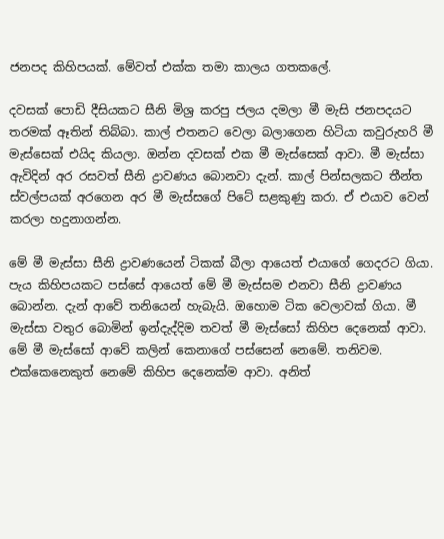ජනපද කිහිපයක්. මේවත් එක්ක තමා කාලය ගතකලේ.

දවසක් පොඩි දීසියකට සීනි මිශ්‍ර කරපු ජලය දමලා මී මැසි ජනපදයට තරමක් ඈතින් තිබ්බා. කාල් එතනට වෙලා බලාගෙන හිටියා කවුරුහරි මී මැස්සෙක් එයිද කියලා. ඔන්න දවසක් එක මී මැස්සෙක් ආවා. මී මැස්සා ඇවිදින් අර රසවත් සීනි ද්‍රාවණය බොනවා දැන්. කාල් පින්සලකට තීන්ත ස්වල්පයක් අරගෙන අර මී මැස්සගේ පිටේ සළකුණු කරා. ඒ එයාව වෙන් කරලා හදුනාගන්න.

මේ මී මැස්සා සීනි ද්‍රාවණයෙන් ටිකක් බීලා ආයෙත් එයාගේ ගෙදරට ගියා. පැය කිහිපයකට පස්සේ ආයෙත් මේ මී මැස්සම එනවා සීනි ද්‍රාවණය බොන්න. දැන් ආවේ තනියෙන් හැබැයි. ඔහොම ටික වෙලාවක් ගියා. මී මැස්සා වතුර බොමින් ඉන්දැද්දිම තවත් මී මැස්සෝ කිහිප දෙනෙක් ආවා. මේ මී මැස්සෝ ආවේ කලින් කෙනාගේ පස්සෙන් නෙමේ. තනිවම. එක්කෙනෙකුත් නෙමේ කිහිප දෙනෙක්ම ආවා. අනිත්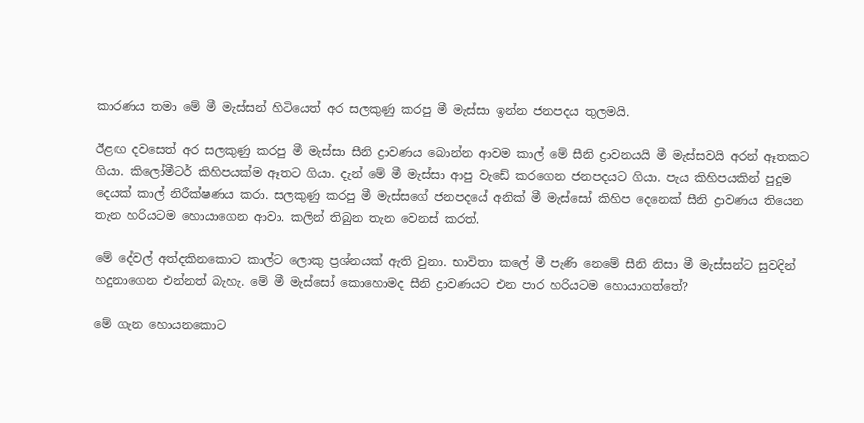කාරණය තමා මේ මී මැස්සන් හිටියෙත් අර සලකුණු කරපු මී මැස්සා ඉන්න ජනපදය තුලමයි.

ඊළඟ දවසෙත් අර සලකුණු කරපු මී මැස්සා සීනි ද්‍රාවණය බොන්න ආවම කාල් මේ සීනි ද්‍රාවනයයි මී මැස්සවයි අරන් ඈතකට ගියා. කිලෝමීටර් කිහිපයක්ම ඈතට ගියා. දැන් මේ මී මැස්සා ආපු වැඩේ කරගෙන ජනපදයට ගියා. පැය කිහිපයකින් පුදුම දෙයක් කාල් නිරීක්ෂණය කරා. සලකුණු කරපු මී මැස්සගේ ජනපදයේ අනික් මී මැස්සෝ කිහිප දෙනෙක් සීනි ද්‍රාවණය තියෙන තැන හරියටම හොයාගෙන ආවා. කලින් තිබුන තැන වෙනස් කරත්.

මේ දේවල් අත්දකිනකොට කාල්ට ලොකු ප්‍රශ්නයක් ඇති වුනා. භාවිතා කලේ මී පැණි නෙමේ සීනි නිසා මී මැස්සන්ට සුවදින් හදුනාගෙන එන්නත් බැහැ. මේ මී මැස්සෝ කොහොමද සීනි ද්‍රාවණයට එන පාර හරියටම හොයාගත්තේ?

මේ ගැන හොයනකොට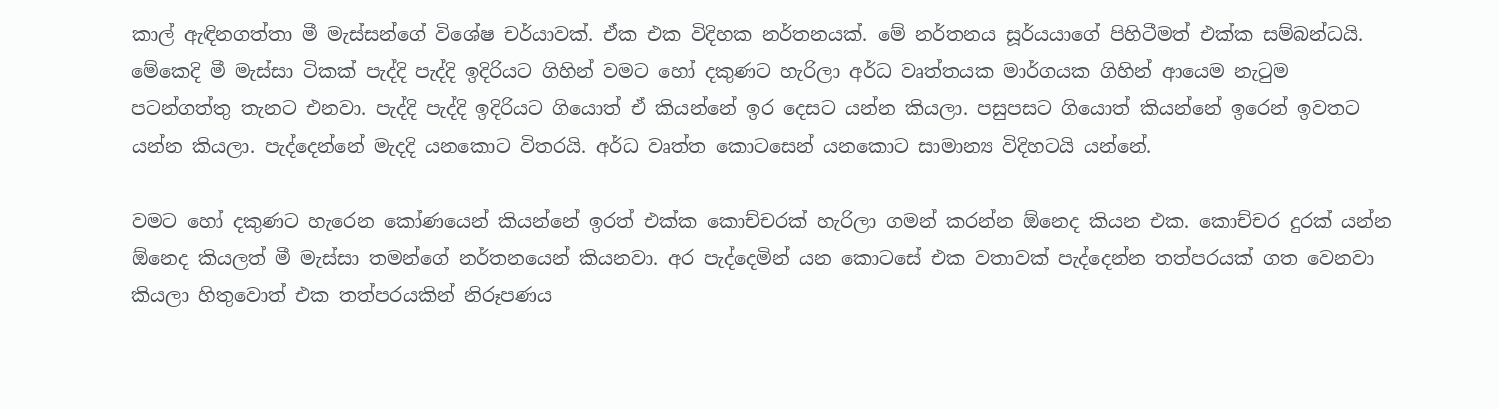කාල් ඇඳිනගත්තා මී මැස්සන්ගේ විශේෂ චර්යාවක්. ඒක එක විදිහක නර්තනයක්. මේ නර්තනය සූර්යයාගේ පිහිටීමත් එක්ක සම්බන්ධයි. මේකෙදි මී මැස්සා ටිකක් පැද්දි පැද්දි ඉදිරියට ගිහින් වමට හෝ දකුණට හැරිලා අර්ධ වෘත්තයක මාර්ගයක ගිහින් ආයෙම නැටුම පටන්ගත්තු තැනට එනවා. පැද්දි පැද්දි ඉදිරියට ගියොත් ඒ කියන්නේ ඉර දෙසට යන්න කියලා. පසුපසට ගියොත් කියන්නේ ඉරෙන් ඉවතට යන්න කියලා. පැද්දෙන්නේ මැදදි යනකොට විතරයි. අර්ධ වෘත්ත කොටසෙන් යනකොට සාමාන්‍ය විදිහටයි යන්නේ.

වමට හෝ දකුණට හැරෙන කෝණයෙන් කියන්නේ ඉරත් එක්ක කොච්චරක් හැරිලා ගමන් කරන්න ඕනෙද කියන එක. කොච්චර දුරක් යන්න ඕනෙද කියලත් මී මැස්සා තමන්ගේ නර්තනයෙන් කියනවා. අර පැද්දෙමින් යන කොටසේ එක වතාවක් පැද්දෙන්න තත්පරයක් ගත වෙනවා කියලා හිතුවොත් එක තත්පරයකින් නිරූපණය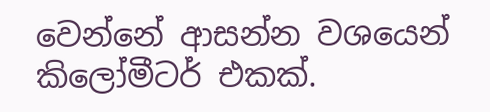වෙන්නේ ආසන්න වශයෙන් කිලෝමීටර් එකක්.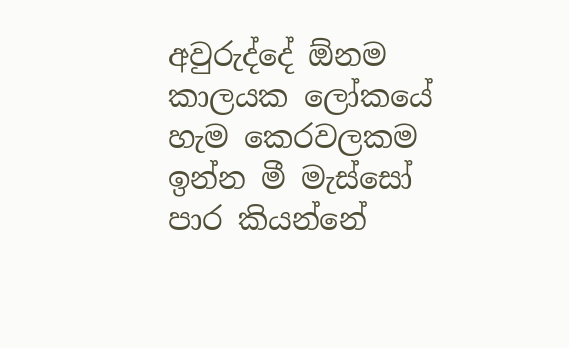අවුරුද්දේ ඕනම කාලයක ලෝකයේ හැම කෙරවලකම ඉන්න මී මැස්සෝ පාර කියන්නේ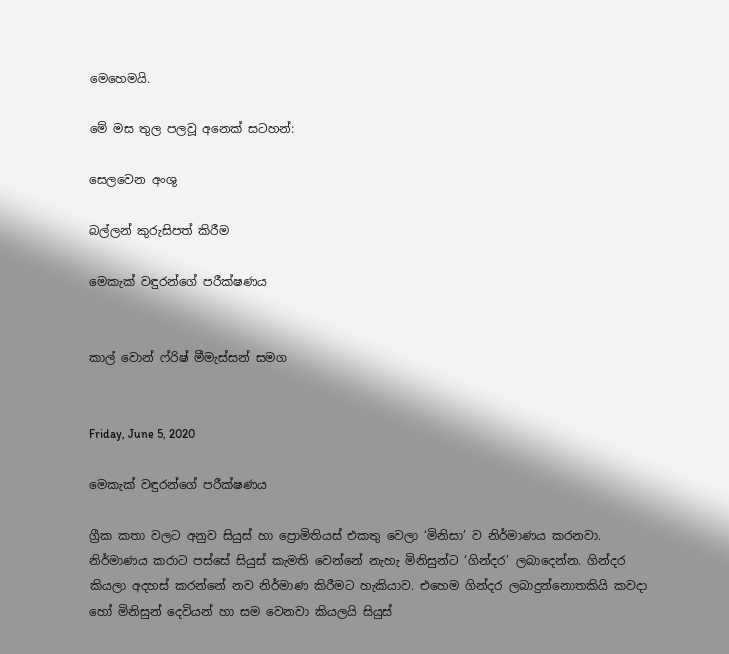මෙහෙමයි.

මේ මස තුල පලවූ අනෙක් සටහන්:

සෙලවෙන අංශු

බල්ලන් කුරුසිපත් කිරීම

මෙකැක් වඳුරන්ගේ පරීක්ෂණය


කාල් වොන් ෆ්රිෂ් මීමැස්සන් සමග


Friday, June 5, 2020

මෙකැක් වඳුරන්ගේ පරීක්ෂණය

ග්‍රීක කතා වලට අනුව සියුස් හා ප්‍රොමිතියස් එකතු වෙලා ‘මිනිසා’ ව නිර්මාණය කරනවා. නිර්මාණය කරාට පස්සේ සියුස් කැමති වෙන්නේ නැහැ මිනිසුන්ට ‘ගින්දර’ ලබාදෙන්න. ගින්දර කියලා අදහස් කරන්නේ නව නිර්මාණ කිරීමට හැකියාව. එහෙම ගින්දර ලබාදුන්නොතකියි කවදා හෝ මිනිසුන් දෙවියන් හා සම වෙනවා කියලයි සියුස්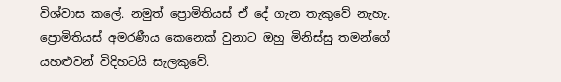විශ්වාස කලේ. නමුත් ප්‍රොමිතියස් ඒ දේ ගැන තැකුවේ නැහැ. ප්‍රොමිතියස් අමරණීය කෙනෙක් වුනාට ඔහු මිනිස්සු තමන්ගේ යහළුවන් විදිහටයි සැලකුවේ.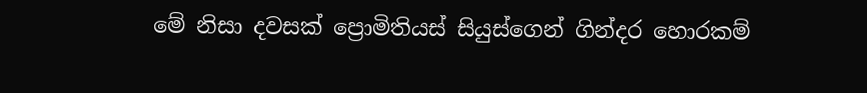මේ නිසා දවසක් ප්‍රොමිතියස් සියුස්ගෙන් ගින්දර හොරකම්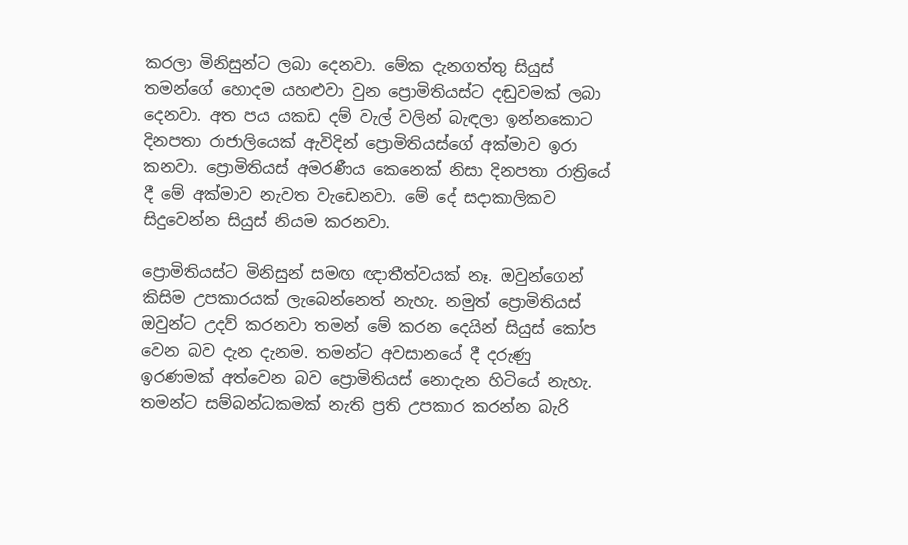කරලා මිනිසුන්ට ලබා දෙනවා. මේක දැනගත්තු සියුස් තමන්ගේ හොදම යහළුවා වුන ප්‍රොමිතියස්ට දඬුවමක් ලබා දෙනවා. අත පය යකඩ දම් වැල් වලින් බැඳලා ඉන්නකොට දිනපතා රාජාලියෙක් ඇවිදින් ප්‍රොමිතියස්ගේ අක්මාව ඉරා කනවා. ප්‍රොමිතියස් අමරණීය කෙනෙක් නිසා දිනපතා රාත්‍රියේ දී මේ අක්මාව නැවත වැඩෙනවා. මේ දේ සදාකාලිකව සිදුවෙන්න සියුස් නියම කරනවා.

ප්‍රොමිතියස්ට මිනිසුන් සමඟ ඥාතීත්වයක් නෑ. ඔවුන්ගෙන් කිසිම උපකාරයක් ලැබෙන්නෙත් නැහැ. නමුත් ප්‍රොමිතියස් ඔවුන්ට උදව් කරනවා තමන් මේ කරන දෙයින් සියුස් කෝප වෙන බව දැන දැනම. තමන්ට අවසානයේ දී දරුණු ඉරණමක් අත්වෙන බව ප්‍රොමිතියස් නොදැන හිටියේ නැහැ. තමන්ට සම්බන්ධකමක් නැති ප්‍රති උපකාර කරන්න බැරි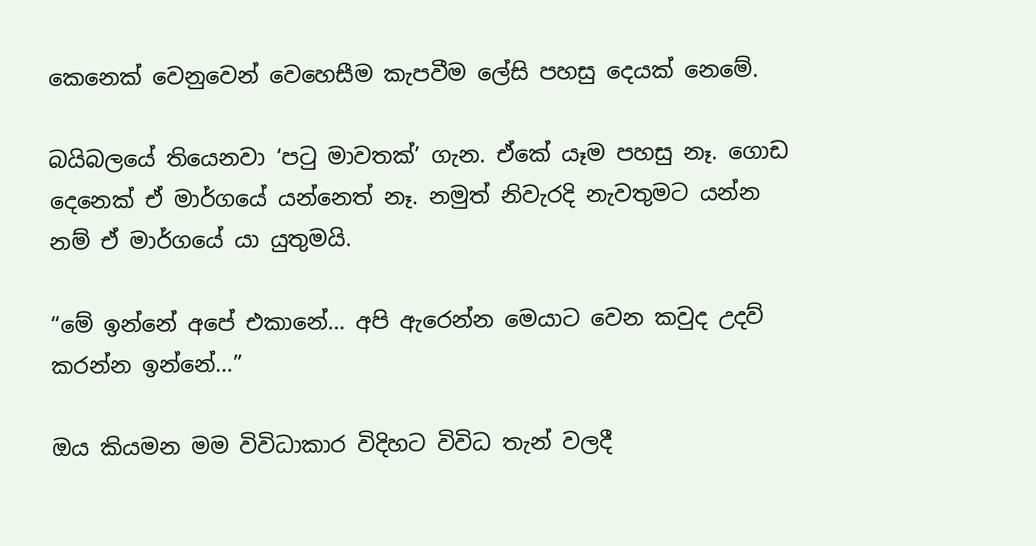කෙනෙක් වෙනුවෙන් වෙහෙසීම කැපවීම ලේසි පහසු දෙයක් නෙමේ.

බයිබලයේ තියෙනවා ‘පටු මාවතක්’ ගැන. ඒකේ යෑම පහසු නෑ. ගොඩ දෙනෙක් ඒ මාර්ගයේ යන්නෙත් නෑ. නමුත් නිවැරදි නැවතුමට යන්න නම් ඒ මාර්ගයේ යා යුතුමයි.

“මේ ඉන්නේ අපේ එකානේ… අපි ඇරෙන්න මෙයාට වෙන කවුද උදව් කරන්න ඉන්නේ…”

ඔය කියමන මම විවිධාකාර විදිහට විවිධ තැන් වලදී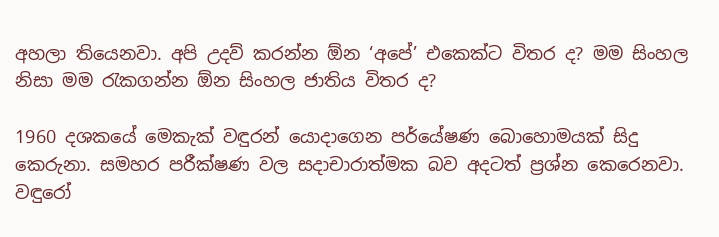අහලා තියෙනවා. අපි උදව් කරන්න ඕන ‘අපේ’ එකෙක්ට විතර ද? මම සිංහල නිසා මම රැකගන්න ඕන සිංහල ජාතිය විතර ද?

1960 දශකයේ මෙකැක් වඳුරන් යොදාගෙන පර්යේෂණ බොහොමයක් සිදු කෙරුනා. සමහර පරීක්ෂණ වල සදාචාරාත්මක බව අදටත් ප්‍රශ්න කෙරෙනවා. වඳුරෝ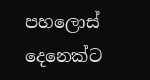පහලොස් දෙනෙක්ට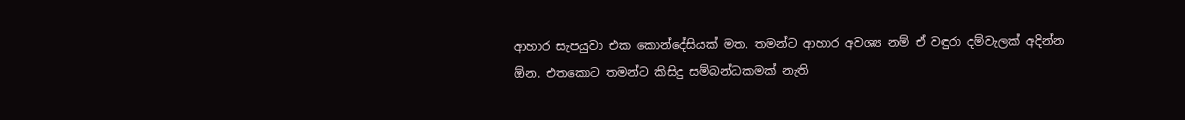ආහාර සැපයුවා එක කොන්දේසියක් මත. තමන්ට ආහාර අවශ්‍ය නම් ඒ වඳුරා දම්වැලක් අදින්න ඕන. එතකොට තමන්ට කිසිදු සම්බන්ධකමක් නැති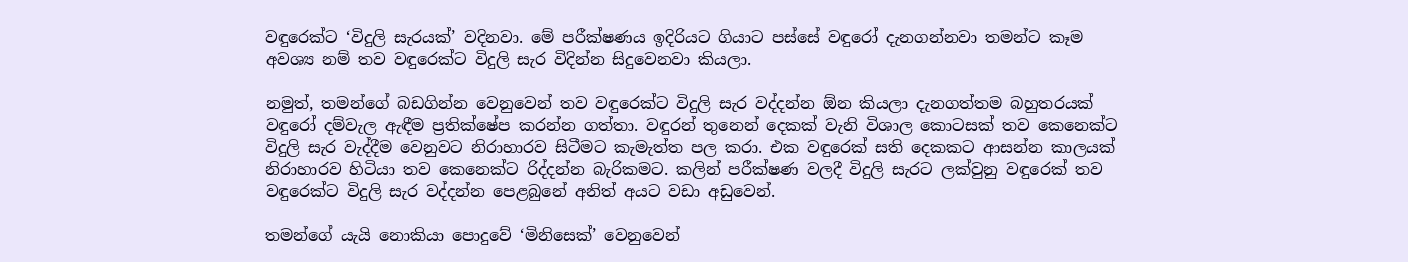වඳුරෙක්ට ‘විදුලි සැරයක්’ වදිනවා. මේ පරීක්ෂණය ඉදිරියට ගියාට පස්සේ වඳුරෝ දැනගන්නවා තමන්ට කෑම අවශ්‍ය නම් තව වඳුරෙක්ට විදුලි සැර විදින්න සිදුවෙනවා කියලා.

නමුත්, තමන්ගේ බඩගින්න වෙනුවෙන් තව වඳුරෙක්ට විදුලි සැර වද්දන්න ඕන කියලා දැනගත්තම බහුතරයක් වඳුරෝ දම්වැල ඇඳීම ප්‍රතික්ෂේප කරන්න ගත්තා. වඳුරන් තුනෙන් දෙකක් වැනි විශාල කොටසක් තව කෙනෙක්ට විදුලි සැර වැද්දීම වෙනුවට නිරාහාරව සිටීමට කැමැත්ත පල කරා. එක වඳුරෙක් සති දෙකකට ආසන්න කාලයක් නිරාහාරව හිටියා තව කෙනෙක්ට රිද්දන්න බැරිකමට. කලින් පරීක්ෂණ වලදී විදුලි සැරට ලක්වුනු වඳුරෙක් තව වඳුරෙක්ට විදුලි සැර වද්දන්න පෙළබුනේ අනිත් අයට වඩා අඩුවෙන්.

තමන්ගේ යැයි නොකියා පොදුවේ ‘මිනිසෙක්’ වෙනුවෙන්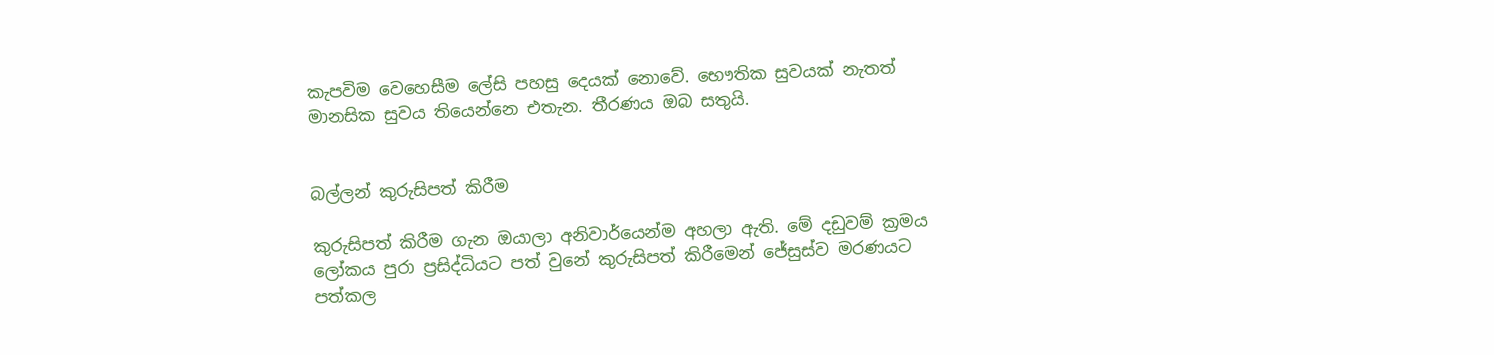කැපවිම වෙහෙසීම ලේසි පහසු දෙයක් නොවේ. භෞතික සුවයක් නැතත් මානසික සුවය තියෙන්නෙ එතැන. තීරණය ඔබ සතුයි.


බල්ලන් කුරුසිපත් කිරීම

කුරුසිපත් කිරීම ගැන ඔයාලා අනිවාර්යෙන්ම අහලා ඇති. මේ දඩුවම් ක්‍රමය ලෝකය පුරා ප්‍රසිද්ධියට පත් වුනේ කුරුසිපත් කිරීමෙන් ජේසුස්ව මරණයට පත්කල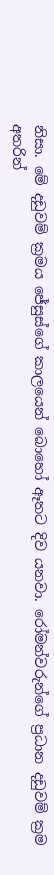නිසා. මේ දඩුවම් ක්‍රමය ජේසුස්ගේ කාලයෙන් බොහෝ ඈතට දිව යනවා. රෝමන්වරුන්ගේ ප්‍රධාන දඩුවම් ක්‍රම අතරින්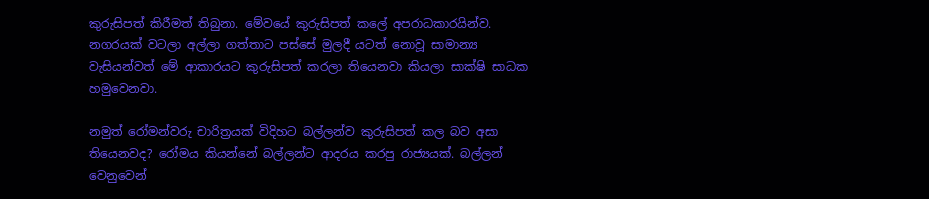කුරුසිපත් කිරීමත් තිබුනා. මේවයේ කුරුසිපත් කලේ අපරාධකාරයින්ව. නගරයක් වටලා අල්ලා ගත්තාට පස්සේ මුලදී යටත් නොවූ සාමාන්‍ය වැසියන්වත් මේ ආකාරයට කුරුසිපත් කරලා තියෙනවා කියලා සාක්ෂි සාධක හමුවෙනවා.

නමුත් රෝමන්වරු චාරිත්‍රයක් විදිහට බල්ලන්ව කුරුසිපත් කල බව අසා තියෙනවද? රෝමය කියන්නේ බල්ලන්ට ආදරය කරපු රාජ්‍යයක්. බල්ලන් වෙනුවෙන්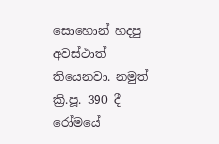සොහොන් හදපු අවස්ථාත් තියෙනවා. නමුත් ක්‍රි.පූ. 390 දී රෝමයේ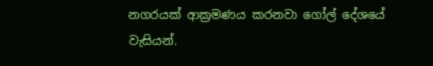නගරයක් ආක්‍රමණය කරනවා ගෝල් දේශයේ වැසියන්.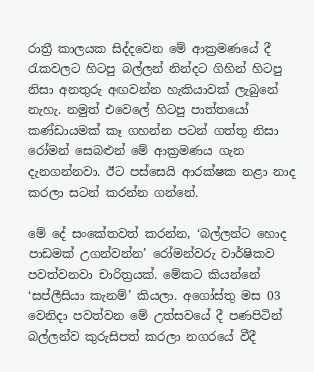රාත්‍රී කාලයක සිද්දවෙන මේ ආක්‍රමණයේ දී රැකවලට හිටපු බල්ලන් නින්දට ගිහින් හිටපු නිසා අනතුරු අඟවන්න හැකියාවක් ලැබුනේ නැහැ. නමුත් එවෙලේ හිටපු පාත්තයෝ කණ්ඩායමක් කෑ ගහන්න පටන් ගත්තු නිසා රෝමන් සෙබළුන් මේ ආක්‍රමණය ගැන දැනගන්නවා. ඊට පස්සෙයි ආරක්ෂක නළා නාද කරලා සටන් කරන්න ගන්නේ.

මේ දේ සංකේතවත් කරන්න, ‘බල්ලන්ට හොද පාඩමක් උගන්වන්න’ රෝමන්වරු වාර්ෂිකව පවත්වනවා චාරිත්‍රයක්. මේකට කියන්නේ ‘සප්ලීසියා කැනම්’ කියලා. අගෝස්තු මස 03 වෙනිදා පවත්වන මේ උත්සවයේ දී පණපිටින් බල්ලන්ව කුරුසිපත් කරලා නගරයේ වීදී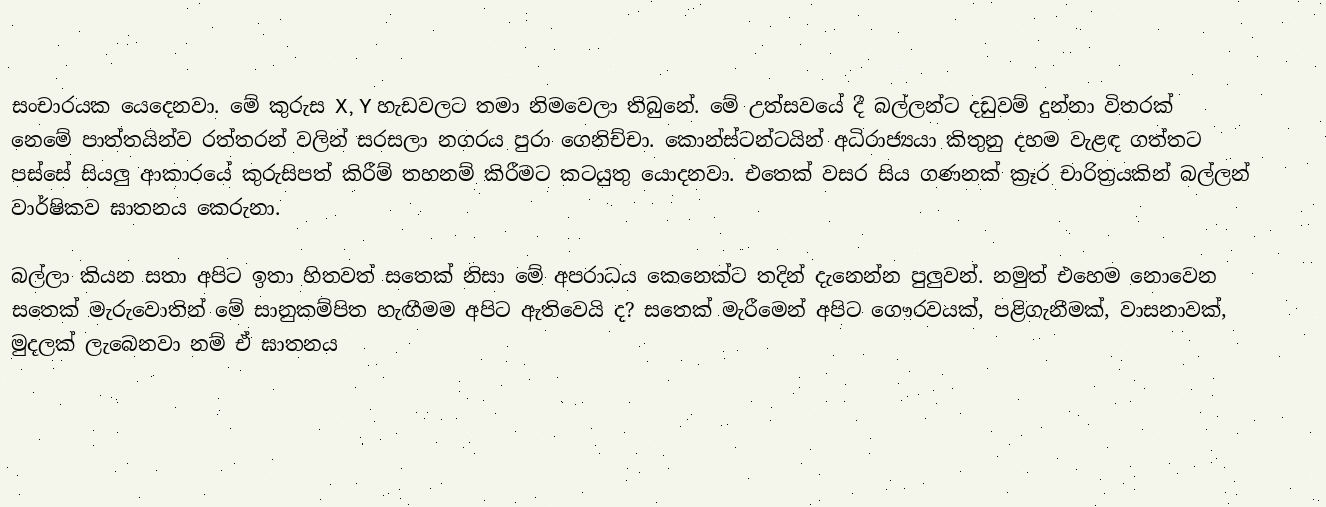සංචාරයක යෙදෙනවා. මේ කුරුස X, Y හැඩවලට තමා නිමවෙලා තිබුනේ. මේ උත්සවයේ දී බල්ලන්ට දඩුවම් දුන්නා විතරක් නෙමේ පාත්තයින්ව රත්තරන් වලින් සරසලා නගරය පුරා ගෙනිච්චා. කොන්ස්ටන්ටයින් අධිරාජ්‍යයා කිතුනු දහම වැළඳ ගත්තට පස්සේ සියලු ආකාරයේ කුරුසිපත් කිරීම් තහනම් කිරීමට කටයුතු යොදනවා. එතෙක් වසර සිය ගණනක් ක්‍රෑර චාරිත්‍රයකින් බල්ලන් වාර්ෂිකව ඝාතනය කෙරුනා.

බල්ලා කියන සතා අපිට ඉතා හිතවත් සතෙක් නිසා මේ අපරාධය කෙනෙක්ට තදින් දැනෙන්න පුලුවන්. නමුත් එහෙම නොවෙන සතෙක් මැරුවොතින් මේ සානුකම්පිත හැඟීමම අපිට ඇතිවෙයි ද? සතෙක් මැරීමෙන් අපිට ගෞරවයක්, පළිගැනීමක්, වාසනාවක්, මුදලක් ලැබෙනවා නම් ඒ ඝාතනය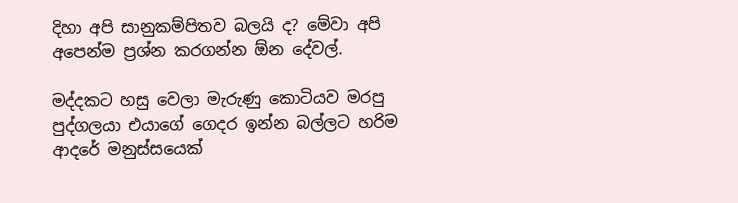දිහා අපි සානුකම්පිතව බලයි ද? මේවා අපි අපෙන්ම ප්‍රශ්න කරගන්න ඕන දේවල්.

මද්දකට හසු වෙලා මැරුණු කොටියව මරපු පුද්ගලයා එයාගේ ගෙදර ඉන්න බල්ලට හරිම ආදරේ මනුස්සයෙක්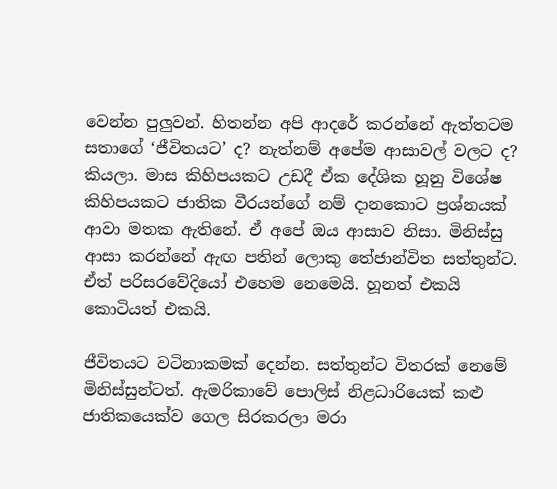වෙන්න පුලුවන්. හිතන්න අපි ආදරේ කරන්නේ ඇත්තටම සතාගේ ‘ජීවිතයට’ ද? නැත්නම් අපේම ආසාවල් වලට ද? කියලා. මාස කිහිපයකට උඩදී ඒක දේශික හූනු විශේෂ කිහිපයකට ජාතික වීරයන්ගේ නම් දානකොට ප්‍රශ්නයක් ආවා මතක ඇතිනේ. ඒ අපේ ඔය ආසාව නිසා. මිනිස්සු ආසා කරන්නේ ඇඟ පතින් ලොකු තේජාන්විත සත්තුන්ට. ඒත් පරිසරවේදියෝ එහෙම නෙමෙයි. හූනත් එකයි කොටියත් එකයි.

ජීවිතයට වටිනාකමක් දෙන්න. සත්තුන්ට විතරක් නෙමේ මිනිස්සුන්ටත්. ඇමරිකාවේ පොලිස් නිළධාරියෙක් කළු ජාතිකයෙක්ව ගෙල සිරකරලා මරා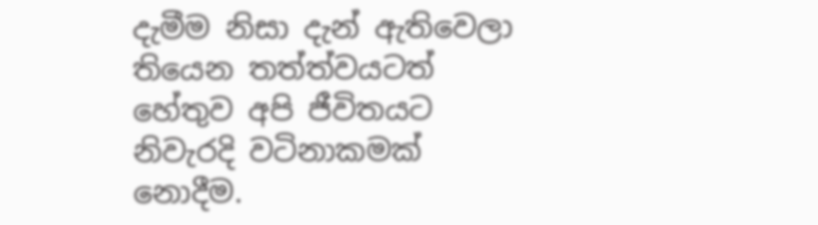දැමීම නිසා දැන් ඇතිවෙලා තියෙන තත්ත්වයටත් හේතුව අපි ජීවිතයට නිවැරදි වටිනාකමක් නොදීම.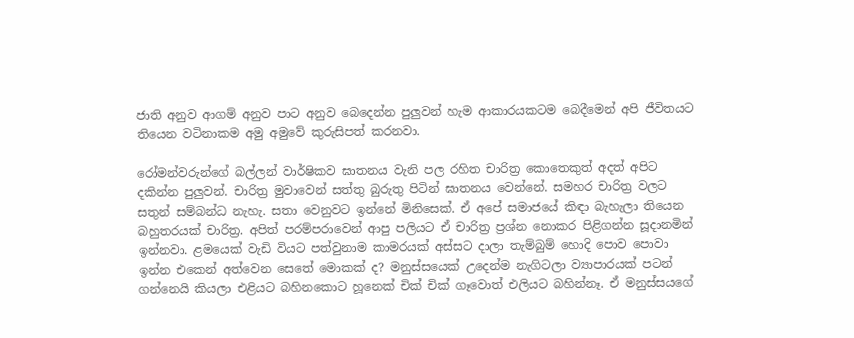ජාති අනුව ආගම් අනුව පාට අනුව බෙදෙන්න පුලුවන් හැම ආකාරයකටම බෙදීමෙන් අපි ජීවිතයට තියෙන වටිනාකම අමු අමුවේ කුරුසිපත් කරනවා.

රෝමන්වරුන්ගේ බල්ලන් වාර්ෂිකව ඝාතනය වැනි පල රහිත චාරිත්‍ර කොතෙකුත් අදත් අපිට දකින්න පුලුවන්. චාරිත්‍ර මුවාවෙන් සත්තු බුරුතු පිටින් ඝාතනය වෙන්නේ. සමහර චාරිත්‍ර වලට සතුන් සම්බන්ධ නැහැ. සතා වෙනුවට ඉන්නේ මිනිසෙක්. ඒ අපේ සමාජයේ කිඳා බැහැලා තියෙන බහුතරයක් චාරිත්‍ර. අපිත් පරම්පරාවෙන් ආපු පලියට ඒ චාරිත්‍ර ප්‍රශ්න නොකර පිළිගන්න සූදානමින් ඉන්නවා. ළමයෙක් වැඩි වියට පත්වුනාම කාමරයක් අස්සට දාලා තැම්බුම් හොදි පොව පොවා ඉන්න එකෙන් අත්වෙන සෙතේ මොකක් ද? මනුස්සයෙක් උදෙන්ම නැගිටලා ව්‍යාපාරයක් පටන් ගන්නෙයි කියලා එළියට බහිනකොට හූනෙක් චික් චික් ගෑවොත් එලියට බහින්නෑ. ඒ මනුස්සයගේ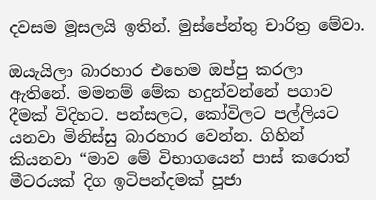දවසම මූසලයි ඉතින්. මුස්පේන්තු චාරිත්‍ර මේවා.

ඔයැයිලා බාරහාර එහෙම ඔප්පු කරලා ඇතිනේ. මමනම් මේක හදුන්වන්නේ පගාව දීමක් විදිහට. පන්සලට, කෝවිලට පල්ලියට යනවා මිනිස්සු බාරහාර වෙන්න. ගිහින් කියනවා “මාව මේ විභාගයෙන් පාස් කරොත් මීටරයක් දිග ඉටිපන්දමක් පූජා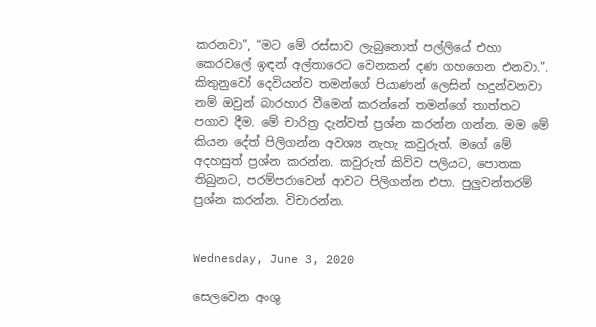කරනවා”, “මට මේ රස්සාව ලැබුනොත් පල්ලියේ එහා කෙරවලේ ඉඳන් අල්තාරෙට වෙනකන් දණ ගහගෙන එනවා.”. කිතුනුවෝ දෙවියන්ව තමන්ගේ පියාණන් ලෙසින් හදුන්වනවා නම් ඔවුන් බාරහාර වීමෙන් කරන්නේ තමන්ගේ තාත්තට පගාව දීම. මේ චාරිත්‍ර දැන්වත් ප්‍රශ්න කරන්න ගන්න. මම මේ කියන දේත් පිලිගන්න අවශ්‍ය නැහැ කවුරුත්. මගේ මේ අදහසුත් ප්‍රශ්න කරන්න. කවුරුත් කිව්ව පලියට, පොතක තිබුනට, පරම්පරාවෙන් ආවට පිලිගන්න එපා. පුලුවන්තරම් ප්‍රශ්න කරන්න. විචාරන්න.


Wednesday, June 3, 2020

සෙලවෙන අංශු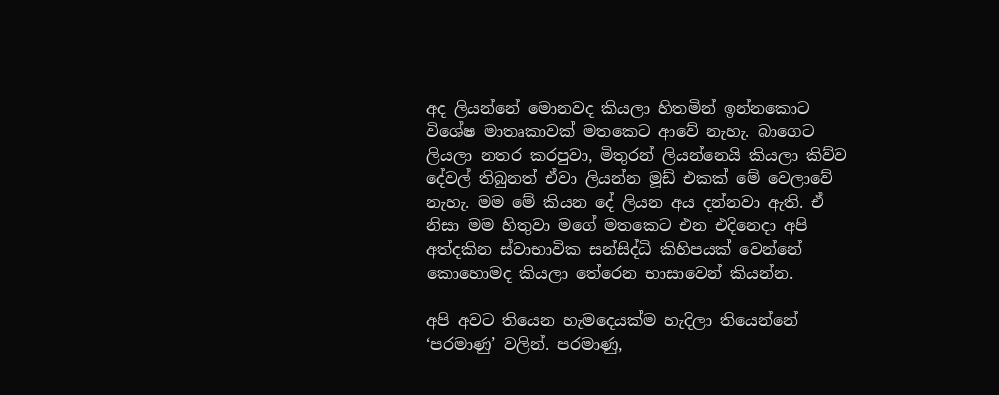අද ලියන්නේ මොනවද කියලා හිතමින් ඉන්නකොට විශේෂ මාතෘකාවක් මතකෙට ආවේ නැහැ. බාගෙට ලියලා නතර කරපුවා, මිතුරන් ලියන්නෙයි කියලා කිව්ව දේවල් තිබුනත් ඒවා ලියන්න මූඩ් එකක් මේ වෙලාවේ නැහැ. මම මේ කියන දේ ලියන අය දන්නවා ඇති. ඒ නිසා මම හිතුවා මගේ මතකෙට එන එදිනෙදා අපි අත්දකින ස්වාභාවික සන්සිද්ධි කිහිපයක් වෙන්නේ කොහොමද කියලා තේරෙන භාසාවෙන් කියන්න.

අපි අවට තියෙන හැමදෙයක්ම හැදිලා තියෙන්නේ ‘පරමාණු’ වලින්. පරමාණු,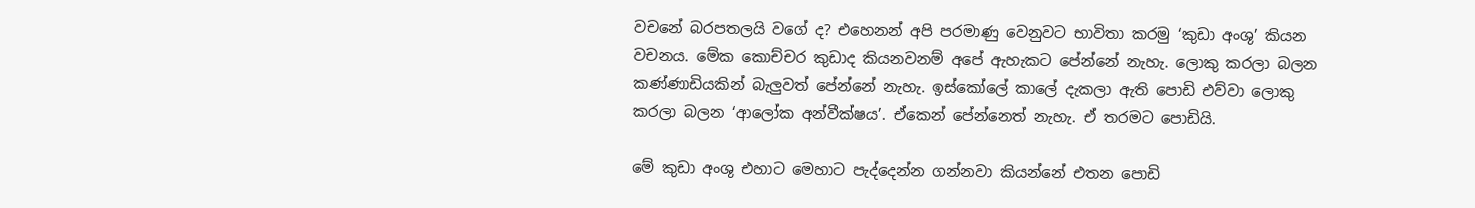වචනේ බරපතලයි වගේ ද? එහෙනන් අපි පරමාණු වෙනුවට භාවිතා කරමු ‘කුඩා අංශු’ කියන වචනය. මේක කොච්චර කුඩාද කියනවනම් අපේ ඇහැකට පේන්නේ නැහැ. ලොකු කරලා බලන කණ්ණාඩියකින් බැලුවත් පේන්නේ නැහැ. ඉස්කෝලේ කාලේ දැකලා ඇති පොඩි එව්වා ලොකු කරලා බලන ‘ආලෝක අන්වීක්ෂය’. ඒකෙන් පේන්නෙත් නැහැ. ඒ තරමට පොඩියි.

මේ කුඩා අංශු එහාට මෙහාට පැද්දෙන්න ගන්නවා කියන්නේ එතන පොඩි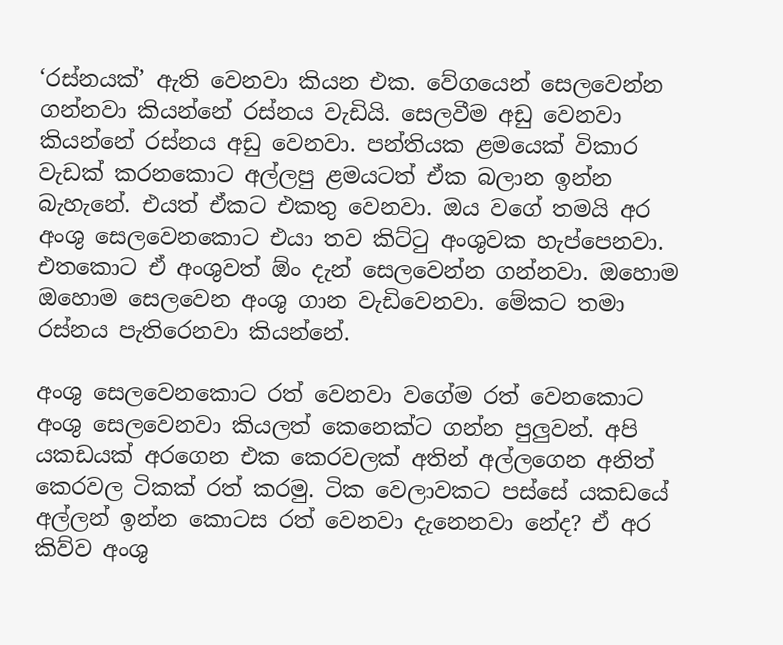‘රස්නයක්’ ඇති වෙනවා කියන එක. වේගයෙන් සෙලවෙන්න ගන්නවා කියන්නේ රස්නය වැඩියි. සෙලවීම අඩු වෙනවා කියන්නේ රස්නය අඩු වෙනවා. පන්තියක ළමයෙක් විකාර වැඩක් කරනකොට අල්ලපු ළමයටත් ඒක බලාන ඉන්න බැහැනේ. එයත් ඒකට එකතු වෙනවා. ඔය වගේ තමයි අර අංශු සෙලවෙනකොට එයා තව කිට්ටු අංශුවක හැප්පෙනවා. එතකොට ඒ අංශුවත් ඕං දැන් සෙලවෙන්න ගන්නවා. ඔහොම ඔහොම සෙලවෙන අංශු ගාන වැඩිවෙනවා. මේකට තමා රස්නය පැතිරෙනවා කියන්නේ.

අංශු සෙලවෙනකොට රත් වෙනවා වගේම රත් වෙනකොට අංශු සෙලවෙනවා කියලත් කෙනෙක්ට ගන්න පුලුවන්. අපි යකඩයක් අරගෙන එක කෙරවලක් අතින් අල්ලගෙන අනිත් කෙරවල ටිකක් රත් කරමු. ටික වෙලාවකට පස්සේ යකඩයේ අල්ලන් ඉන්න කොටස රත් වෙනවා දැනෙනවා නේද? ඒ අර කිව්ව අංශු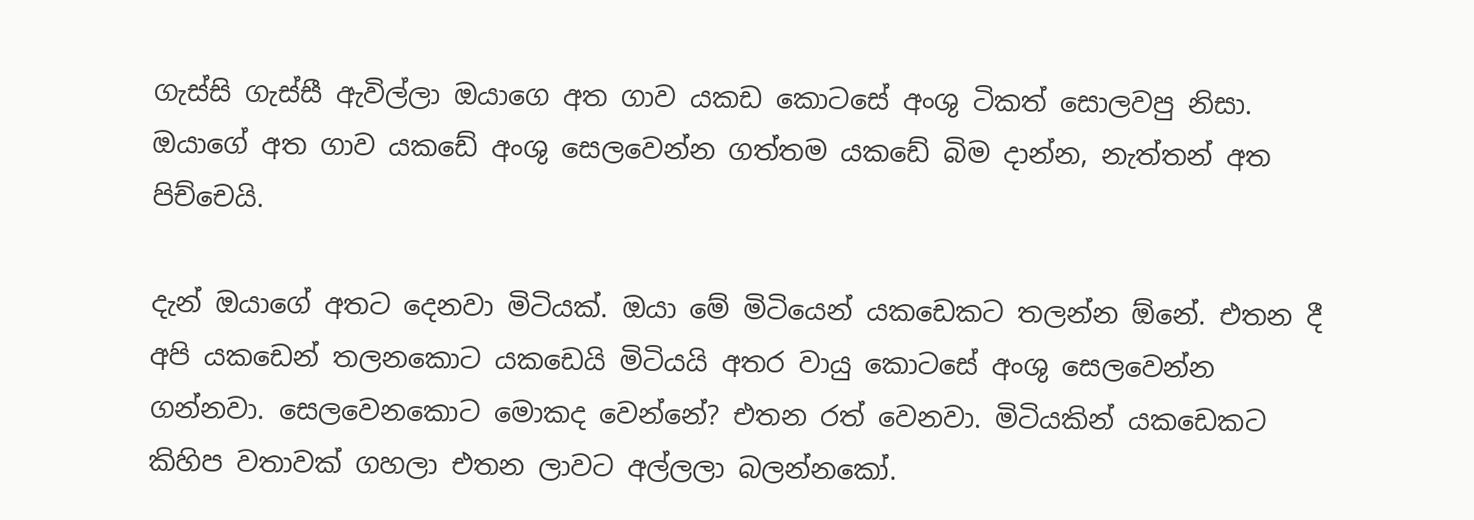ගැස්සි ගැස්සී ඇවිල්ලා ඔයාගෙ අත ගාව යකඩ කොටසේ අංශු ටිකත් සොලවපු නිසා. ඔයාගේ අත ගාව යකඩේ අංශු සෙලවෙන්න ගත්තම යකඩේ බිම දාන්න, නැත්තන් අත පිච්චෙයි.

දැන් ඔයාගේ අතට දෙනවා මිටියක්. ඔයා මේ මිටියෙන් යකඩෙකට තලන්න ඕනේ. එතන දී අපි යකඩෙන් තලනකොට යකඩෙයි මිටියයි අතර වායු කොටසේ අංශු සෙලවෙන්න ගන්නවා. සෙලවෙනකොට මොකද වෙන්නේ? එතන රත් වෙනවා. මිටියකින් යකඩෙකට කිහිප වතාවක් ගහලා එතන ලාවට අල්ලලා බලන්නකෝ.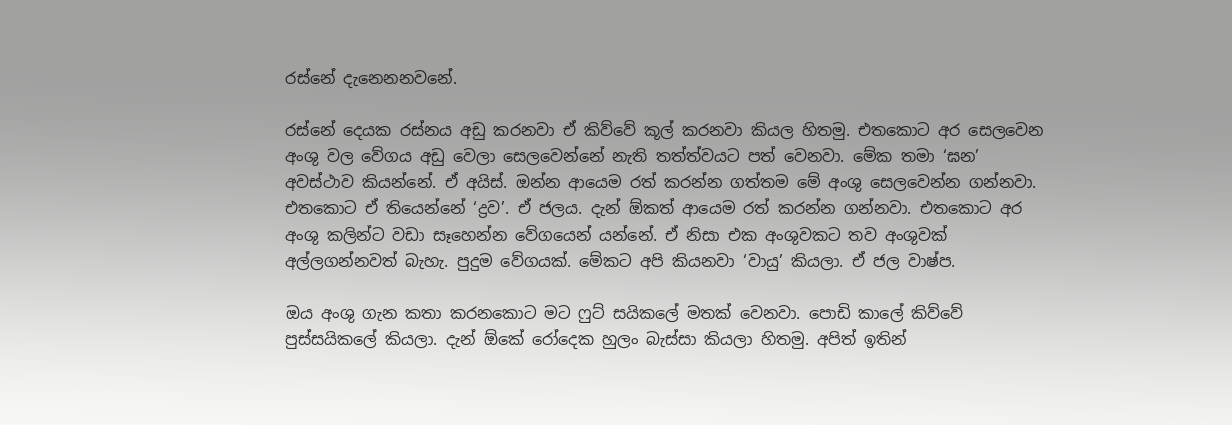රස්නේ දැනෙනනවනේ.

රස්නේ දෙයක රස්නය අඩු කරනවා ඒ කිව්වේ කූල් කරනවා කියල හිතමු. එතකොට අර සෙලවෙන අංශු වල වේගය අඩු වෙලා සෙලවෙන්නේ නැති තත්ත්වයට පත් වෙනවා. මේක තමා ‘ඝන’ අවස්ථාව කියන්නේ. ඒ අයිස්. ඔන්න ආයෙම රත් කරන්න ගත්තම මේ අංශු සෙලවෙන්න ගන්නවා. එතකොට ඒ තියෙන්නේ ‘ද්‍රව’. ඒ ජලය. දැන් ඕකත් ආයෙම රත් කරන්න ගන්නවා. එතකොට අර අංශු කලින්ට වඩා සෑහෙන්න වේගයෙන් යන්නේ. ඒ නිසා එක අංශුවකට තව අංශුවක් අල්ලගන්නවත් බැහැ. පුදුම වේගයක්. මේකට අපි කියනවා ‘වායු’ කියලා. ඒ ජල වාෂ්ප.

ඔය අංශු ගැන කතා කරනකොට මට ෆුට් සයිකලේ මතක් වෙනවා. පොඩි කාලේ කිව්වේ පුස්සයිකලේ කියලා. දැන් ඕකේ රෝදෙක හුලං බැස්සා කියලා හිතමු. අපිත් ඉතින්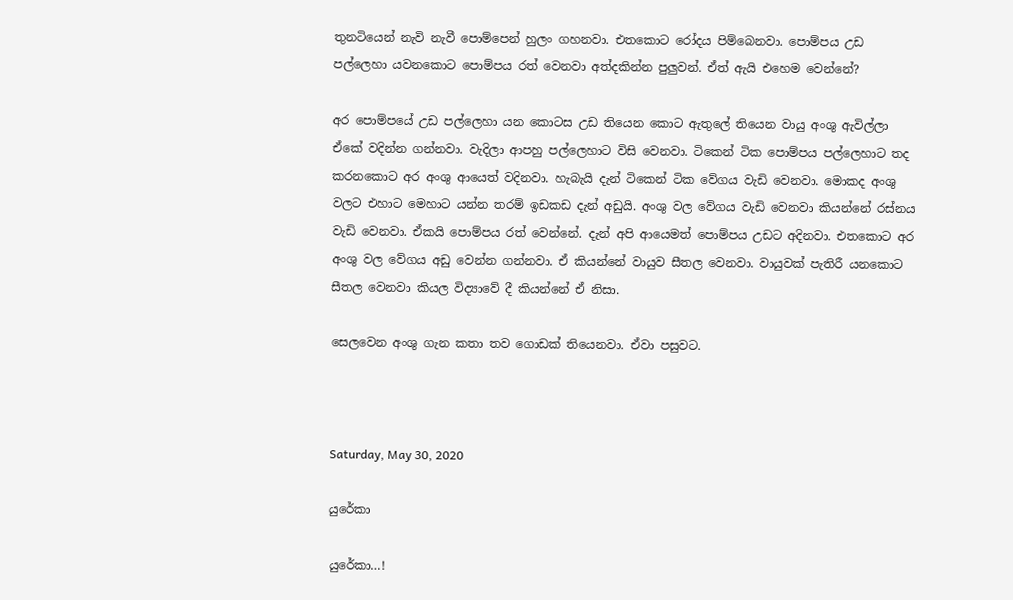තුනටියෙන් නැවි නැවී පොම්පෙන් හුලං ගහනවා. එතකොට රෝදය පිම්බෙනවා. පොම්පය උඩ පල්ලෙහා යවනකොට පොම්පය රත් වෙනවා අත්දකින්න පුලුවන්. ඒත් ඇයි එහෙම වෙන්නේ?

අර පොම්පයේ උඩ පල්ලෙහා යන කොටස උඩ තියෙන කොට ඇතුලේ තියෙන වායු අංශු ඇවිල්ලා ඒකේ වදින්න ගන්නවා. වැදිලා ආපහු පල්ලෙහාට විසි වෙනවා. ටිකෙන් ටික පොම්පය පල්ලෙහාට තද කරනකොට අර අංශු ආයෙත් වදිනවා. හැබැයි දැන් ටිකෙන් ටික වේගය වැඩි වෙනවා. මොකද අංශු වලට එහාට මෙහාට යන්න තරම් ඉඩකඩ දැන් අඩුයි. අංශු වල වේගය වැඩි වෙනවා කියන්නේ රස්නය වැඩි වෙනවා. ඒකයි පොම්පය රත් වෙන්නේ. දැන් අපි ආයෙමත් පොම්පය උඩට අදිනවා. එතකොට අර අංශු වල වේගය අඩු වෙන්න ගන්නවා. ඒ කියන්නේ වායුව සීතල වෙනවා. වායුවක් පැතිරී යනකොට සීතල වෙනවා කියල විද්‍යාවේ දී කියන්නේ ඒ නිසා.

සෙලවෙන අංශු ගැන කතා තව ගොඩක් තියෙනවා. ඒවා පසුවට.



Saturday, May 30, 2020

යුරේකා

යුරේකා…!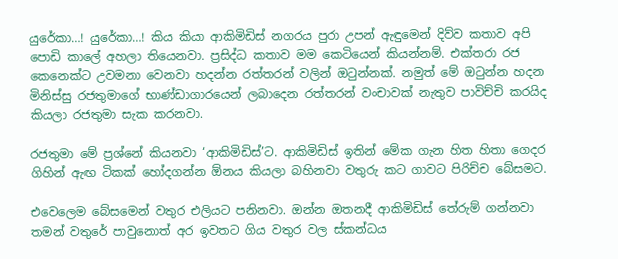යුරේකා…! යුරේකා…! කිය කියා ආකිමිඩිස් නගරය පුරා උපන් ඇඳුමෙන් දිව්ව කතාව අපි පොඩි කාලේ අහලා තියෙනවා. ප්‍රසිද්ධ කතාව මම කෙටියෙන් කියන්නම්. එක්තරා රජ කෙනෙක්ට උවමනා වෙනවා හදන්න රත්තරන් වලින් ඔටුන්නක්. නමුත් මේ ඔටුන්න හදන මිනිස්සු රජතුමාගේ භාණ්ඩාගාරයෙන් ලබාදෙන රත්තරන් වංචාවක් නැතුව පාවිච්චි කරයිද කියලා රජතුමා සැක කරනවා.

රජතුමා මේ ප්‍රශ්නේ කියනවා ‘ආකිමිඩිස්’ට. ආකිමිඩිස් ඉතින් මේක ගැන හිත හිතා ගෙදර ගිහින් ඇඟ ටිකක් හෝදගන්න ඕනය කියලා බහිනවා වතුරු කට ගාවට පිරිච්ච බේසමට.

එවෙලෙම බේසමෙන් වතුර එලියට පනිනවා. ඔන්න ඔතනදී ආකිමිඩිස් තේරුම් ගන්නවා තමන් වතුරේ පාවුනොත් අර ඉවතට ගිය වතුර වල ස්කන්ධය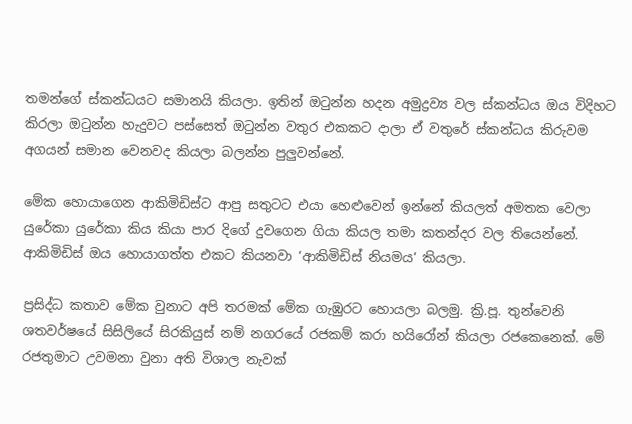තමන්ගේ ස්කන්ධයට සමානයි කියලා. ඉතින් ඔටුන්න හදන අමුද්‍රව්‍ය වල ස්කන්ධය ඔය විදිහට කිරලා ඔටුන්න හැදුවට පස්සෙත් ඔටුන්න වතුර එකකට දාලා ඒ වතුරේ ස්කන්ධය කිරුවම අගයන් සමාන වෙනවද කියලා බලන්න පුලුවන්නේ.

මේක හොයාගෙන ආකිමිඩිස්ට ආපු සතුටට එයා හෙළුවෙන් ඉන්නේ කියලත් අමතක වෙලා යුරේකා යුරේකා කිය කියා පාර දිගේ දුවගෙන ගියා කියල තමා කතන්දර වල තියෙන්නේ. ආකිමිඩිස් ඔය හොයාගත්ත එකට කියනවා ‘ආකිමිඩිස් නියමය’ කියලා.

ප්‍රසිද්ධ කතාව මේක වුනාට අපි තරමක් මේක ගැඹුරට හොයලා බලමු. ක්‍රි.පූ. තුන්වෙනි ශතවර්ෂයේ සිසිලියේ සිරකියුස් නම් නගරයේ රජකම් කරා හයිරෝන් කියලා රජකෙනෙක්. මේ රජතුමාට උවමනා වුනා අති විශාල නැවක්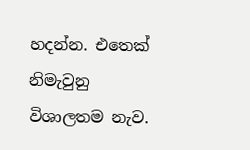හදන්න. එතෙක් නිමැවුනු විශාලතම නැව.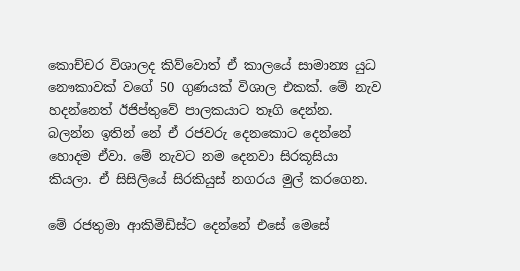කොච්චර විශාලද කිව්වොත් ඒ කාලයේ සාමාන්‍ය යුධ නෞකාවක් වගේ 50 ගුණයක් විශාල එකක්. මේ නැව හදන්නෙත් ඊජිප්තුවේ පාලකයාට තෑගි දෙන්න. බලන්න ඉතින් නේ ඒ රජවරු දෙනකොට දෙන්නේ හොදම ඒවා. මේ නැවට නම දෙනවා සිරකූසියා කියලා. ඒ සිසිලියේ සිරකියුස් නගරය මුල් කරගෙන.

මේ රජතුමා ආකිමිඩිස්ට දෙන්නේ එසේ මෙසේ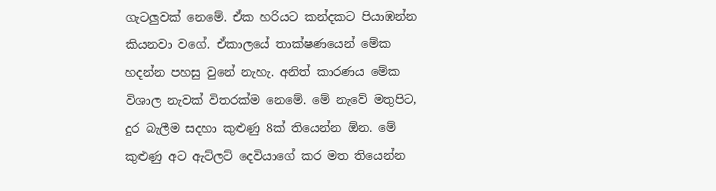ගැටලුවක් නෙමේ. ඒක හරියට කන්දකට පියාඹන්න කියනවා වගේ. ඒකාලයේ තාක්ෂණයෙන් මේක හදන්න පහසු වුනේ නැහැ. අනිත් කාරණය මේක විශාල නැවක් විතරක්ම නෙමේ. මේ නැවේ මතුපිට, දුර බැලීම සදහා කුළුණු 8ක් තියෙන්න ඕන. මේ කුළුණු අට ඇට්ලට් දෙවියාගේ කර මත තියෙන්න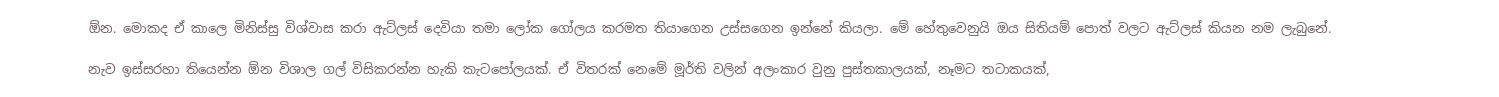ඕන. මොකද ඒ කාලෙ මිනිස්සු විශ්වාස කරා ඇට්ලස් දෙවියා තමා ලෝක ගෝලය කරමත තියාගෙන උස්සගෙන ඉන්නේ කියලා. මේ හේතුවෙනුයි ඔය සිතියම් පොත් වලට ඇට්ලස් කියන නම ලැබුනේ.

නැව ඉස්සරහා තියෙන්න ඕන විශාල ගල් විසිකරන්න හැකි කැටපෝලයක්. ඒ විතරක් නෙමේ මූර්ති වලින් අලංකාර වුනු පුස්තකාලයක්, නෑමට තටාකයක්,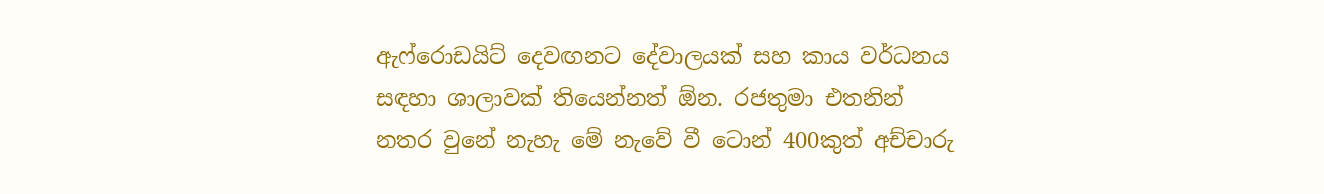ඇෆ්රොඩයිට් දෙවඟනට දේවාලයක් සහ කාය වර්ධනය සඳහා ශාලාවක් තියෙන්නත් ඕන. රජතුමා එතනින් නතර වුනේ නැහැ මේ නැවේ වී ටොන් 400කුත් අච්චාරු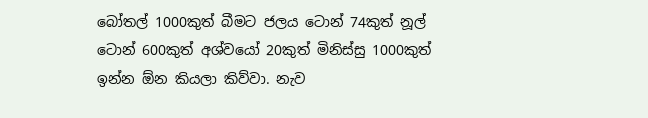බෝතල් 1000කුත් බීමට ජලය ටොන් 74කුත් නූල් ටොන් 600කුත් අශ්වයෝ 20කුත් මිනිස්සු 1000කුත් ඉන්න ඕන කියලා කිව්වා. නැව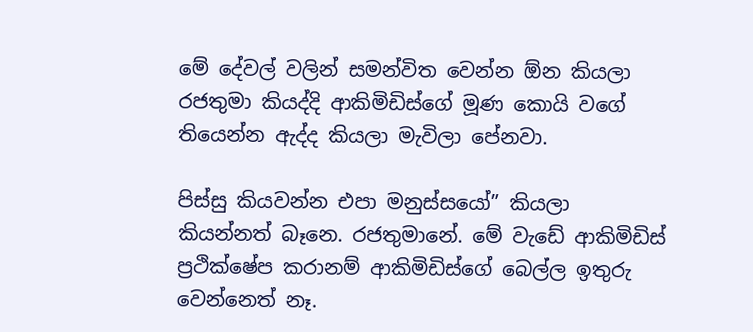මේ දේවල් වලින් සමන්විත වෙන්න ඕන කියලා රජතුමා කියද්දි ආකිමිඩිස්ගේ මූණ කොයි වගේ තියෙන්න ඇද්ද කියලා මැවිලා පේනවා.

පිස්සු කියවන්න එපා මනුස්සයෝ” කියලා කියන්නත් බෑනෙ. රජතුමානේ. මේ වැඩේ ආකිමිඩිස් ප්‍රථික්ෂේප කරානම් ආකිමිඩිස්ගේ බෙල්ල ඉතුරු වෙන්නෙත් නෑ.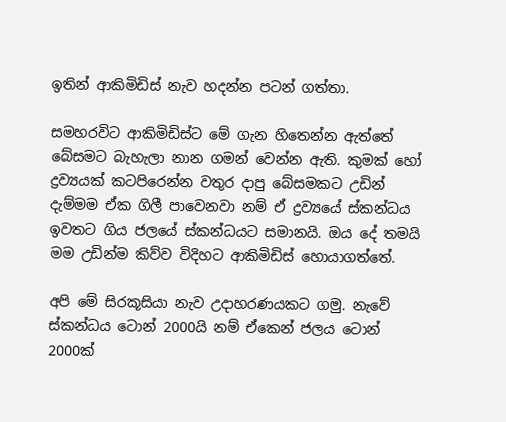ඉතින් ආකිමිඩිස් නැව හදන්න පටන් ගත්තා.

සමහරවිට ආකිමිඩිස්ට මේ ගැන හිතෙන්න ඇත්තේ බේසමට බැහැලා නාන ගමන් වෙන්න ඇති. කුමක් හෝ ද්‍රව්‍යයක් කටපිරෙන්න වතුර දාපු බේසමකට උඩින් දැම්මම ඒක ගිලී පාවෙනවා නම් ඒ ද්‍රව්‍යයේ ස්කන්ධය ඉවතට ගිය ජලයේ ස්කන්ධයට සමානයි. ඔය දේ තමයි මම උඩින්ම කිව්ව විදිහට ආකිමිඩිස් හොයාගත්තේ.

අපි මේ සිරකූසියා නැව උදාහරණයකට ගමු. නැවේ ස්කන්ධය ටොන් 2000යි නම් ඒකෙන් ජලය ටොන් 2000ක්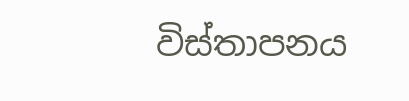විස්තාපනය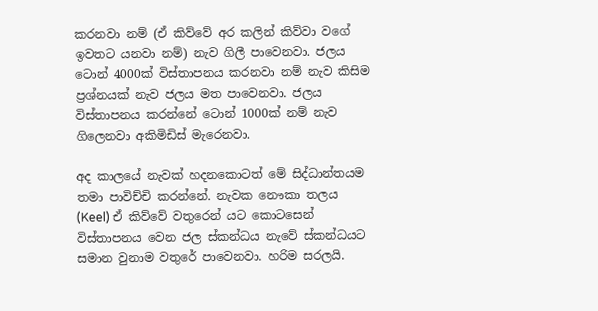කරනවා නම් (ඒ කිව්වේ අර කලින් කිව්වා වගේ ඉවතට යනවා නම්) නැව ගිලී පාවෙනවා. ජලය ටොන් 4000ක් විස්තාපනය කරනවා නම් නැව කිසිම ප්‍රශ්නයක් නැව ජලය මත පාවෙනවා. ජලය විස්තාපනය කරන්නේ ටොන් 1000ක් නම් නැව ගිලෙනවා අකිමිඩිස් මැරෙනවා.

අද කාලයේ නැවක් හදනකොටත් මේ සිද්ධාන්තයම තමා පාවිච්චි කරන්නේ. නැවක නෞකා තලය (Keel) ඒ කිව්වේ වතුරෙන් යට කොටසෙන් විස්තාපනය වෙන ජල ස්කන්ධය නැවේ ස්කන්ධයට සමාන වුනාම වතුරේ පාවෙනවා. හරිම සරලයි.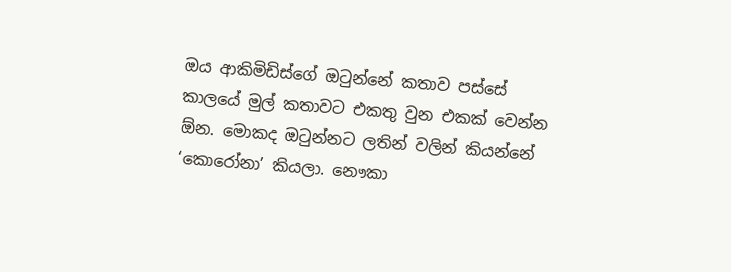ඔය ආකිමිඩිස්ගේ ඔටුන්නේ කතාව පස්සේ කාලයේ මුල් කතාවට එකතු වුන එකක් වෙන්න ඕන. මොකද ඔටුන්නට ලතින් වලින් කියන්නේ ‘කොරෝනා’ කියලා. නෞකා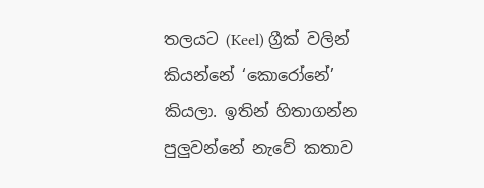තලයට (Keel) ග්‍රීක් වලින් කියන්නේ ‘කොරෝනේ’ කියලා. ඉතින් හිතාගන්න පුලුවන්නේ නැවේ කතාව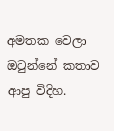අමතක වෙලා ඔටුන්නේ කතාව ආපු විදිහ.